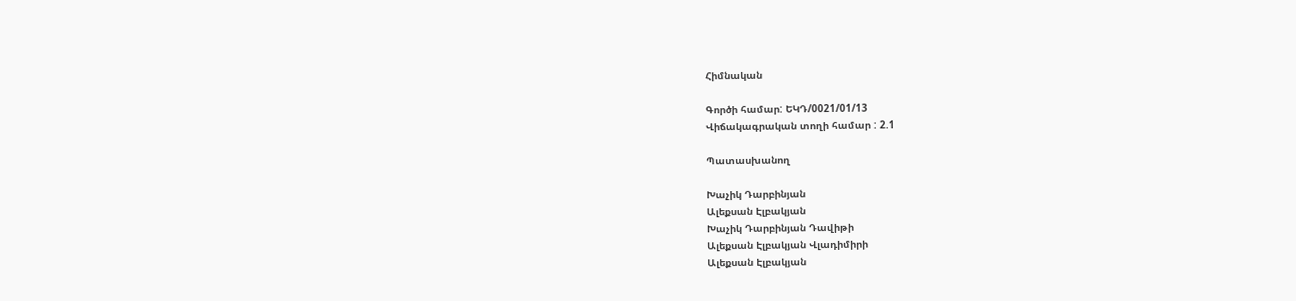Հիմնական

Գործի համար: ԵԿԴ/0021/01/13
Վիճակագրական տողի համար : 2.1

Պատասխանող

Խաչիկ Դարբինյան
Ալեքսան Էլբակյան
Խաչիկ Դարբինյան Դավիթի
Ալեքսան Էլբակյան Վլադիմիրի
Ալեքսան Էլբակյան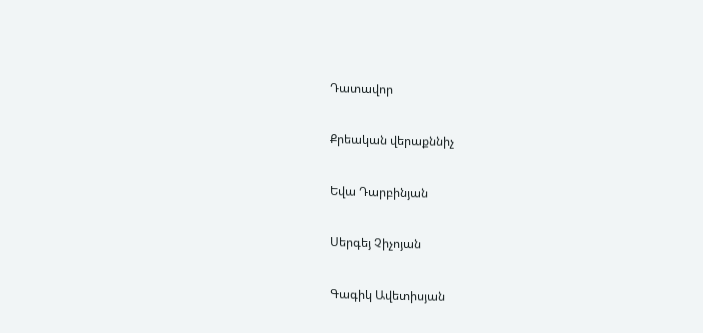Դատավոր

Քրեական վերաքննիչ

Եվա Դարբինյան

Սերգեյ Չիչոյան

Գագիկ Ավետիսյան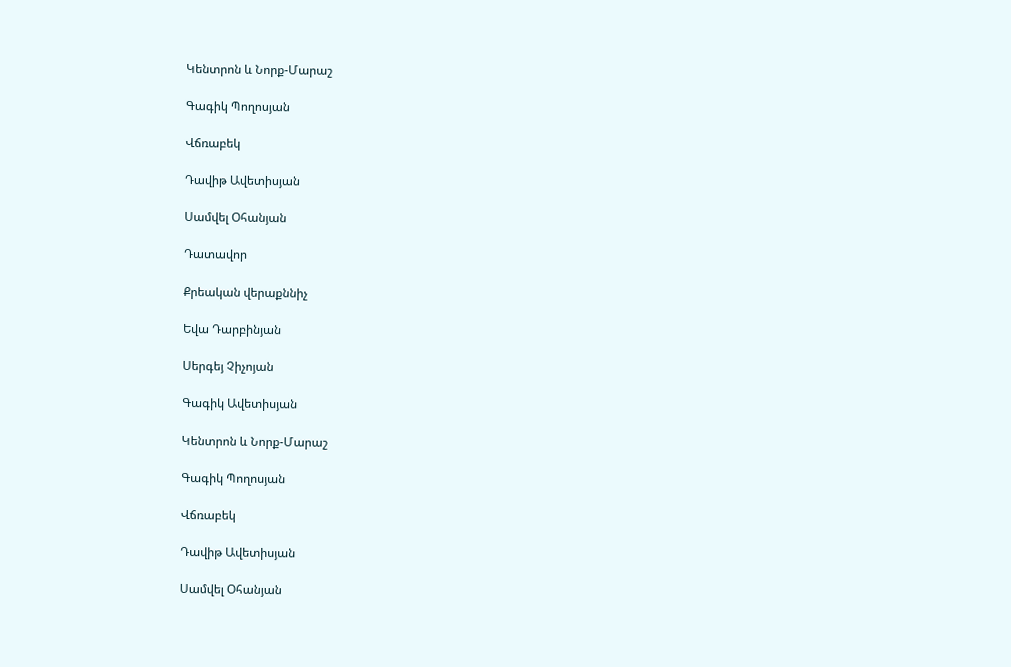Կենտրոն և Նորք-Մարաշ

Գագիկ Պողոսյան

Վճռաբեկ

Դավիթ Ավետիսյան

Սամվել Օհանյան

Դատավոր

Քրեական վերաքննիչ

Եվա Դարբինյան

Սերգեյ Չիչոյան

Գագիկ Ավետիսյան

Կենտրոն և Նորք-Մարաշ

Գագիկ Պողոսյան

Վճռաբեկ

Դավիթ Ավետիսյան

Սամվել Օհանյան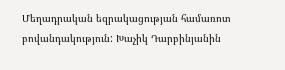Մեղադրական եզրակացության համառոտ բովանդակություն: Խաչիկ Դարբինյանին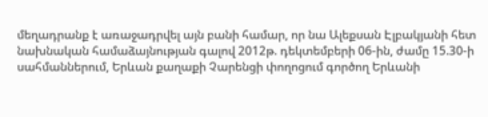մեղադրանք է առաջադրվել այն բանի համար, որ նա Ալեքսան Էլբակյանի հետ նախնական համաձայնության գալով 2012թ. դեկտեմբերի 06-ին, ժամը 15.30-ի սահմաններում, Երևան քաղաքի Չարենցի փողոցում գործող Երևանի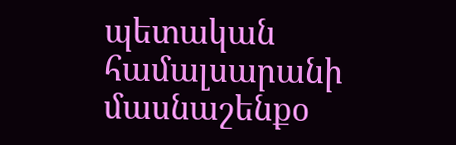պետական համալսարանի մասնաշենքօ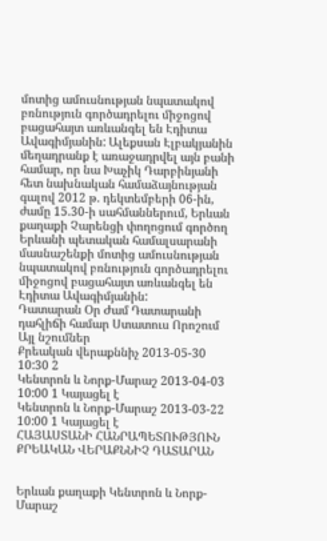մոտից ամուսնության նպատակով բռնություն գործադրելու միջոցով բացահայտ առևանգել են Էդիտա Ավագիմյանին: Ալեքսան Էլբակյանին մեղադրանք է առաջադրվել այն բանի համար, որ նա Խաչիկ Դարբինյանի հետ նախնական համաձայնության գալով 2012 թ. դեկտեմբերի 06-ին, ժամը 15.30-ի սահմաններում, Երևան քաղաքի Չարենցի փողոցում գործող Երևանի պետական համալսարանի մասնաշենքի մոտից ամուսնության նպատակով բռնություն գործադրելու միջոցով բացահայտ առևանգել են Էդիտա Ավագիմյանին:
Դատարան Օր Ժամ Դատարանի դահլիճի համար Ստատուս Որոշում Այլ նշումներ
Քրեական վերաքննիչ 2013-05-30 10:30 2
Կենտրոն և Նորք-Մարաշ 2013-04-03 10:00 1 Կայացել է
Կենտրոն և Նորք-Մարաշ 2013-03-22 10:00 1 Կայացել է
ՀԱՅԱՍՏԱՆԻ ՀԱՆՐԱՊԵՏՈՒԹՅՈՒՆ
ՔՐԵԱԿԱՆ ՎԵՐԱՔՆՆԻՉ ԴԱՏԱՐԱՆ


Երևան քաղաքի Կենտրոն և Նորք-Մարաշ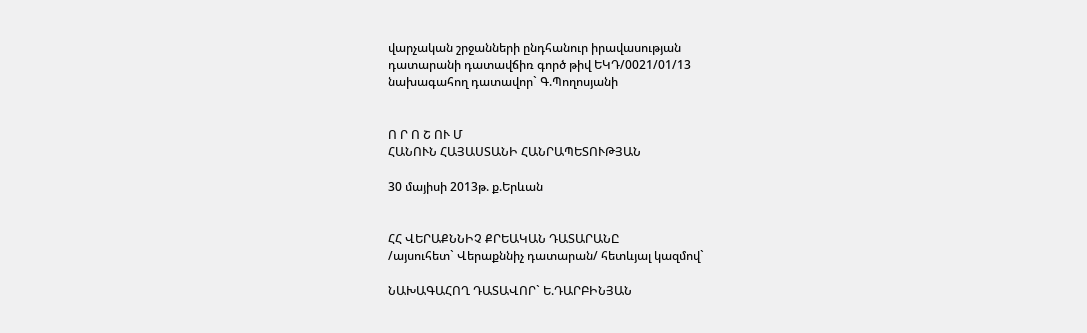վարչական շրջանների ընդհանուր իրավասության
դատարանի դատավճիռ գործ թիվ ԵԿԴ/0021/01/13
նախագահող դատավոր` Գ.Պողոսյանի


Ո Ր Ո Շ ՈՒ Մ
ՀԱՆՈՒՆ ՀԱՅԱՍՏԱՆԻ ՀԱՆՐԱՊԵՏՈՒԹՅԱՆ

30 մայիսի 2013թ. ք.Երևան


ՀՀ ՎԵՐԱՔՆՆԻՉ ՔՐԵԱԿԱՆ ԴԱՏԱՐԱՆԸ
/այսուհետ` Վերաքննիչ դատարան/ հետևյալ կազմով`

ՆԱԽԱԳԱՀՈՂ ԴԱՏԱՎՈՐ` Ե.ԴԱՐԲԻՆՅԱՆ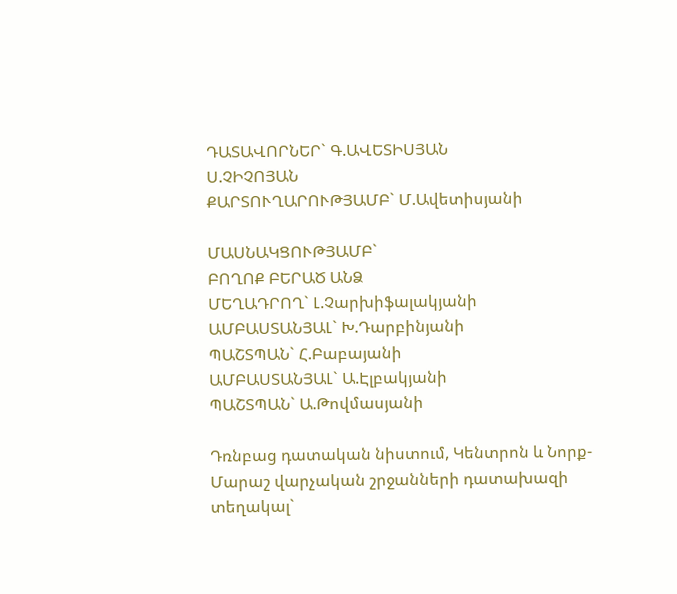ԴԱՏԱՎՈՐՆԵՐ` Գ.ԱՎԵՏԻՍՅԱՆ
Ս.ՉԻՉՈՅԱՆ
ՔԱՐՏՈՒՂԱՐՈՒԹՅԱՄԲ` Մ.Ավետիսյանի

ՄԱՍՆԱԿՑՈՒԹՅԱՄԲ`
ԲՈՂՈՔ ԲԵՐԱԾ ԱՆՁ
ՄԵՂԱԴՐՈՂ` Լ.Չարխիֆալակյանի
ԱՄԲԱՍՏԱՆՅԱԼ` Խ.Դարբինյանի
ՊԱՇՏՊԱՆ` Հ.Բաբայանի
ԱՄԲԱՍՏԱՆՅԱԼ` Ա.Էլբակյանի
ՊԱՇՏՊԱՆ` Ա.Թովմասյանի

Դռնբաց դատական նիստում, Կենտրոն և Նորք-Մարաշ վարչական շրջանների դատախազի տեղակալ`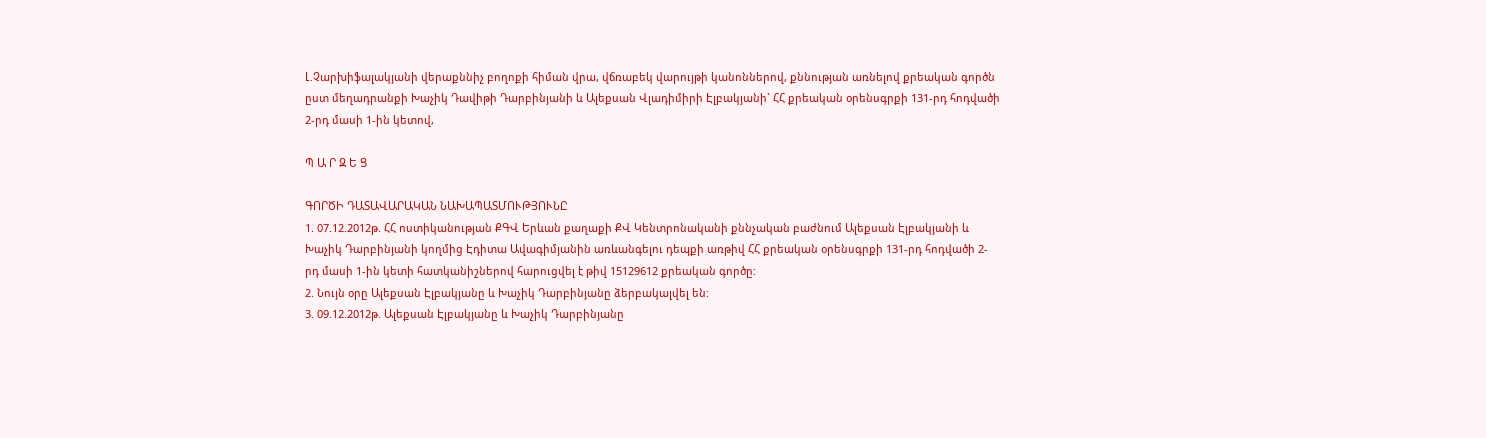Լ.Չարխիֆալակյանի վերաքննիչ բողոքի հիման վրա, վճռաբեկ վարույթի կանոններով, քննության առնելով քրեական գործն ըստ մեղադրանքի Խաչիկ Դավիթի Դարբինյանի և Ալեքսան Վլադիմիրի Էլբակյանի` ՀՀ քրեական օրենսգրքի 131-րդ հոդվածի 2-րդ մասի 1-ին կետով,

Պ Ա Ր Զ Ե Ց

ԳՈՐԾԻ ԴԱՏԱՎԱՐԱԿԱՆ ՆԱԽԱՊԱՏՄՈՒԹՅՈՒՆԸ
1. 07.12.2012թ. ՀՀ ոստիկանության ՔԳՎ Երևան քաղաքի ՔՎ Կենտրոնականի քննչական բաժնում Ալեքսան Էլբակյանի և Խաչիկ Դարբինյանի կողմից Էդիտա Ավագիմյանին առևանգելու դեպքի առթիվ ՀՀ քրեական օրենսգրքի 131-րդ հոդվածի 2-րդ մասի 1-ին կետի հատկանիշներով հարուցվել է թիվ 15129612 քրեական գործը:
2. Նույն օրը Ալեքսան Էլբակյանը և Խաչիկ Դարբինյանը ձերբակալվել են:
3. 09.12.2012թ. Ալեքսան Էլբակյանը և Խաչիկ Դարբինյանը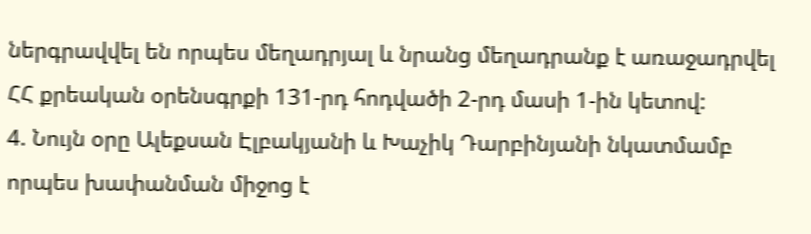ներգրավվել են որպես մեղադրյալ և նրանց մեղադրանք է առաջադրվել ՀՀ քրեական օրենսգրքի 131-րդ հոդվածի 2-րդ մասի 1-ին կետով:
4. Նույն օրը Ալեքսան Էլբակյանի և Խաչիկ Դարբինյանի նկատմամբ որպես խափանման միջոց է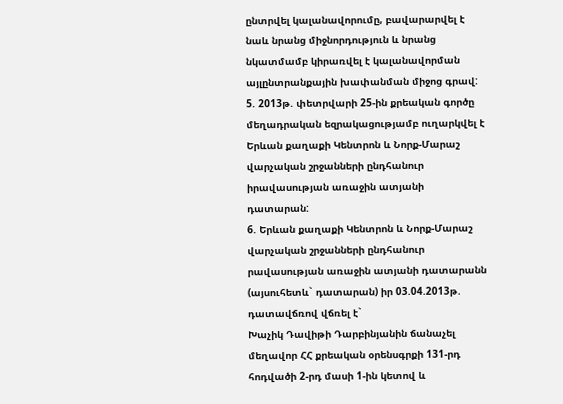ընտրվել կալանավորումը, բավարարվել է նաև նրանց միջնորդություն և նրանց նկատմամբ կիրառվել է կալանավորման այլընտրանքային խափանման միջոց գրավ:
5. 2013թ. փետրվարի 25-ին քրեական գործը մեղադրական եզրակացությամբ ուղարկվել է Երևան քաղաքի Կենտրոն և Նորք-Մարաշ վարչական շրջանների ընդհանուր իրավասության առաջին ատյանի դատարան:
6. Երևան քաղաքի Կենտրոն և Նորք-Մարաշ վարչական շրջանների ընդհանուր րավասության առաջին ատյանի դատարանն (այսուհետև` դատարան) իր 03.04.2013թ. դատավճռով վճռել է`
Խաչիկ Դավիթի Դարբինյանին ճանաչել մեղավոր ՀՀ քրեական օրենսգրքի 131-րդ հոդվածի 2-րդ մասի 1-ին կետով և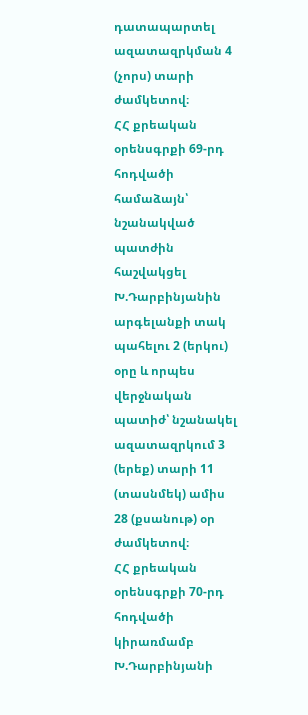դատապարտել ազատազրկման 4 (չորս) տարի ժամկետով։
ՀՀ քրեական օրենսգրքի 69-րդ հոդվածի համաձայն՝ նշանակված պատժին հաշվակցել Խ.Դարբինյանին արգելանքի տակ պահելու 2 (երկու) օրը և որպես վերջնական պատիժ՝ նշանակել ազատազրկում 3 (երեք) տարի 11 (տասնմեկ) ամիս 28 (քսանութ) օր ժամկետով։
ՀՀ քրեական օրենսգրքի 70-րդ հոդվածի կիրառմամբ Խ.Դարբինյանի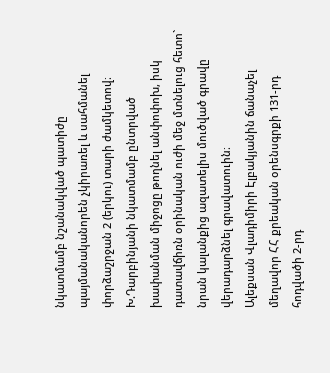նկատմամբ նշանակված պատիժը պայմանականորեն չկիրառել և սահմանել փորձաշրջան 2 (երկու) տարի ժամկետով։
Խ.Դարբինյանի նկատմամբ ընտրված խափանման միջոցը թողնել անփոփոխ, իսկ դատավճիռն օրինական ուժի մեջ մտնելուց հետո` նրան կալանքից ազատելիս մուծված գրավը վերադարձնել գրավատուին։
Ալեքսան Վլադիմիրի Էլբակյանին ճանաչել մեղավոր ՀՀ քրեական օրենսգրքի 131-րդ հոդվածի 2-րդ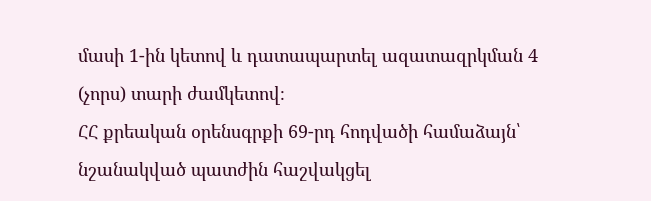մասի 1-ին կետով և դատապարտել ազատազրկման 4 (չորս) տարի ժամկետով։
ՀՀ քրեական օրենսգրքի 69-րդ հոդվածի համաձայն՝ նշանակված պատժին հաշվակցել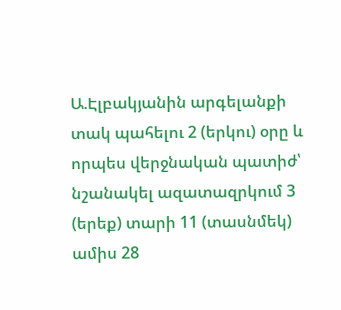Ա.Էլբակյանին արգելանքի տակ պահելու 2 (երկու) օրը և որպես վերջնական պատիժ՝ նշանակել ազատազրկում 3 (երեք) տարի 11 (տասնմեկ) ամիս 28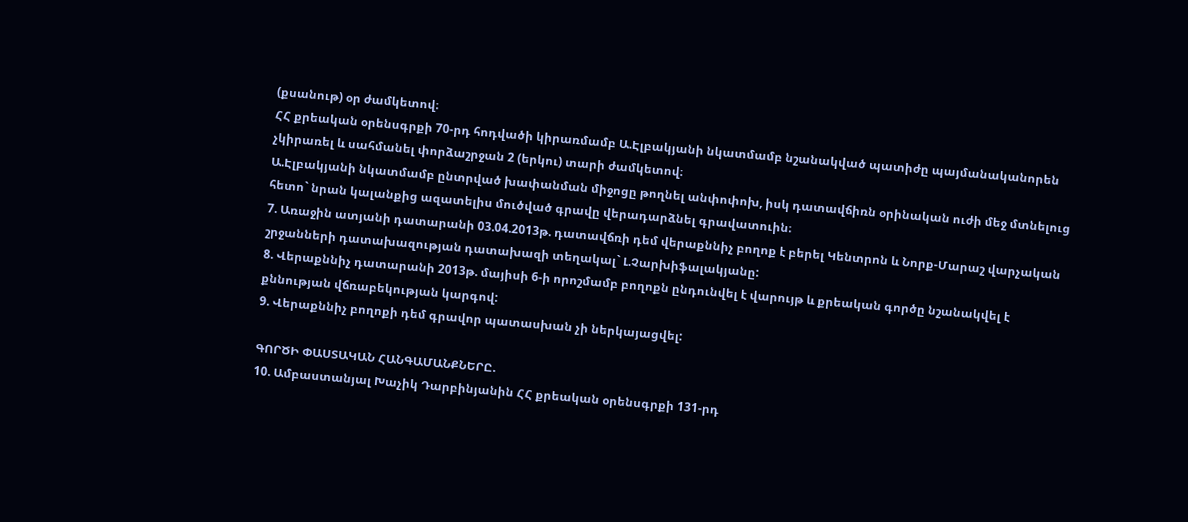(քսանութ) օր ժամկետով։
ՀՀ քրեական օրենսգրքի 70-րդ հոդվածի կիրառմամբ Ա.Էլբակյանի նկատմամբ նշանակված պատիժը պայմանականորեն չկիրառել և սահմանել փորձաշրջան 2 (երկու) տարի ժամկետով։
Ա.Էլբակյանի նկատմամբ ընտրված խափանման միջոցը թողնել անփոփոխ, իսկ դատավճիռն օրինական ուժի մեջ մտնելուց հետո` նրան կալանքից ազատելիս մուծված գրավը վերադարձնել գրավատուին։
7. Առաջին ատյանի դատարանի 03.04.2013թ. դատավճռի դեմ վերաքննիչ բողոք է բերել Կենտրոն և Նորք-Մարաշ վարչական շրջանների դատախազության դատախազի տեղակալ` Լ.Չարխիֆալակյանը:
8. Վերաքննիչ դատարանի 2013թ. մայիսի 6-ի որոշմամբ բողոքն ընդունվել է վարույթ և քրեական գործը նշանակվել է քննության վճռաբեկության կարգով:
9. Վերաքննիչ բողոքի դեմ գրավոր պատասխան չի ներկայացվել:

ԳՈՐԾԻ ՓԱՍՏԱԿԱՆ ՀԱՆԳԱՄԱՆՔՆԵՐԸ.
10. Ամբաստանյալ Խաչիկ Դարբինյանին ՀՀ քրեական օրենսգրքի 131-րդ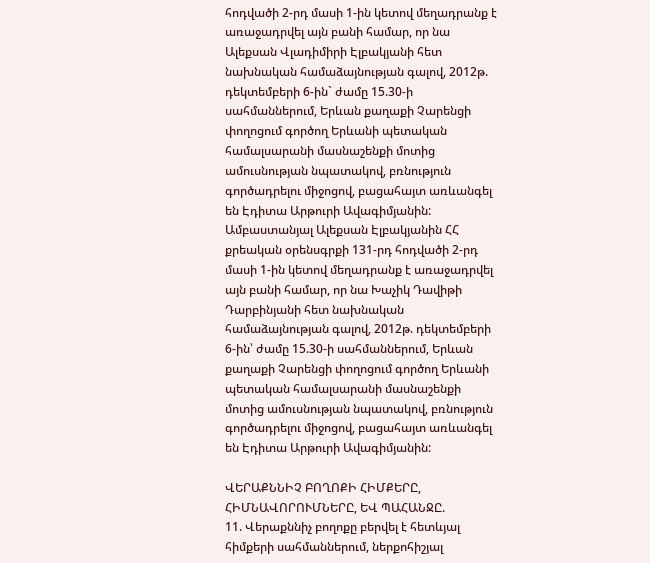հոդվածի 2-րդ մասի 1-ին կետով մեղադրանք է առաջադրվել այն բանի համար, որ նա Ալեքսան Վլադիմիրի Էլբակյանի հետ նախնական համաձայնության գալով, 2012թ. դեկտեմբերի 6-ին` ժամը 15.30-ի սահմաններում, Երևան քաղաքի Չարենցի փողոցում գործող Երևանի պետական համալսարանի մասնաշենքի մոտից ամուսնության նպատակով, բռնություն գործադրելու միջոցով, բացահայտ առևանգել են Էդիտա Արթուրի Ավագիմյանին:
Ամբաստանյալ Ալեքսան Էլբակյանին ՀՀ քրեական օրենսգրքի 131-րդ հոդվածի 2-րդ մասի 1-ին կետով մեղադրանք է առաջադրվել այն բանի համար, որ նա Խաչիկ Դավիթի Դարբինյանի հետ նախնական համաձայնության գալով, 2012թ. դեկտեմբերի 6-ին՝ ժամը 15.30-ի սահմաններում, Երևան քաղաքի Չարենցի փողոցում գործող Երևանի պետական համալսարանի մասնաշենքի մոտից ամուսնության նպատակով, բռնություն գործադրելու միջոցով, բացահայտ առևանգել են Էդիտա Արթուրի Ավագիմյանին:

ՎԵՐԱՔՆՆԻՉ ԲՈՂՈՔԻ ՀԻՄՔԵՐԸ, ՀԻՄՆԱՎՈՐՈՒՄՆԵՐԸ, ԵՎ ՊԱՀԱՆՋԸ.
11. Վերաքննիչ բողոքը բերվել է հետևյալ հիմքերի սահմաններում, ներքոհիշյալ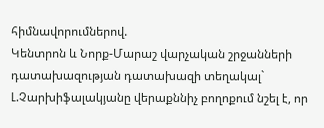հիմնավորումներով.
Կենտրոն և Նորք-Մարաշ վարչական շրջանների դատախազության դատախազի տեղակալ` Լ.Չարխիֆալակյանը վերաքննիչ բողոքում նշել է, որ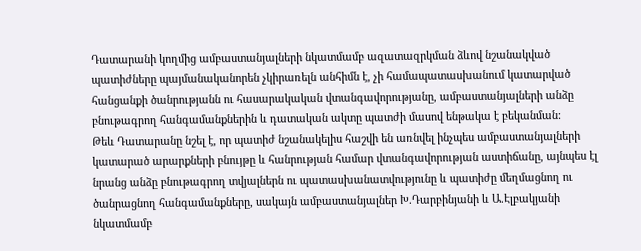Դատարանի կողմից ամբաստանյալների նկատմամբ ազատազրկման ձևով նշանակված պատիժները պայմանականորեն չկիրառելն անհիմն է, չի համապատասխանում կատարված հանցանքի ծանրությանն ու հասարակական վտանգավորությանը, ամբաստանյալների անձը բնութագրող հանգամանքներին և դատական ակտը պատժի մասով ենթակա է բեկանման:
Թեև Դատարանը նշել է, որ պատիժ նշանակելիս հաշվի են առնվել ինչպես ամբաստանյալների կատարած արարքների բնույթը և հանրության համար վտանգավորության աստիճանը, այնպես էլ նրանց անձը բնութագրող տվյալներն ու պատասխանատվությունը և պատիժը մեղմացնող ու ծանրացնող հանգամանքները, սակայն ամբաստանյալներ Խ.Դարբինյանի և Ա.Էլբակյանի նկատմամբ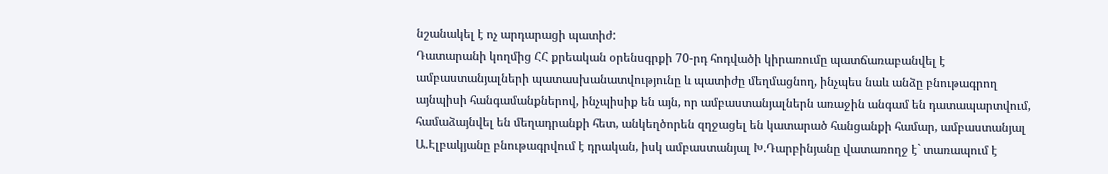նշանակել է ոչ արդարացի պատիժ:
Դատարանի կողմից ՀՀ քրեական օրենսգրքի 70-րդ հոդվածի կիրառումը պատճառաբանվել է ամբաստանյալների պատասխանատվությունը և պատիժը մեղմացնող, ինչպես նաև անձը բնութագրող այնպիսի հանգամանքներով, ինչպիսիք են այն, որ ամբաստանյալներն առաջին անգամ են դատապարտվում, համաձայնվել են մեղադրանքի հետ, անկեղծորեն զղջացել են կատարած հանցանքի համար, ամբաստանյալ Ա.Էլբակյանը բնութագրվում է դրական, իսկ ամբաստանյալ Խ.Դարբինյանը վատառողջ է` տառապում է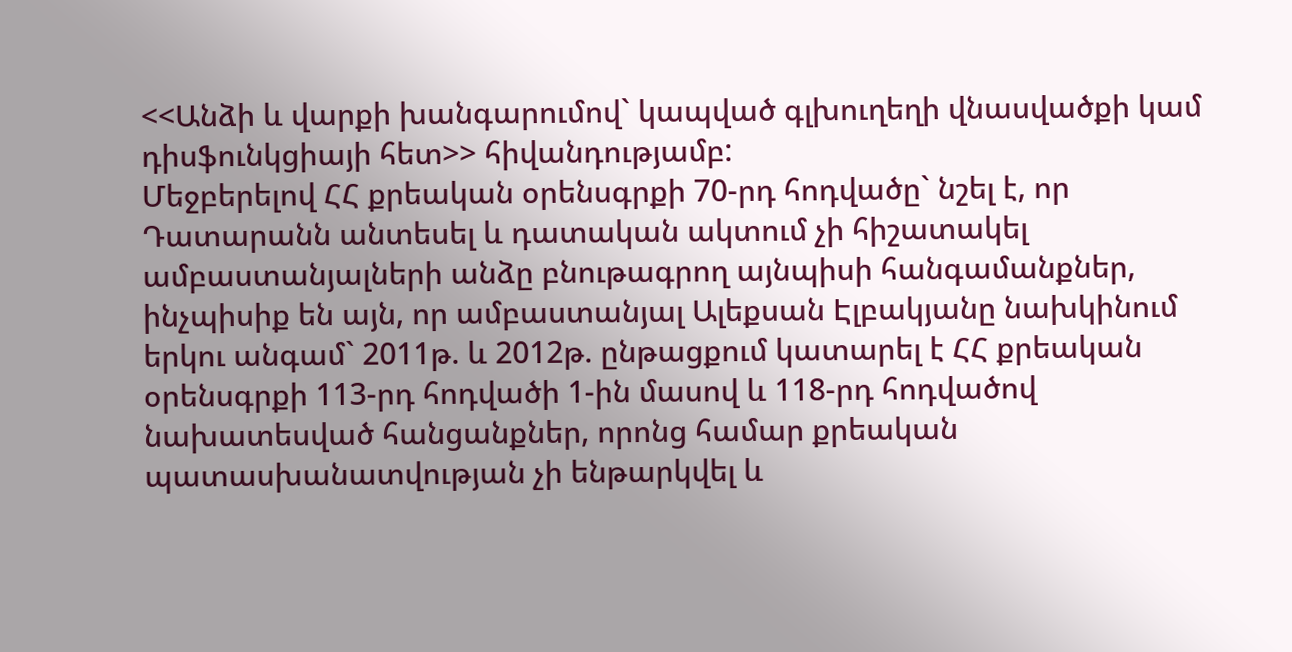<<Անձի և վարքի խանգարումով` կապված գլխուղեղի վնասվածքի կամ դիսֆունկցիայի հետ>> հիվանդությամբ:
Մեջբերելով ՀՀ քրեական օրենսգրքի 70-րդ հոդվածը` նշել է, որ Դատարանն անտեսել և դատական ակտում չի հիշատակել ամբաստանյալների անձը բնութագրող այնպիսի հանգամանքներ, ինչպիսիք են այն, որ ամբաստանյալ Ալեքսան Էլբակյանը նախկինում երկու անգամ` 2011թ. և 2012թ. ընթացքում կատարել է ՀՀ քրեական օրենսգրքի 113-րդ հոդվածի 1-ին մասով և 118-րդ հոդվածով նախատեսված հանցանքներ, որոնց համար քրեական պատասխանատվության չի ենթարկվել և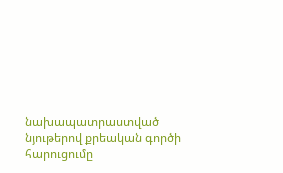նախապատրաստված նյութերով քրեական գործի հարուցումը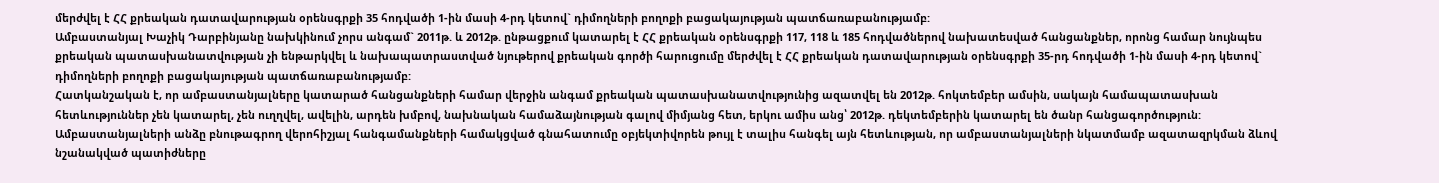մերժվել է ՀՀ քրեական դատավարության օրենսգրքի 35 հոդվածի 1-ին մասի 4-րդ կետով` դիմողների բողոքի բացակայության պատճառաբանությամբ:
Ամբաստանյալ Խաչիկ Դարբինյանը նախկինում չորս անգամ` 2011թ. և 2012թ. ընթացքում կատարել է ՀՀ քրեական օրենսգրքի 117, 118 և 185 հոդվածներով նախատեսված հանցանքներ, որոնց համար նույնպես քրեական պատասխանատվության չի ենթարկվել և նախապատրաստված նյութերով քրեական գործի հարուցումը մերժվել է ՀՀ քրեական դատավարության օրենսգրքի 35-րդ հոդվածի 1-ին մասի 4-րդ կետով` դիմողների բողոքի բացակայության պատճառաբանությամբ:
Հատկանշական է, որ ամբաստանյալները կատարած հանցանքների համար վերջին անգամ քրեական պատասխանատվությունից ազատվել են 2012թ. հոկտեմբեր ամսին, սակայն համապատասխան հետևություններ չեն կատարել, չեն ուղղվել, ավելին, արդեն խմբով, նախնական համաձայնության գալով միմյանց հետ, երկու ամիս անց՝ 2012թ. դեկտեմբերին կատարել են ծանր հանցագործություն:
Ամբաստանյալների անձը բնութագրող վերոհիշյալ հանգամանքների համակցված գնահատումը օբյեկտիվորեն թույլ է տալիս հանգել այն հետևության, որ ամբաստանյալների նկատմամբ ազատազրկման ձևով նշանակված պատիժները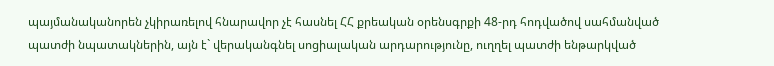պայմանականորեն չկիրառելով հնարավոր չէ հասնել ՀՀ քրեական օրենսգրքի 48-րդ հոդվածով սահմանված պատժի նպատակներին, այն է` վերականգնել սոցիալական արդարությունը, ուղղել պատժի ենթարկված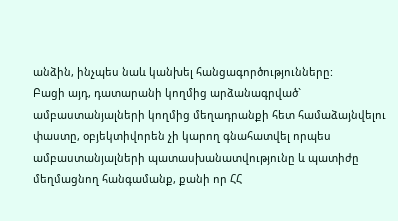անձին, ինչպես նաև կանխել հանցագործությունները:
Բացի այդ, դատարանի կողմից արձանագրված` ամբաստանյալների կողմից մեղադրանքի հետ համաձայնվելու փաստը, օբյեկտիվորեն չի կարող գնահատվել որպես ամբաստանյալների պատասխանատվությունը և պատիժը մեղմացնող հանգամանք, քանի որ ՀՀ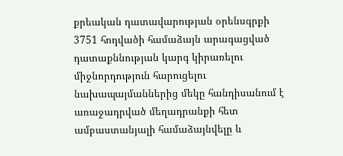քրեական դատավարության օրենսգրքի 3751 հոդվածի համաձայն արագացված դատաքննության կարգ կիրառելու միջնորդություն հարուցելու նախապայմաններից մեկը հանդիսանում է առաջադրված մեղադրանքի հետ ամբաստանյալի համաձայնվելը և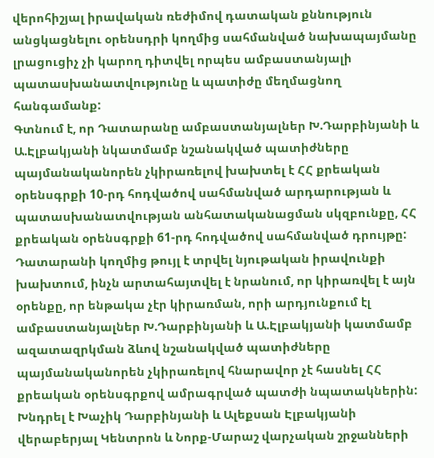վերոհիշյալ իրավական ռեժիմով դատական քննություն անցկացնելու օրենսդրի կողմից սահմանված նախապայմանը լրացուցիչ չի կարող դիտվել որպես ամբաստանյալի պատասխանատվությունը և պատիժը մեղմացնող հանգամանք:
Գտնում է, որ Դատարանը ամբաստանյալներ Խ.Դարբինյանի և Ա.Էլբակյանի նկատմամբ նշանակված պատիժները պայմանականորեն չկիրառելով խախտել է ՀՀ քրեական օրենսգրքի 10-րդ հոդվածով սահմանված արդարության և պատասխանատվության անհատականացման սկզբունքը, ՀՀ քրեական օրենսգրքի 61-րդ հոդվածով սահմանված դրույթը:
Դատարանի կողմից թույլ է տրվել նյութական իրավունքի խախտում, ինչն արտահայտվել է նրանում, որ կիրառվել է այն օրենքը, որ ենթակա չէր կիրառման, որի արդյունքում էլ ամբաստանյալներ Խ.Դարբինյանի և Ա.Էլբակյանի կատմամբ ազատազրկման ձևով նշանակված պատիժները պայմանականորեն չկիրառելով հնարավոր չէ հասնել ՀՀ քրեական օրենսգրքով ամրագրված պատժի նպատակներին:
Խնդրել է Խաչիկ Դարբինյանի և Ալեքսան Էլբակյանի վերաբերյալ Կենտրոն և Նորք-Մարաշ վարչական շրջանների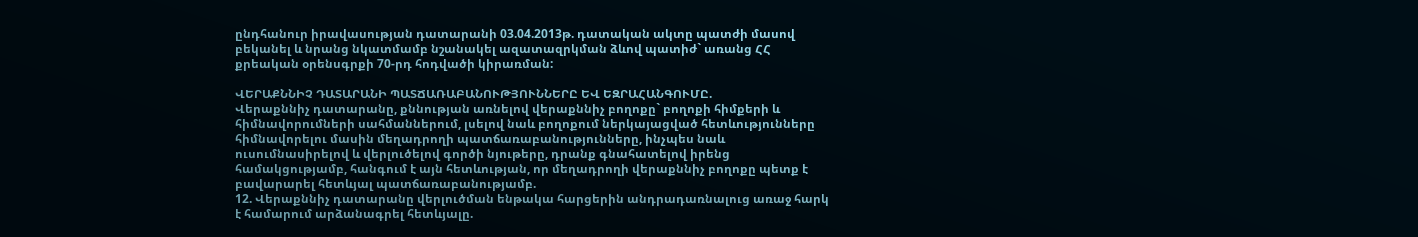ընդհանուր իրավասության դատարանի 03.04.2013թ. դատական ակտը պատժի մասով բեկանել և նրանց նկատմամբ նշանակել ազատազրկման ձևով պատիժ` առանց ՀՀ քրեական օրենսգրքի 70-րդ հոդվածի կիրառման:

ՎԵՐԱՔՆՆԻՉ ԴԱՏԱՐԱՆԻ ՊԱՏՃԱՌԱԲԱՆՈՒԹՅՈՒՆՆԵՐԸ ԵՎ ԵԶՐԱՀԱՆԳՈՒՄԸ.
Վերաքննիչ դատարանը, քննության առնելով վերաքննիչ բողոքը` բողոքի հիմքերի և հիմնավորումների սահմաններում, լսելով նաև բողոքում ներկայացված հետևությունները հիմնավորելու մասին մեղադրողի պատճառաբանությունները, ինչպես նաև ուսումնասիրելով և վերլուծելով գործի նյութերը, դրանք գնահատելով իրենց համակցությամբ, հանգում է այն հետևության, որ մեղադրողի վերաքննիչ բողոքը պետք է բավարարել հետևյալ պատճառաբանությամբ.
12. Վերաքննիչ դատարանը վերլուծման ենթակա հարցերին անդրադառնալուց առաջ հարկ է համարում արձանագրել հետևյալը.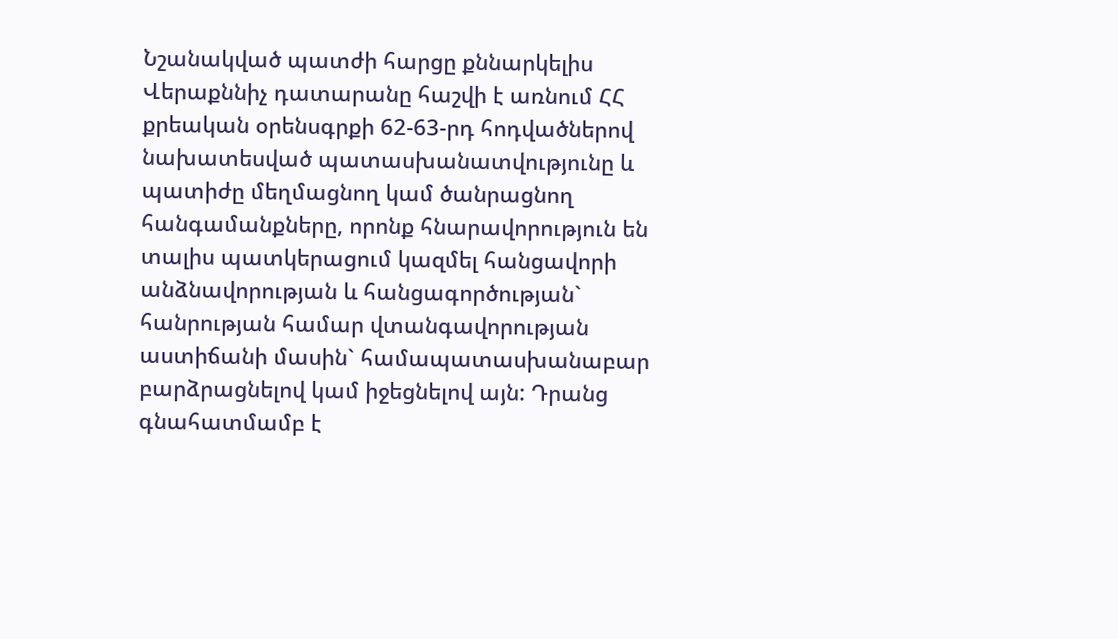Նշանակված պատժի հարցը քննարկելիս Վերաքննիչ դատարանը հաշվի է առնում ՀՀ քրեական օրենսգրքի 62-63-րդ հոդվածներով նախատեսված պատասխանատվությունը և պատիժը մեղմացնող կամ ծանրացնող հանգամանքները, որոնք հնարավորություն են տալիս պատկերացում կազմել հանցավորի անձնավորության և հանցագործության` հանրության համար վտանգավորության աստիճանի մասին` համապատասխանաբար բարձրացնելով կամ իջեցնելով այն: Դրանց գնահատմամբ է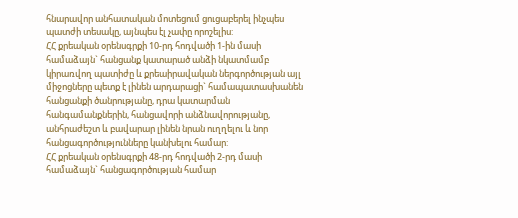հնարավոր անհատական մոտեցում ցուցաբերել ինչպես պատժի տեսակը, այնպես էլ չափը որոշելիս:
ՀՀ քրեական օրենսգրքի 10-րդ հոդվածի 1-ին մասի համաձայն` հանցանք կատարած անձի նկատմամբ կիրառվող պատիժը և քրեաիրավական ներգործության այլ միջոցները պետք է լինեն արդարացի` համապատասխանեն հանցանքի ծանրությանը, դրա կատարման հանգամանքներին, հանցավորի անձնավորությանը, անհրաժեշտ և բավարար լինեն նրան ուղղելու և նոր հանցագործությունները կանխելու համար:
ՀՀ քրեական օրենսգրքի 48-րդ հոդվածի 2-րդ մասի համաձայն` հանցագործության համար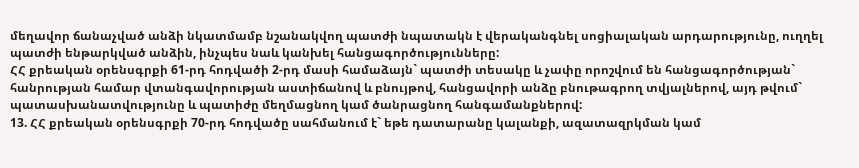մեղավոր ճանաչված անձի նկատմամբ նշանակվող պատժի նպատակն է վերականգնել սոցիալական արդարությունը, ուղղել պատժի ենթարկված անձին, ինչպես նաև կանխել հանցագործությունները:
ՀՀ քրեական օրենսգրքի 61-րդ հոդվածի 2-րդ մասի համաձայն` պատժի տեսակը և չափը որոշվում են հանցագործության` հանրության համար վտանգավորության աստիճանով և բնույթով, հանցավորի անձը բնութագրող տվյալներով, այդ թվում` պատասխանատվությունը և պատիժը մեղմացնող կամ ծանրացնող հանգամանքներով:
13. ՀՀ քրեական օրենսգրքի 70-րդ հոդվածը սահմանում է` եթե դատարանը կալանքի, ազատազրկման կամ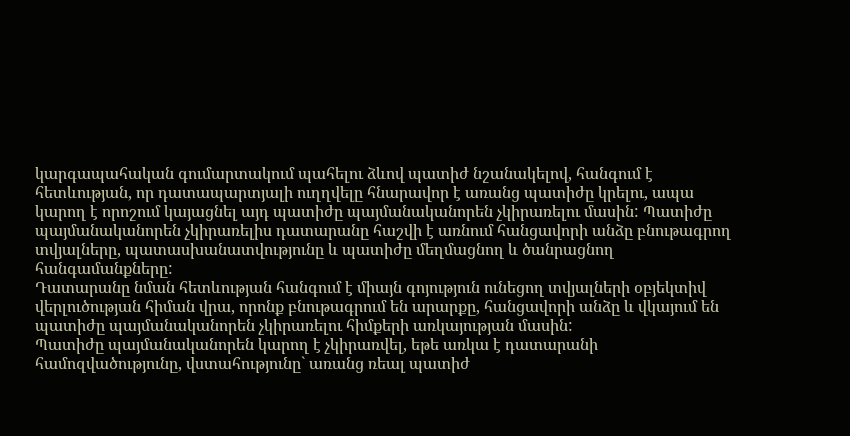կարգապահական գումարտակում պահելու ձևով պատիժ նշանակելով, հանգում է հետևության, որ դատապարտյալի ուղղվելը հնարավոր է առանց պատիժը կրելու, ապա կարող է որոշում կայացնել այդ պատիժը պայմանականորեն չկիրառելու մասին: Պատիժը պայմանականորեն չկիրառելիս դատարանը հաշվի է առնում հանցավորի անձը բնութագրող տվյալները, պատասխանատվությունը և պատիժը մեղմացնող և ծանրացնող հանգամանքները:
Դատարանը նման հետևության հանգում է միայն գոյություն ունեցող տվյալների օբյեկտիվ վերլուծության հիման վրա, որոնք բնութագրում են արարքը, հանցավորի անձը և վկայում են պատիժը պայմանականորեն չկիրառելու հիմքերի առկայության մասին:
Պատիժը պայմանականորեն կարող է չկիրառվել, եթե առկա է դատարանի համոզվածությունը, վստահությունը` առանց ռեալ պատիժ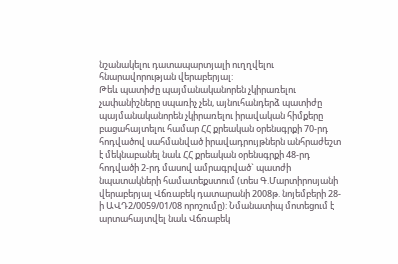նշանակելու դատապարտյալի ուղղվելու հնարավորության վերաբերյալ:
Թեև պատիժը պայմանականորեն չկիրառելու չափանիշները սպառիչ չեն, այնուհանդերձ պատիժը պայմանականորեն չկիրառելու իրավական հիմքերը բացահայտելու համար ՀՀ քրեական օրենսգրքի 70-րդ հոդվածով սահմանված իրավադրույթներն անհրաժեշտ է մեկնաբանել նաև ՀՀ քրեական օրենսգրքի 48-րդ հոդվածի 2-րդ մասով ամրագրված` պատժի նպատակների համատեքստում (տես Գ.Մարտիրոսյանի վերաբերյալ Վճռաբեկ դատարանի 2008թ. նոյեմբերի 28-ի ԱՎԴ2/0059/01/08 որոշումը): Նմանատիպ մոտեցում է արտահայտվել նաև Վճռաբեկ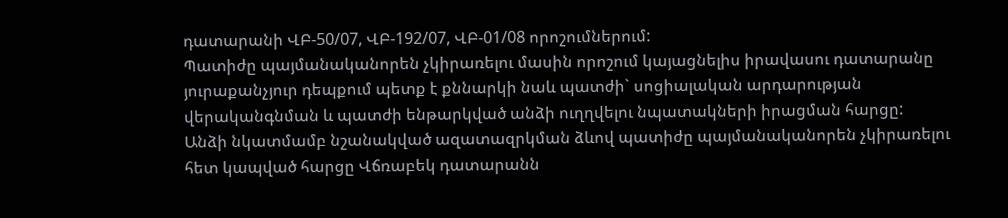դատարանի ՎԲ-50/07, ՎԲ-192/07, ՎԲ-01/08 որոշումներում:
Պատիժը պայմանականորեն չկիրառելու մասին որոշում կայացնելիս իրավասու դատարանը յուրաքանչյուր դեպքում պետք է քննարկի նաև պատժի` սոցիալական արդարության վերականգնման և պատժի ենթարկված անձի ուղղվելու նպատակների իրացման հարցը:
Անձի նկատմամբ նշանակված ազատազրկման ձևով պատիժը պայմանականորեն չկիրառելու հետ կապված հարցը Վճռաբեկ դատարանն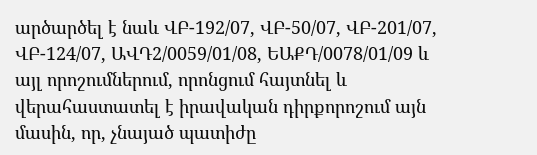արծարծել է նաև ՎԲ-192/07, ՎԲ-50/07, ՎԲ-201/07, ՎԲ-124/07, ԱՎԴ2/0059/01/08, ԵԱՔԴ/0078/01/09 և այլ որոշումներում, որոնցում հայտնել և վերահաստատել է իրավական դիրքորոշում այն մասին, որ, չնայած պատիժը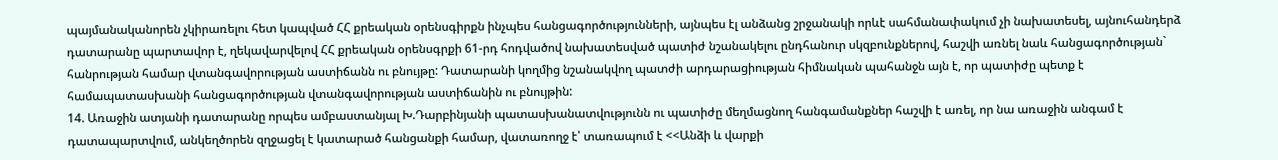պայմանականորեն չկիրառելու հետ կապված ՀՀ քրեական օրենսգիրքն ինչպես հանցագործությունների, այնպես էլ անձանց շրջանակի որևէ սահմանափակում չի նախատեսել, այնուհանդերձ դատարանը պարտավոր է, ղեկավարվելով ՀՀ քրեական օրենսգրքի 61-րդ հոդվածով նախատեսված պատիժ նշանակելու ընդհանուր սկզբունքներով, հաշվի առնել նաև հանցագործության` հանրության համար վտանգավորության աստիճանն ու բնույթը: Դատարանի կողմից նշանակվող պատժի արդարացիության հիմնական պահանջն այն է, որ պատիժը պետք է համապատասխանի հանցագործության վտանգավորության աստիճանին ու բնույթին:
14. Առաջին ատյանի դատարանը որպես ամբաստանյալ Խ.Դարբինյանի պատասխանատվությունն ու պատիժը մեղմացնող հանգամանքներ հաշվի է առել, որ նա առաջին անգամ է դատապարտվում, անկեղծորեն զղջացել է կատարած հանցանքի համար, վատառողջ է՝ տառապում է <<Անձի և վարքի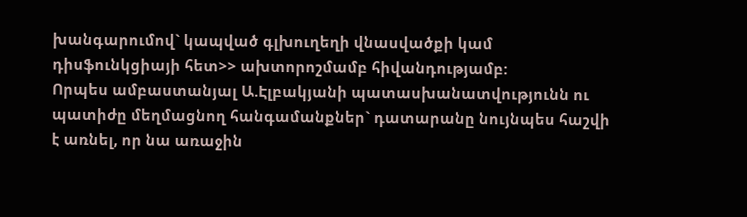խանգարումով` կապված գլխուղեղի վնասվածքի կամ դիսֆունկցիայի հետ>> ախտորոշմամբ հիվանդությամբ:
Որպես ամբաստանյալ Ա.Էլբակյանի պատասխանատվությունն ու պատիժը մեղմացնող հանգամանքներ` դատարանը նույնպես հաշվի է առնել, որ նա առաջին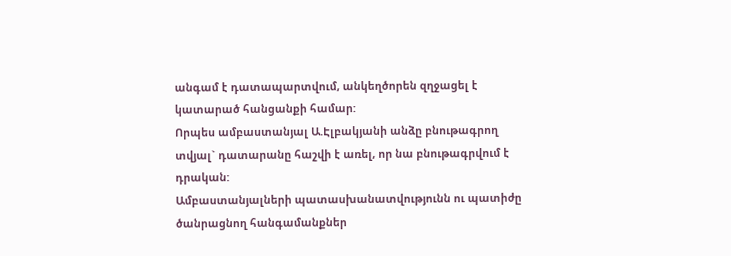անգամ է դատապարտվում, անկեղծորեն զղջացել է կատարած հանցանքի համար:
Որպես ամբաստանյալ Ա.Էլբակյանի անձը բնութագրող տվյալ` դատարանը հաշվի է առել, որ նա բնութագրվում է դրական:
Ամբաստանյալների պատասխանատվությունն ու պատիժը ծանրացնող հանգամանքներ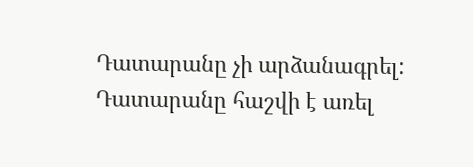Դատարանը չի արձանագրել:
Դատարանը հաշվի է առել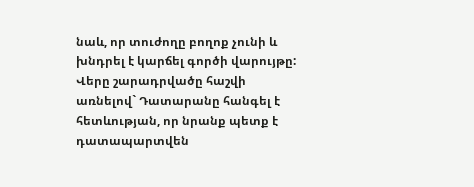նաև, որ տուժողը բողոք չունի և խնդրել է կարճել գործի վարույթը:
Վերը շարադրվածը հաշվի առնելով` Դատարանը հանգել է հետևության, որ նրանք պետք է դատապարտվեն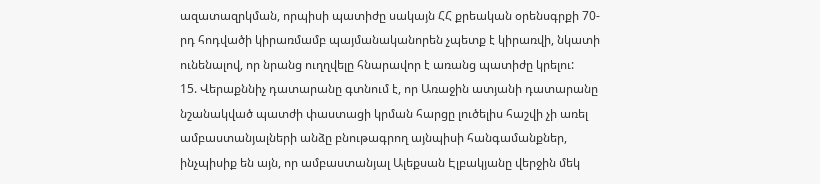ազատազրկման, որպիսի պատիժը սակայն ՀՀ քրեական օրենսգրքի 70-րդ հոդվածի կիրառմամբ պայմանականորեն չպետք է կիրառվի, նկատի ունենալով, որ նրանց ուղղվելը հնարավոր է առանց պատիժը կրելու:
15. Վերաքննիչ դատարանը գտնում է, որ Առաջին ատյանի դատարանը նշանակված պատժի փաստացի կրման հարցը լուծելիս հաշվի չի առել ամբաստանյալների անձը բնութագրող այնպիսի հանգամանքներ, ինչպիսիք են այն, որ ամբաստանյալ Ալեքսան Էլբակյանը վերջին մեկ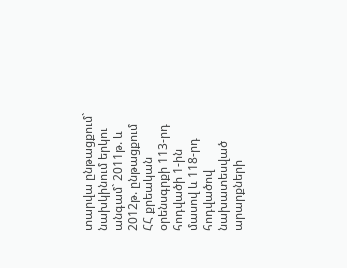տարվա ընթացքում` նախկինում երկու անգամ` 2011թ. և 2012թ. ընթացքում ՀՀ քրեական օրենսգրքի 113-րդ հոդվածի 1-ին մասով և 118-րդ հոդվածով նախատեսված արարքների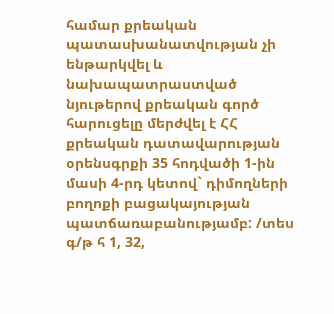համար քրեական պատասխանատվության չի ենթարկվել և նախապատրաստված նյութերով քրեական գործ հարուցելը մերժվել է ՀՀ քրեական դատավարության օրենսգրքի 35 հոդվածի 1-ին մասի 4-րդ կետով` դիմողների բողոքի բացակայության պատճառաբանությամբ: /տես գ/թ հ 1, 32,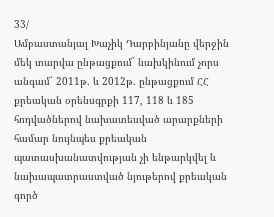33/
Ամբաստանյալ Խաչիկ Դարբինյանը վերջին մեկ տարվա ընթացքում` նախկինում չորս անգամ` 2011թ. և 2012թ. ընթացքում ՀՀ քրեական օրենսգրքի 117, 118 և 185 հոդվածներով նախատեսված արարքների համար նույնպես քրեական պատասխանատվության չի ենթարկվել և նախապատրաստված նյութերով քրեական գործ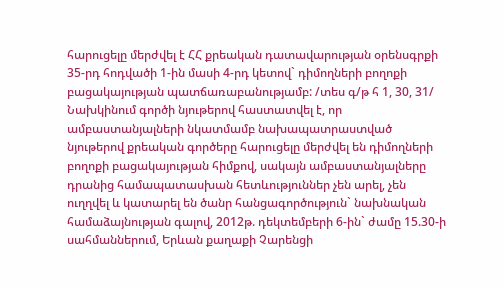հարուցելը մերժվել է ՀՀ քրեական դատավարության օրենսգրքի 35-րդ հոդվածի 1-ին մասի 4-րդ կետով` դիմողների բողոքի բացակայության պատճառաբանությամբ: /տես գ/թ հ 1, 30, 31/
Նախկինում գործի նյութերով հաստատվել է, որ ամբաստանյալների նկատմամբ նախապատրաստված նյութերով քրեական գործերը հարուցելը մերժվել են դիմողների բողոքի բացակայության հիմքով, սակայն ամբաստանյալները դրանից համապատասխան հետևություններ չեն արել, չեն ուղղվել և կատարել են ծանր հանցագործություն` նախնական համաձայնության գալով, 2012թ. դեկտեմբերի 6-ին` ժամը 15.30-ի սահմաններում, Երևան քաղաքի Չարենցի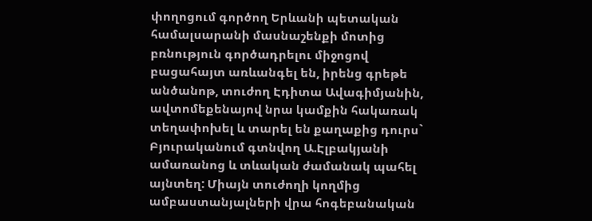փողոցում գործող Երևանի պետական համալսարանի մասնաշենքի մոտից բռնություն գործադրելու միջոցով բացահայտ առևանգել են, իրենց գրեթե անծանոթ, տուժող Էդիտա Ավագիմյանին, ավտոմեքենայով նրա կամքին հակառակ տեղափոխել և տարել են քաղաքից դուրս` Բյուրականում գտնվող Ա.Էլբակյանի ամառանոց և տևական ժամանակ պահել այնտեղ: Միայն տուժողի կողմից ամբաստանյալների վրա հոգեբանական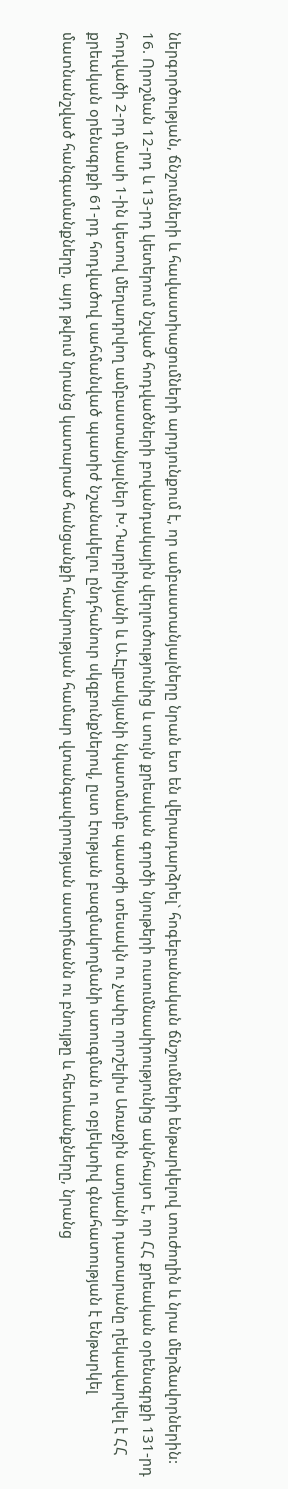ներգործության, ճնշումների և հավաստիացումների արդյունքում է, որ ամբաստանյալները նրան ետ են վերադարձրել` հոգեբանական ճնշումների ենթարկելով տուժողին և նրա մերձավորներին:
16. Որոշման 12-րդ և 13-րդ կետերում նշված հոդվածների բովանդակային վերլուծությունից և սույն քրեական գործի նյութերի ուսումնասիրությունից ակնհայտ է, որ ՀՀ քրեական օրենսգրքի 131-րդ հոդվածի 2-րդ մասի 1-ին կետով մեղադրվող ամբաստանյալներ Խ.Դարբինյանի և Ա.Էլբակյանի նկատմամբ պատժի տեսակն ու չափը որոշելիս Առաջին ատյանի դատարանը ղեկավարվել է ՀՀ քրեական օրենսգրքի 61-րդ հոդվածով սահմանված պատիժ նշանակելու ընդհանուր սկզբունքներով, ըստ էության բազմակողմանի ստուգման ու օբյեկտիվ գնահատության է ենթարկել մատնանշված հանգամանքները, այդ թվում նրանց կատարած հանցանքի հանրության համար վտանգավորության աստիճանն ու բնույթը և հետևանքները, նրանց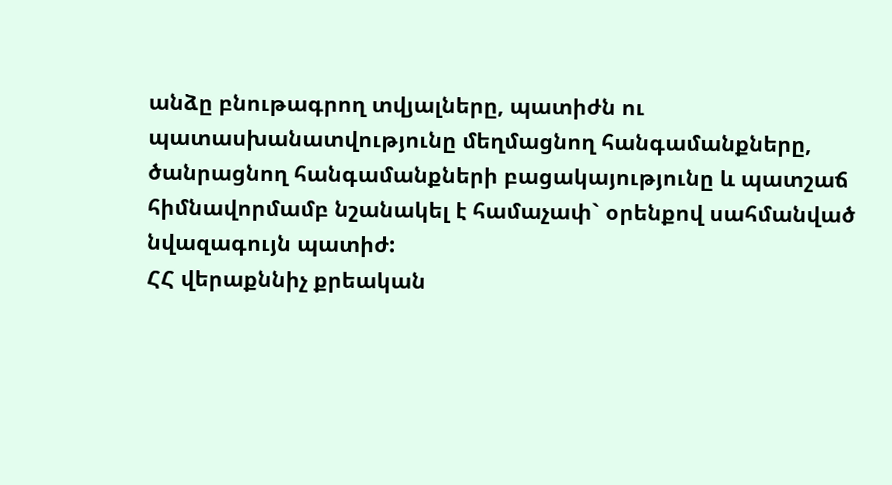անձը բնութագրող տվյալները, պատիժն ու պատասխանատվությունը մեղմացնող հանգամանքները, ծանրացնող հանգամանքների բացակայությունը և պատշաճ հիմնավորմամբ նշանակել է համաչափ` օրենքով սահմանված նվազագույն պատիժ:
ՀՀ վերաքննիչ քրեական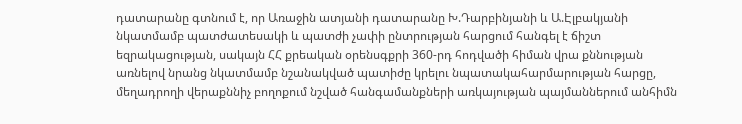դատարանը գտնում է, որ Առաջին ատյանի դատարանը Խ.Դարբինյանի և Ա.Էլբակյանի նկատմամբ պատժատեսակի և պատժի չափի ընտրության հարցում հանգել է ճիշտ եզրակացության, սակայն ՀՀ քրեական օրենսգքրի 360-րդ հոդվածի հիման վրա քննության առնելով նրանց նկատմամբ նշանակված պատիժը կրելու նպատակահարմարության հարցը, մեղադրողի վերաքննիչ բողոքում նշված հանգամանքների առկայության պայմաններում անհիմն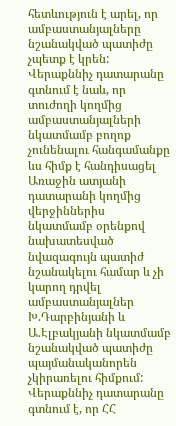հետևություն է արել, որ ամբաստանյալները նշանակված պատիժը չպետք է կրեն:
Վերաքննիչ դատարանը գտնում է նաև, որ տուժողի կողմից ամբաստանյալների նկատմամբ բողոք չունենալու հանգամանքը ևս հիմք է հանդիսացել Առաջին ատյանի դատարանի կողմից վերջիններիս նկատմամբ օրենքով նախատեսված նվազագույն պատիժ նշանակելու համար և չի կարող դրվել ամբաստանյալներ Խ.Դարբինյանի և Ա.Էլբակյանի նկատմամբ նշանակված պատիժը պայմանականորեն չկիրառելու հիմքում:
Վերաքննիչ դատարանը գտնում է, որ ՀՀ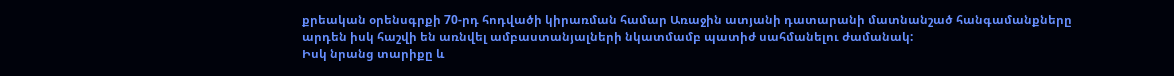քրեական օրենսգրքի 70-րդ հոդվածի կիրառման համար Առաջին ատյանի դատարանի մատնանշած հանգամանքները արդեն իսկ հաշվի են առնվել ամբաստանյալների նկատմամբ պատիժ սահմանելու ժամանակ:
Իսկ նրանց տարիքը և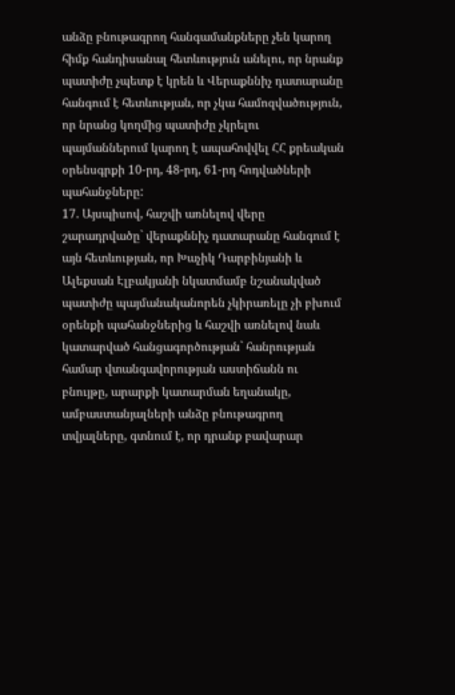անձը բնութագրող հանգամանքները չեն կարող հիմք հանդիսանալ հետևություն անելու, որ նրանք պատիժը չպետք է կրեն և Վերաքննիչ դատարանը հանգում է հետևության, որ չկա համոզվածություն, որ նրանց կողմից պատիժը չկրելու պայմաններում կարող է ապահովվել ՀՀ քրեական օրենսգրքի 10-րդ, 48-րդ, 61-րդ հոդվածների պահանջները:
17. Այսպիսով, հաշվի առնելով վերը շարադրվածը` վերաքննիչ դատարանը հանգում է այն հետևության, որ Խաչիկ Դարբինյանի և Ալեքսան Էլբակյանի նկատմամբ նշանակված պատիժը պայմանականորեն չկիրառելը չի բխում օրենքի պահանջներից և հաշվի առնելով նաև կատարված հանցագործության` հանրության համար վտանգավորության աստիճանն ու բնույթը, արարքի կատարման եղանակը, ամբաստանյալների անձը բնութագրող տվյալները, գտնում է, որ դրանք բավարար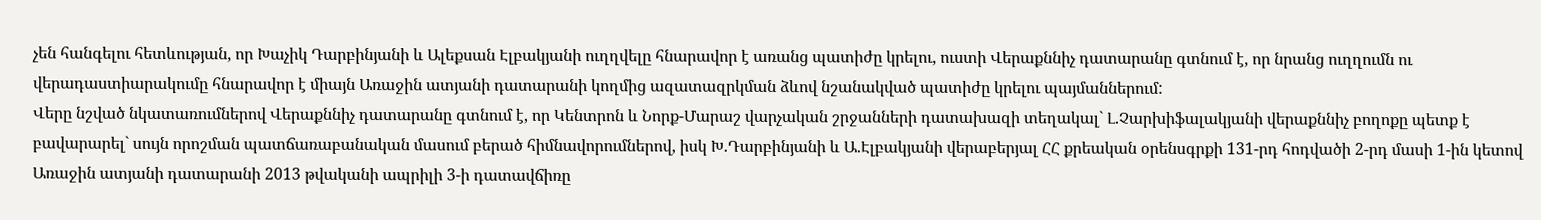չեն հանգելու հետևության, որ Խաչիկ Դարբինյանի և Ալեքսան Էլբակյանի ուղղվելը հնարավոր է առանց պատիժը կրելու, ուստի Վերաքննիչ դատարանը գտնում է, որ նրանց ուղղումն ու վերադաստիարակումը հնարավոր է միայն Առաջին ատյանի դատարանի կողմից ազատազրկման ձևով նշանակված պատիժը կրելու պայմաններում:
Վերը նշված նկատառումներով Վերաքննիչ դատարանը գտնում է, որ Կենտրոն և Նորք-Մարաշ վարչական շրջանների դատախազի տեղակալ` Լ.Չարխիֆալակյանի վերաքննիչ բողոքը պետք է բավարարել` սույն որոշման պատճառաբանական մասում բերած հիմնավորումներով, իսկ Խ.Դարբինյանի և Ա.Էլբակյանի վերաբերյալ ՀՀ քրեական օրենսգրքի 131-րդ հոդվածի 2-րդ մասի 1-ին կետով Առաջին ատյանի դատարանի 2013 թվականի ապրիլի 3-ի դատավճիռը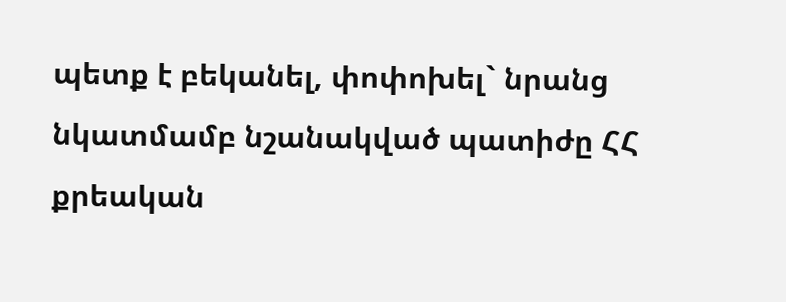պետք է բեկանել, փոփոխել` նրանց նկատմամբ նշանակված պատիժը ՀՀ քրեական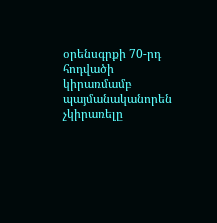օրենսգրքի 70-րդ հոդվածի կիրառմամբ պայմանականորեն չկիրառելը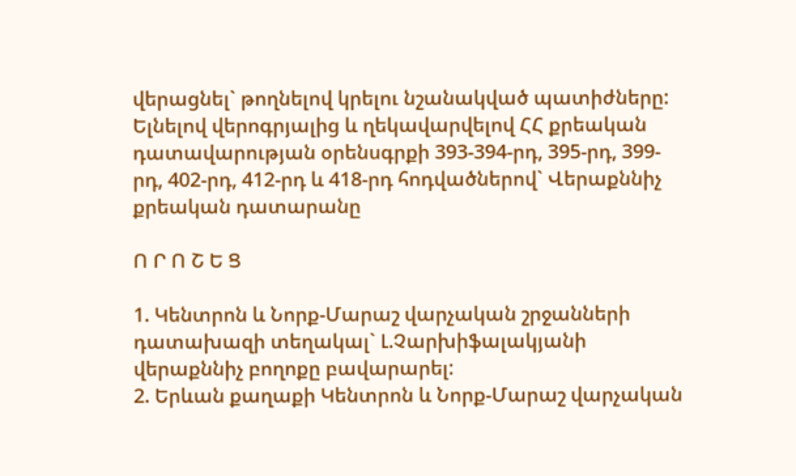վերացնել` թողնելով կրելու նշանակված պատիժները:
Ելնելով վերոգրյալից և ղեկավարվելով ՀՀ քրեական դատավարության օրենսգրքի 393-394-րդ, 395-րդ, 399-րդ, 402-րդ, 412-րդ և 418-րդ հոդվածներով` Վերաքննիչ քրեական դատարանը

Ո Ր Ո Շ Ե Ց

1. Կենտրոն և Նորք-Մարաշ վարչական շրջանների դատախազի տեղակալ` Լ.Չարխիֆալակյանի վերաքննիչ բողոքը բավարարել:
2. Երևան քաղաքի Կենտրոն և Նորք-Մարաշ վարչական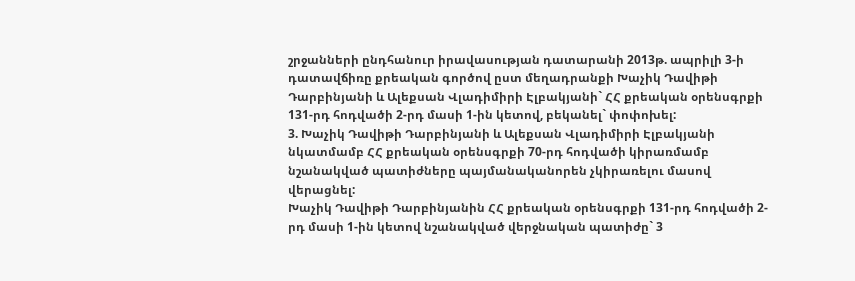շրջանների ընդհանուր իրավասության դատարանի 2013թ. ապրիլի 3-ի դատավճիռը քրեական գործով ըստ մեղադրանքի Խաչիկ Դավիթի Դարբինյանի և Ալեքսան Վլադիմիրի Էլբակյանի` ՀՀ քրեական օրենսգրքի 131-րդ հոդվածի 2-րդ մասի 1-ին կետով, բեկանել` փոփոխել:
3. Խաչիկ Դավիթի Դարբինյանի և Ալեքսան Վլադիմիրի Էլբակյանի նկատմամբ ՀՀ քրեական օրենսգրքի 70-րդ հոդվածի կիրառմամբ նշանակված պատիժները պայմանականորեն չկիրառելու մասով վերացնել:
Խաչիկ Դավիթի Դարբինյանին ՀՀ քրեական օրենսգրքի 131-րդ հոդվածի 2-րդ մասի 1-ին կետով նշանակված վերջնական պատիժը` 3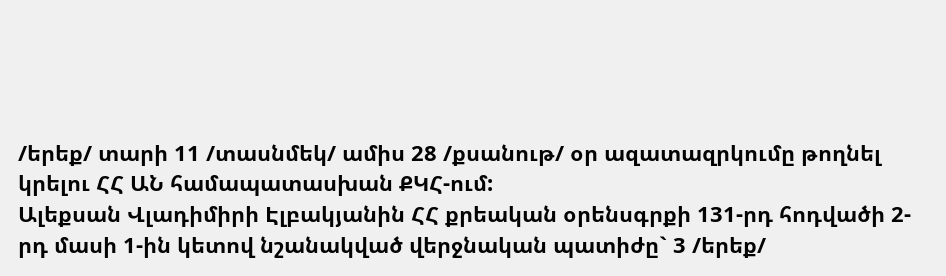/երեք/ տարի 11 /տասնմեկ/ ամիս 28 /քսանութ/ օր ազատազրկումը թողնել կրելու ՀՀ ԱՆ համապատասխան ՔԿՀ-ում:
Ալեքսան Վլադիմիրի Էլբակյանին ՀՀ քրեական օրենսգրքի 131-րդ հոդվածի 2-րդ մասի 1-ին կետով նշանակված վերջնական պատիժը` 3 /երեք/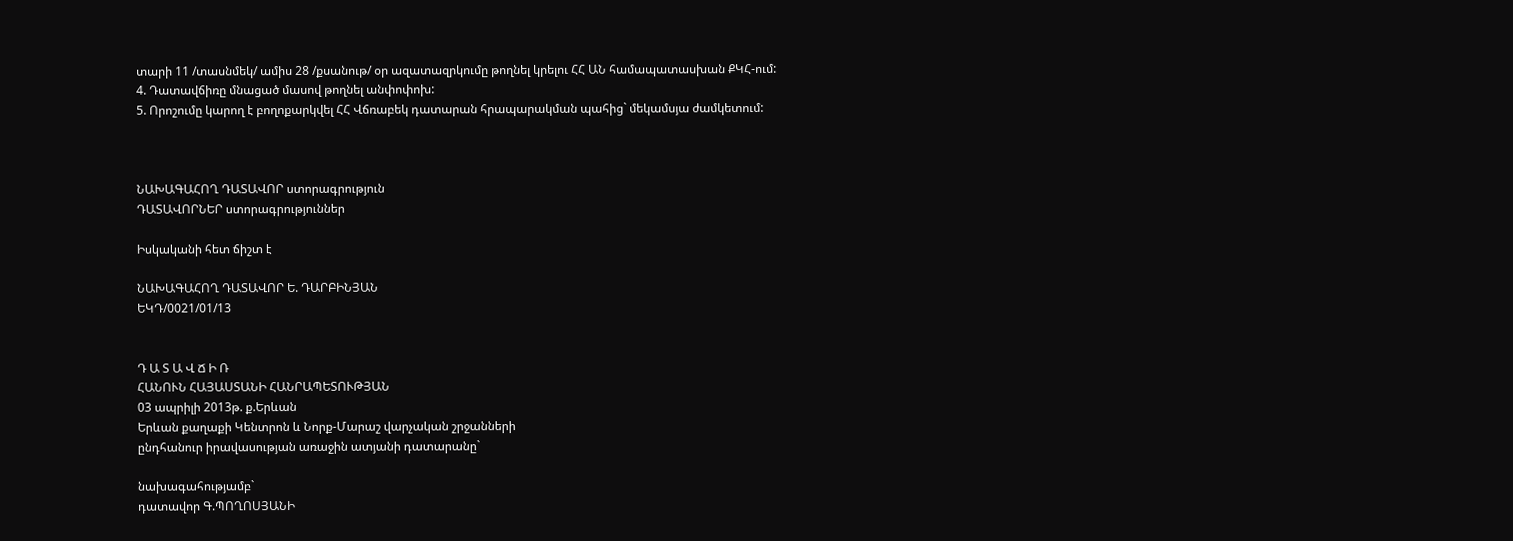տարի 11 /տասնմեկ/ ամիս 28 /քսանութ/ օր ազատազրկումը թողնել կրելու ՀՀ ԱՆ համապատասխան ՔԿՀ-ում:
4. Դատավճիռը մնացած մասով թողնել անփոփոխ:
5. Որոշումը կարող է բողոքարկվել ՀՀ Վճռաբեկ դատարան հրապարակման պահից` մեկամսյա ժամկետում:



ՆԱԽԱԳԱՀՈՂ ԴԱՏԱՎՈՐ ստորագրություն
ԴԱՏԱՎՈՐՆԵՐ ստորագրություններ

Իսկականի հետ ճիշտ է

ՆԱԽԱԳԱՀՈՂ ԴԱՏԱՎՈՐ Ե. ԴԱՐԲԻՆՅԱՆ
ԵԿԴ/0021/01/13


Դ Ա Տ Ա Վ Ճ Ի Ռ
ՀԱՆՈՒՆ ՀԱՅԱՍՏԱՆԻ ՀԱՆՐԱՊԵՏՈՒԹՅԱՆ
03 ապրիլի 2013թ. ք.Երևան
Երևան քաղաքի Կենտրոն և Նորք-Մարաշ վարչական շրջանների
ընդհանուր իրավասության առաջին ատյանի դատարանը`

նախագահությամբ`
դատավոր Գ.ՊՈՂՈՍՅԱՆԻ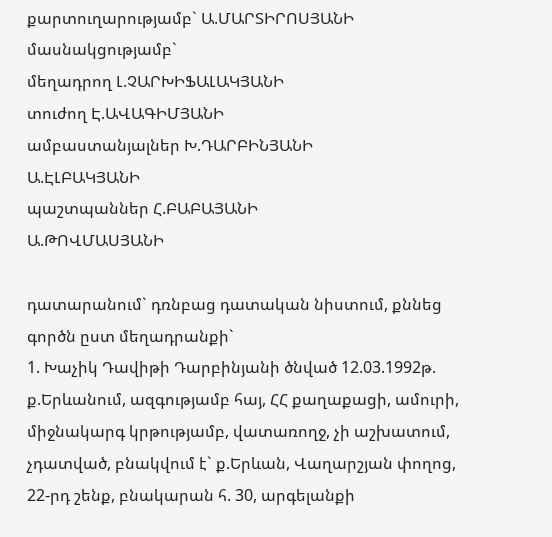քարտուղարությամբ` Ա.ՄԱՐՏԻՐՈՍՅԱՆԻ
մասնակցությամբ`
մեղադրող Լ.ՉԱՐԽԻՖԱԼԱԿՅԱՆԻ
տուժող Է.ԱՎԱԳԻՄՅԱՆԻ
ամբաստանյալներ Խ.ԴԱՐԲԻՆՅԱՆԻ
Ա.ԷԼԲԱԿՅԱՆԻ
պաշտպաններ Հ.ԲԱԲԱՅԱՆԻ
Ա.ԹՈՎՄԱՍՅԱՆԻ

դատարանում` դռնբաց դատական նիստում, քննեց գործն ըստ մեղադրանքի`
1. Խաչիկ Դավիթի Դարբինյանի ծնված 12.03.1992թ. ք.Երևանում, ազգությամբ հայ, ՀՀ քաղաքացի, ամուրի, միջնակարգ կրթությամբ, վատառողջ, չի աշխատում, չդատված, բնակվում է` ք.Երևան, Վաղարշյան փողոց, 22-րդ շենք, բնակարան հ. 30, արգելանքի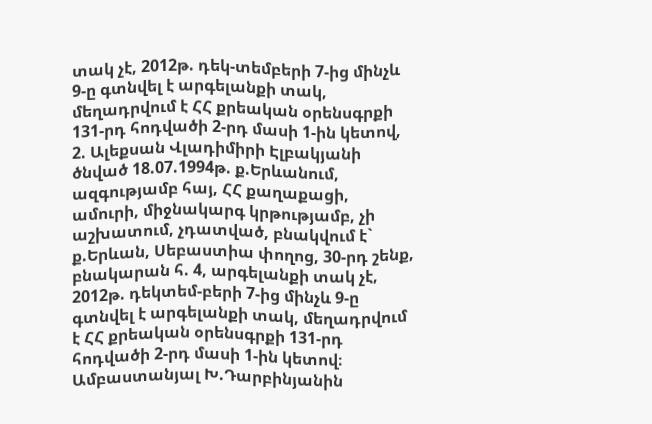տակ չէ, 2012թ. դեկ-տեմբերի 7-ից մինչև 9-ը գտնվել է արգելանքի տակ, մեղադրվում է ՀՀ քրեական օրենսգրքի 131-րդ հոդվածի 2-րդ մասի 1-ին կետով,
2. Ալեքսան Վլադիմիրի Էլբակյանի ծնված 18.07.1994թ. ք.Երևանում, ազգությամբ հայ, ՀՀ քաղաքացի, ամուրի, միջնակարգ կրթությամբ, չի աշխատում, չդատված, բնակվում է` ք.Երևան, Սեբաստիա փողոց, 30-րդ շենք, բնակարան հ. 4, արգելանքի տակ չէ, 2012թ. դեկտեմ-բերի 7-ից մինչև 9-ը գտնվել է արգելանքի տակ, մեղադրվում է ՀՀ քրեական օրենսգրքի 131-րդ հոդվածի 2-րդ մասի 1-ին կետով։
Ամբաստանյալ Խ.Դարբինյանին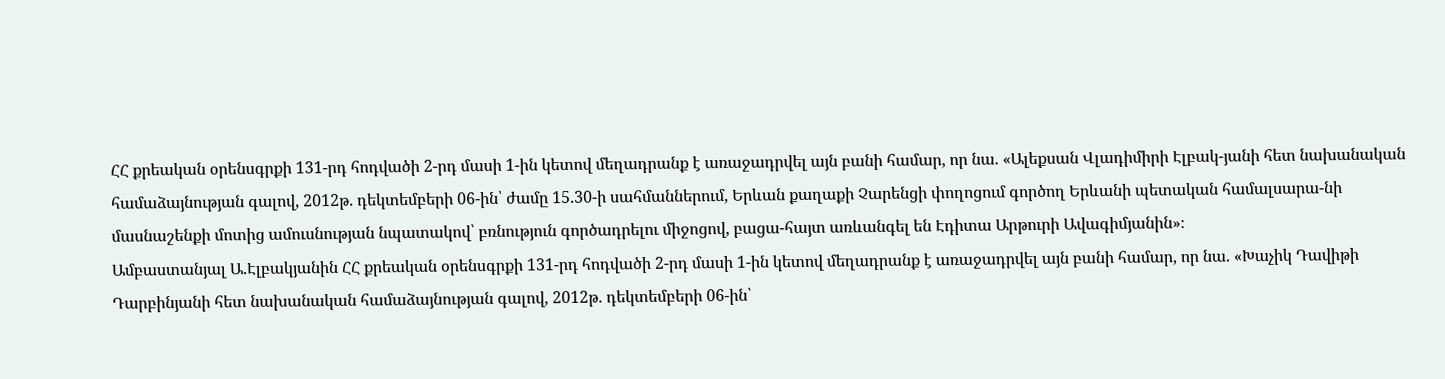ՀՀ քրեական օրենսգրքի 131-րդ հոդվածի 2-րդ մասի 1-ին կետով մեղադրանք է առաջադրվել այն բանի համար, որ նա. «Ալեքսան Վլադիմիրի Էլբակ-յանի հետ նախանական համաձայնության գալով, 2012թ. դեկտեմբերի 06-ին՝ ժամը 15.30-ի սահմաններում, Երևան քաղաքի Չարենցի փողոցում գործող Երևանի պետական համալսարա-նի մասնաշենքի մոտից ամուսնության նպատակով՝ բռնություն գործադրելու միջոցով, բացա-հայտ առևանգել են Էդիտա Արթուրի Ավագիմյանին»։
Ամբաստանյալ Ա.Էլբակյանին ՀՀ քրեական օրենսգրքի 131-րդ հոդվածի 2-րդ մասի 1-ին կետով մեղադրանք է առաջադրվել այն բանի համար, որ նա. «Խաչիկ Դավիթի Դարբինյանի հետ նախանական համաձայնության գալով, 2012թ. դեկտեմբերի 06-ին՝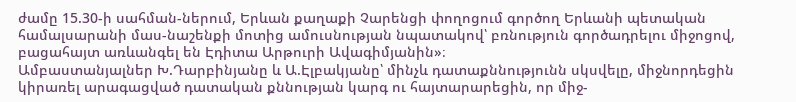ժամը 15.30-ի սահման-ներում, Երևան քաղաքի Չարենցի փողոցում գործող Երևանի պետական համալսարանի մաս-նաշենքի մոտից ամուսնության նպատակով՝ բռնություն գործադրելու միջոցով, բացահայտ առևանգել են Էդիտա Արթուրի Ավագիմյանին»։
Ամբաստանյալներ Խ.Դարբինյանը և Ա.Էլբակյանը՝ մինչև դատաքննությունն սկսվելը, միջնորդեցին կիրառել արագացված դատական քննության կարգ ու հայտարարեցին, որ միջ-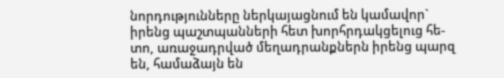նորդությունները ներկայացնում են կամավոր` իրենց պաշտպանների հետ խորհրդակցելուց հե-տո, առաջադրված մեղադրանքներն իրենց պարզ են, համաձայն են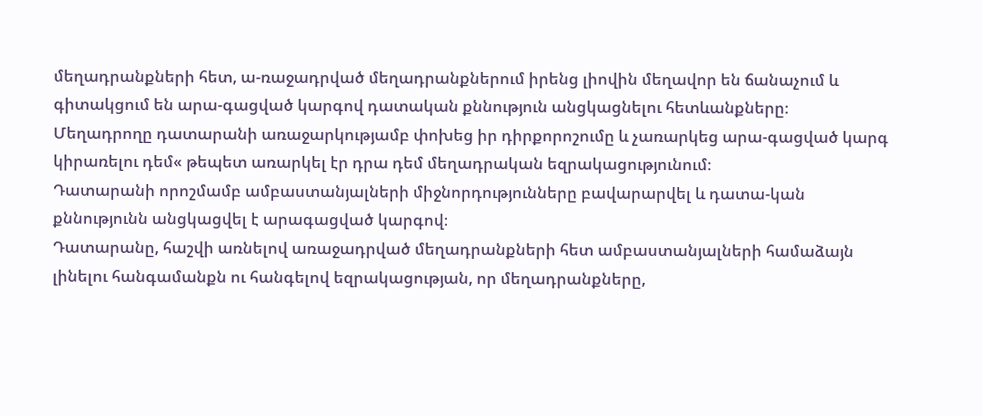մեղադրանքների հետ, ա-ռաջադրված մեղադրանքներում իրենց լիովին մեղավոր են ճանաչում և գիտակցում են արա-գացված կարգով դատական քննություն անցկացնելու հետևանքները։
Մեղադրողը դատարանի առաջարկությամբ փոխեց իր դիրքորոշումը և չառարկեց արա-գացված կարգ կիրառելու դեմ« թեպետ առարկել էր դրա դեմ մեղադրական եզրակացությունում։
Դատարանի որոշմամբ ամբաստանյալների միջնորդությունները բավարարվել և դատա-կան քննությունն անցկացվել է արագացված կարգով։
Դատարանը, հաշվի առնելով առաջադրված մեղադրանքների հետ ամբաստանյալների համաձայն լինելու հանգամանքն ու հանգելով եզրակացության, որ մեղադրանքները,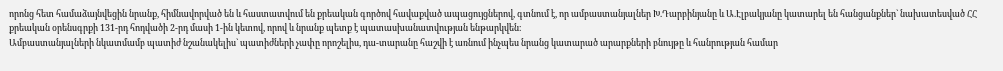որոնց հետ համաձայնվեցին նրանք, հիմնավորված են և հաստատվում են քրեական գործով հավաքված ապացույցներով, գտնում է, որ ամբաստանյալներ Խ.Դարբինյանը և Ա.Էլբակյանը կատարել են հանցանքներ` նախատեսված ՀՀ քրեական օրենսգրքի 131-րդ հոդվածի 2-րդ մասի 1-ին կետով, որով և նրանք պետք է պատասխանատվության ենթարկվեն։
Ամբաստանյալների նկատմամբ պատիժ նշանակելիս` պատիժների չափը որոշելիս, դա-տարանը հաշվի է առնում ինչպես նրանց կատարած արարքների բնույթը և հանրության համար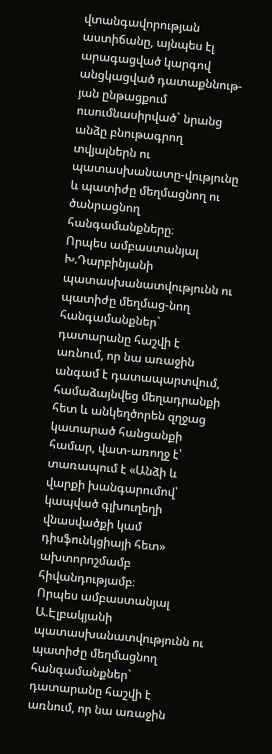վտանգավորության աստիճանը, այնպես էլ արագացված կարգով անցկացված դատաքննութ-յան ընթացքում ուսումնասիրված` նրանց անձը բնութագրող տվյալներն ու պատասխանատը-վությունը և պատիժը մեղմացնող ու ծանրացնող հանգամանքները։
Որպես ամբաստանյալ Խ.Դարբինյանի պատասխանատվությունն ու պատիժը մեղմաց-նող հանգամանքներ` դատարանը հաշվի է առնում, որ նա առաջին անգամ է դատապարտվում, համաձայնվեց մեղադրանքի հետ և անկեղծորեն զղջաց կատարած հանցանքի համար, վատ-առողջ է՝ տառապում է «Անձի և վարքի խանգարումով՝ կապված գլխուղեղի վնասվածքի կամ դիսֆունկցիայի հետ» ախտորոշմամբ հիվանդությամբ։
Որպես ամբաստանյալ Ա.Էլբակյանի պատասխանատվությունն ու պատիժը մեղմացնող հանգամանքներ` դատարանը հաշվի է առնում, որ նա առաջին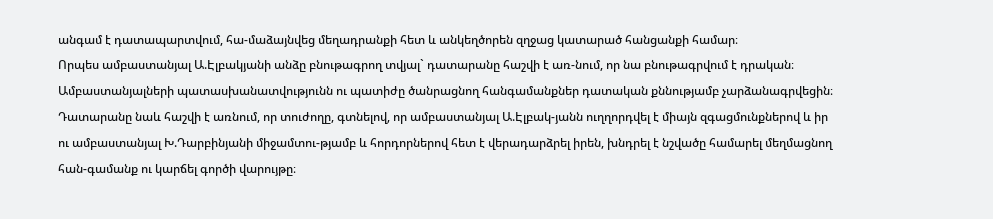անգամ է դատապարտվում, հա-մաձայնվեց մեղադրանքի հետ և անկեղծորեն զղջաց կատարած հանցանքի համար։
Որպես ամբաստանյալ Ա.Էլբակյանի անձը բնութագրող տվյալ` դատարանը հաշվի է առ-նում, որ նա բնութագրվում է դրական։
Ամբաստանյալների պատասխանատվությունն ու պատիժը ծանրացնող հանգամանքներ դատական քննությամբ չարձանագրվեցին։
Դատարանը նաև հաշվի է առնում, որ տուժողը, գտնելով, որ ամբաստանյալ Ա.Էլբակ-յանն ուղղորդվել է միայն զգացմունքներով և իր ու ամբաստանյալ Խ.Դարբինյանի միջամտու-թյամբ և հորդորներով հետ է վերադարձրել իրեն, խնդրել է նշվածը համարել մեղմացնող հան-գամանք ու կարճել գործի վարույթը։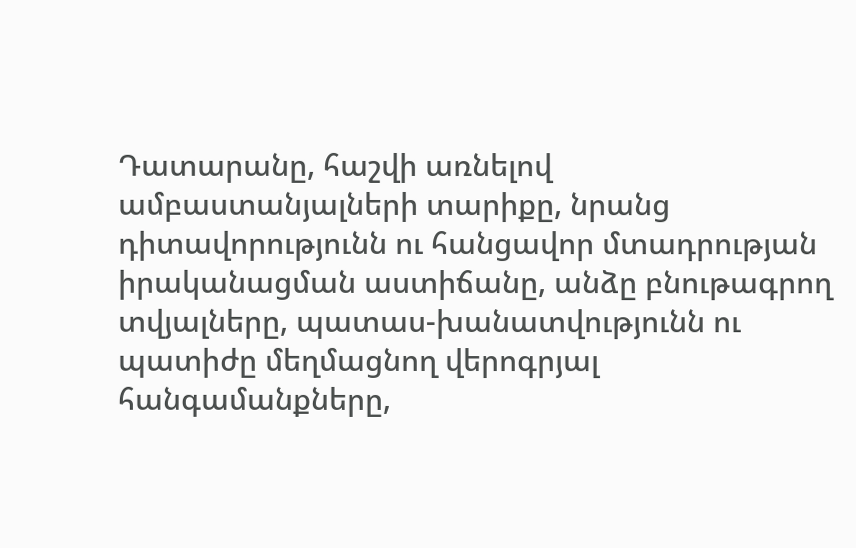Դատարանը, հաշվի առնելով ամբաստանյալների տարիքը, նրանց դիտավորությունն ու հանցավոր մտադրության իրականացման աստիճանը, անձը բնութագրող տվյալները, պատաս-խանատվությունն ու պատիժը մեղմացնող վերոգրյալ հանգամանքները,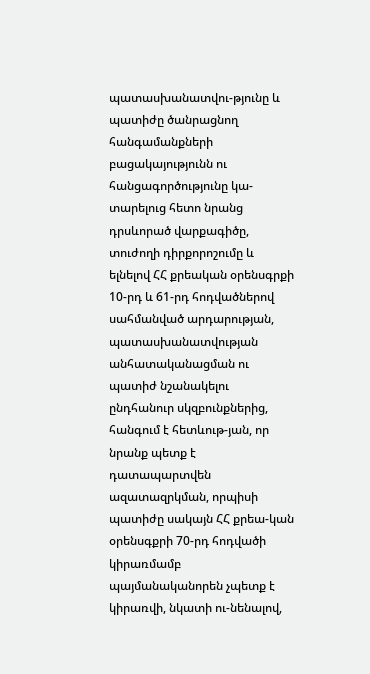պատասխանատվու-թյունը և պատիժը ծանրացնող հանգամանքների բացակայությունն ու հանցագործությունը կա-տարելուց հետո նրանց դրսևորած վարքագիծը, տուժողի դիրքորոշումը և ելնելով ՀՀ քրեական օրենսգրքի 10-րդ և 61-րդ հոդվածներով սահմանված արդարության, պատասխանատվության անհատականացման ու պատիժ նշանակելու ընդհանուր սկզբունքներից, հանգում է հետևութ-յան, որ նրանք պետք է դատապարտվեն ազատազրկման, որպիսի պատիժը սակայն ՀՀ քրեա-կան օրենսգքրի 70-րդ հոդվածի կիրառմամբ պայմանականորեն չպետք է կիրառվի, նկատի ու-նենալով,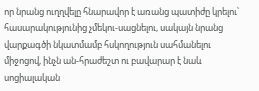որ նրանց ուղղվելը հնարավոր է առանց պատիժը կրելու՝ հասարակությունից չմեկու-սացնելու, սակայն նրանց վարքագծի նկատմամբ հսկողություն սահմանելու միջոցով, ինչն ան-հրաժեշտ ու բավարար է նաև սոցիալական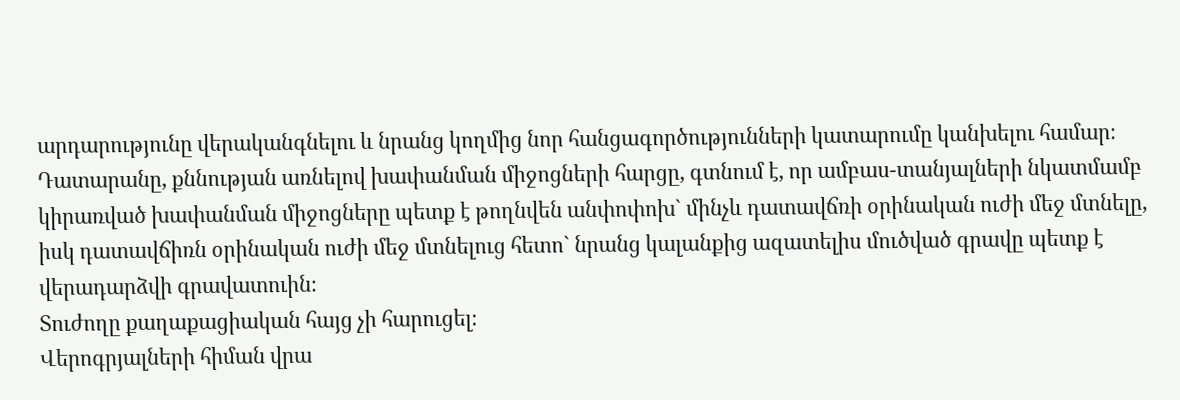արդարությունը վերականգնելու և նրանց կողմից նոր հանցագործությունների կատարումը կանխելու համար։
Դատարանը, քննության առնելով խափանման միջոցների հարցը, գտնում է, որ ամբաս-տանյալների նկատմամբ կիրառված խափանման միջոցները պետք է թողնվեն անփոփոխ` մինչև դատավճռի օրինական ուժի մեջ մտնելը, իսկ դատավճիռն օրինական ուժի մեջ մտնելուց հետո` նրանց կալանքից ազատելիս մուծված գրավը պետք է վերադարձվի գրավատուին։
Տուժողը քաղաքացիական հայց չի հարուցել։
Վերոգրյալների հիման վրա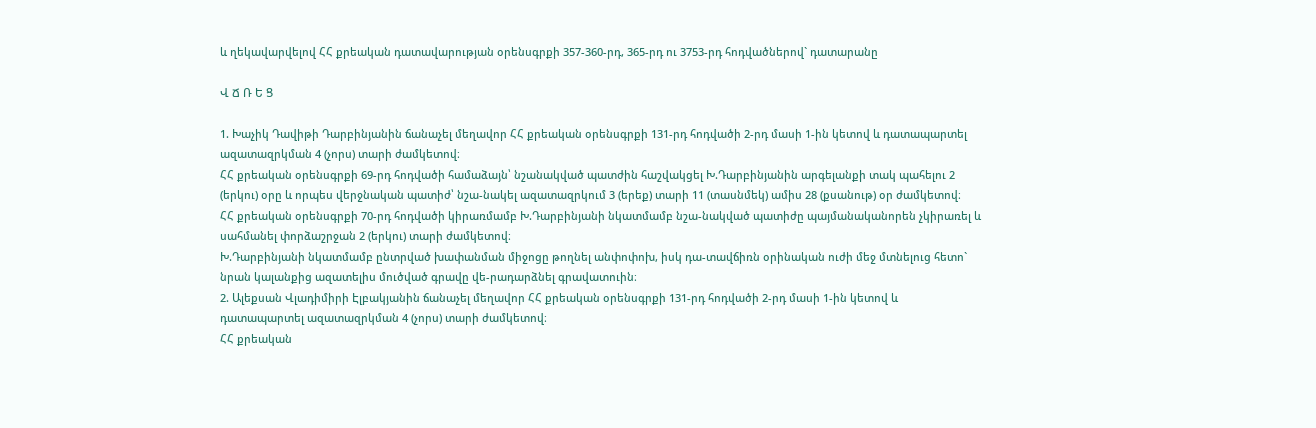և ղեկավարվելով ՀՀ քրեական դատավարության օրենսգրքի 357-360-րդ, 365-րդ ու 3753-րդ հոդվածներով` դատարանը

Վ Ճ Ռ Ե Ց

1. Խաչիկ Դավիթի Դարբինյանին ճանաչել մեղավոր ՀՀ քրեական օրենսգրքի 131-րդ հոդվածի 2-րդ մասի 1-ին կետով և դատապարտել ազատազրկման 4 (չորս) տարի ժամկետով։
ՀՀ քրեական օրենսգրքի 69-րդ հոդվածի համաձայն՝ նշանակված պատժին հաշվակցել Խ.Դարբինյանին արգելանքի տակ պահելու 2 (երկու) օրը և որպես վերջնական պատիժ՝ նշա-նակել ազատազրկում 3 (երեք) տարի 11 (տասնմեկ) ամիս 28 (քսանութ) օր ժամկետով։
ՀՀ քրեական օրենսգրքի 70-րդ հոդվածի կիրառմամբ Խ.Դարբինյանի նկատմամբ նշա-նակված պատիժը պայմանականորեն չկիրառել և սահմանել փորձաշրջան 2 (երկու) տարի ժամկետով։
Խ.Դարբինյանի նկատմամբ ընտրված խափանման միջոցը թողնել անփոփոխ, իսկ դա-տավճիռն օրինական ուժի մեջ մտնելուց հետո` նրան կալանքից ազատելիս մուծված գրավը վե-րադարձնել գրավատուին։
2. Ալեքսան Վլադիմիրի Էլբակյանին ճանաչել մեղավոր ՀՀ քրեական օրենսգրքի 131-րդ հոդվածի 2-րդ մասի 1-ին կետով և դատապարտել ազատազրկման 4 (չորս) տարի ժամկետով։
ՀՀ քրեական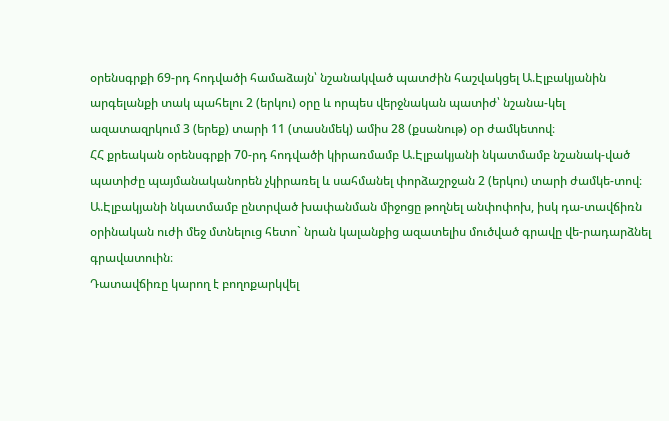օրենսգրքի 69-րդ հոդվածի համաձայն՝ նշանակված պատժին հաշվակցել Ա.Էլբակյանին արգելանքի տակ պահելու 2 (երկու) օրը և որպես վերջնական պատիժ՝ նշանա-կել ազատազրկում 3 (երեք) տարի 11 (տասնմեկ) ամիս 28 (քսանութ) օր ժամկետով։
ՀՀ քրեական օրենսգրքի 70-րդ հոդվածի կիրառմամբ Ա.Էլբակյանի նկատմամբ նշանակ-ված պատիժը պայմանականորեն չկիրառել և սահմանել փորձաշրջան 2 (երկու) տարի ժամկե-տով։
Ա.Էլբակյանի նկատմամբ ընտրված խափանման միջոցը թողնել անփոփոխ, իսկ դա-տավճիռն օրինական ուժի մեջ մտնելուց հետո` նրան կալանքից ազատելիս մուծված գրավը վե-րադարձնել գրավատուին։
Դատավճիռը կարող է բողոքարկվել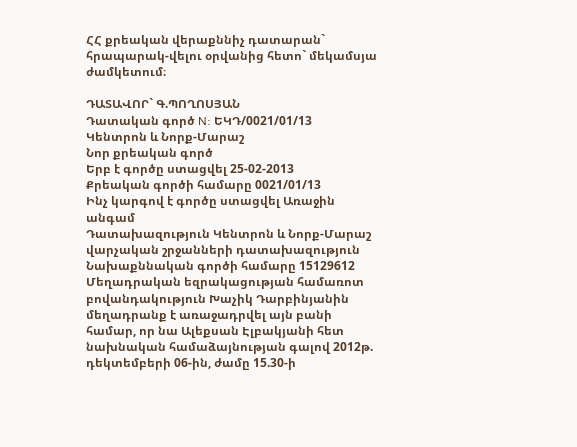ՀՀ քրեական վերաքննիչ դատարան` հրապարակ-վելու օրվանից հետո` մեկամսյա ժամկետում։

ԴԱՏԱՎՈՐ` Գ.ՊՈՂՈՍՅԱՆ
Դատական գործ N: ԵԿԴ/0021/01/13
Կենտրոն և Նորք-Մարաշ
Նոր քրեական գործ
Երբ է գործը ստացվել 25-02-2013
Քրեական գործի համարը 0021/01/13
Ինչ կարգով է գործը ստացվել Առաջին անգամ
Դատախազություն Կենտրոն և Նորք-Մարաշ վարչական շրջանների դատախազություն
Նախաքննական գործի համարը 15129612
Մեղադրական եզրակացության համառոտ բովանդակություն Խաչիկ Դարբինյանին մեղադրանք է առաջադրվել այն բանի համար, որ նա Ալեքսան Էլբակյանի հետ նախնական համաձայնության գալով 2012թ. դեկտեմբերի 06-ին, ժամը 15.30-ի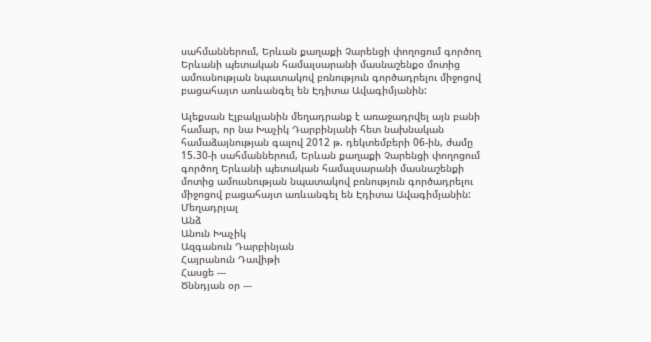սահմաններում, Երևան քաղաքի Չարենցի փողոցում գործող Երևանի պետական համալսարանի մասնաշենքօ մոտից ամուսնության նպատակով բռնություն գործադրելու միջոցով բացահայտ առևանգել են Էդիտա Ավագիմյանին:

Ալեքսան Էլբակյանին մեղադրանք է առաջադրվել այն բանի համար, որ նա Խաչիկ Դարբինյանի հետ նախնական համաձայնության գալով 2012 թ. դեկտեմբերի 06-ին, ժամը 15.30-ի սահմաններում, Երևան քաղաքի Չարենցի փողոցում գործող Երևանի պետական համալսարանի մասնաշենքի մոտից ամուսնության նպատակով բռնություն գործադրելու միջոցով բացահայտ առևանգել են Էդիտա Ավագիմյանին:
Մեղադրյալ
Անձ
Անուն Խաչիկ
Ազգանուն Դարբինյան
Հայրանուն Դավիթի
Հասցե ---
Ծննդյան օր ---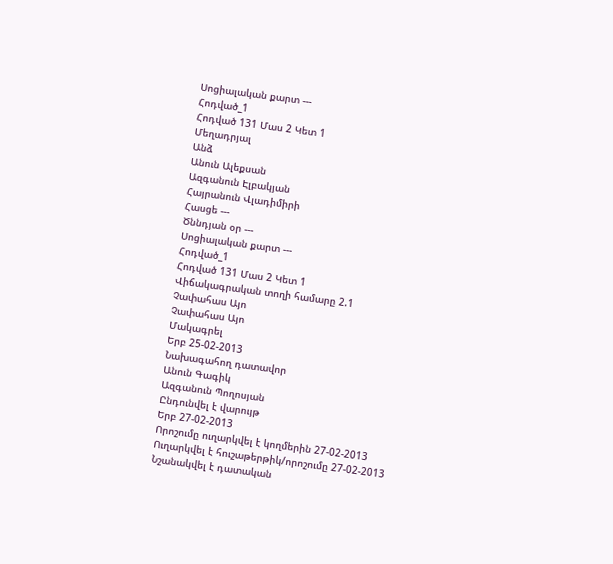Սոցիալական քարտ ---
Հոդված_1
Հոդված 131 Մաս 2 Կետ 1
Մեղադրյալ
Անձ
Անուն Ալեքսան
Ազգանուն Էլբակյան
Հայրանուն Վլադիմիրի
Հասցե ---
Ծննդյան օր ---
Սոցիալական քարտ ---
Հոդված_1
Հոդված 131 Մաս 2 Կետ 1
Վիճակագրական տողի համարը 2.1
Չափահաս Այո
Չափահաս Այո
Մակագրել
Երբ 25-02-2013
Նախագահող դատավոր
Անուն Գագիկ
Ազգանուն Պողոսյան
Ընդունվել է վարույթ
Երբ 27-02-2013
Որոշումը ուղարկվել է կողմերին 27-02-2013
Ուղարկվել է հուշաթերթիկ/որոշումը 27-02-2013
Նշանակվել է դատական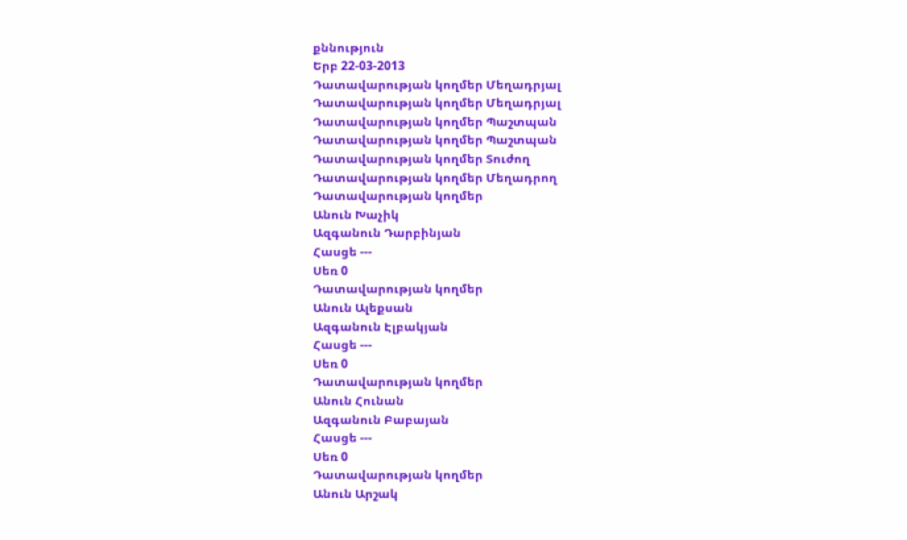քննություն
Երբ 22-03-2013
Դատավարության կողմեր Մեղադրյալ
Դատավարության կողմեր Մեղադրյալ
Դատավարության կողմեր Պաշտպան
Դատավարության կողմեր Պաշտպան
Դատավարության կողմեր Տուժող
Դատավարության կողմեր Մեղադրող
Դատավարության կողմեր
Անուն Խաչիկ
Ազգանուն Դարբինյան
Հասցե ---
Սեռ 0
Դատավարության կողմեր
Անուն Ալեքսան
Ազգանուն Էլբակյան
Հասցե ---
Սեռ 0
Դատավարության կողմեր
Անուն Հունան
Ազգանուն Բաբայան
Հասցե ---
Սեռ 0
Դատավարության կողմեր
Անուն Արշակ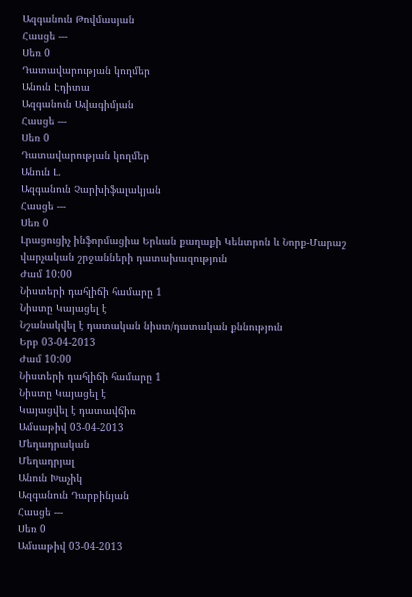Ազգանուն Թովմասյան
Հասցե ---
Սեռ 0
Դատավարության կողմեր
Անուն Էդիտա
Ազգանուն Ավագիմյան
Հասցե ---
Սեռ 0
Դատավարության կողմեր
Անուն Լ.
Ազգանուն Չարխիֆալակյան
Հասցե ---
Սեռ 0
Լրացուցիչ ինֆորմացիա Երևան քաղաքի Կենտրոն և Նորք-Մարաշ վարչական շրջանների դատախազություն
Ժամ 10:00
Նիստերի դահլիճի համարը 1
Նիստը Կայացել է
Նշանակվել է դատական նիստ/դատական քննություն
Երբ 03-04-2013
Ժամ 10:00
Նիստերի դահլիճի համարը 1
Նիստը Կայացել է
Կայացվել է դատավճիռ
Ամսաթիվ 03-04-2013
Մեղադրական
Մեղադրյալ
Անուն Խաչիկ
Ազգանուն Դարբինյան
Հասցե ---
Սեռ 0
Ամսաթիվ 03-04-2013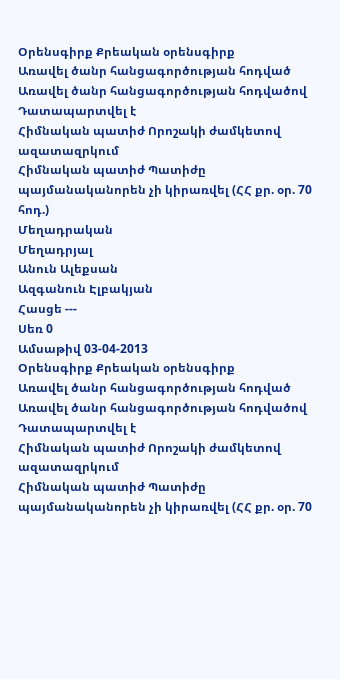Օրենսգիրք Քրեական օրենսգիրք
Առավել ծանր հանցագործության հոդված
Առավել ծանր հանցագործության հոդվածով Դատապարտվել է
Հիմնական պատիժ Որոշակի ժամկետով ազատազրկում
Հիմնական պատիժ Պատիժը պայմանականորեն չի կիրառվել (ՀՀ քր. օր. 70 հոդ.)
Մեղադրական
Մեղադրյալ
Անուն Ալեքսան
Ազգանուն Էլբակյան
Հասցե ---
Սեռ 0
Ամսաթիվ 03-04-2013
Օրենսգիրք Քրեական օրենսգիրք
Առավել ծանր հանցագործության հոդված
Առավել ծանր հանցագործության հոդվածով Դատապարտվել է
Հիմնական պատիժ Որոշակի ժամկետով ազատազրկում
Հիմնական պատիժ Պատիժը պայմանականորեն չի կիրառվել (ՀՀ քր. օր. 70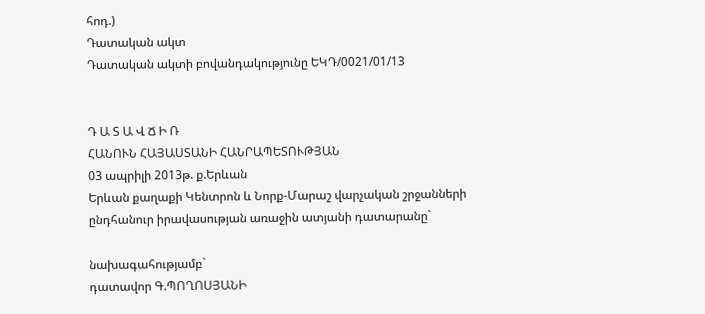հոդ.)
Դատական ակտ
Դատական ակտի բովանդակությունը ԵԿԴ/0021/01/13


Դ Ա Տ Ա Վ Ճ Ի Ռ
ՀԱՆՈՒՆ ՀԱՅԱՍՏԱՆԻ ՀԱՆՐԱՊԵՏՈՒԹՅԱՆ
03 ապրիլի 2013թ. ք.Երևան
Երևան քաղաքի Կենտրոն և Նորք-Մարաշ վարչական շրջանների
ընդհանուր իրավասության առաջին ատյանի դատարանը`

նախագահությամբ`
դատավոր Գ.ՊՈՂՈՍՅԱՆԻ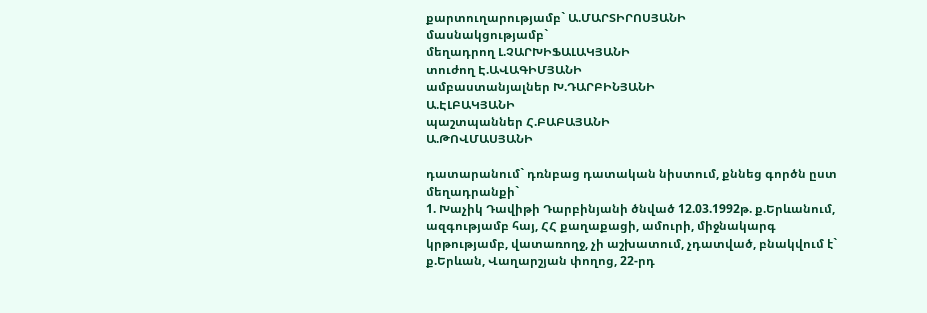քարտուղարությամբ` Ա.ՄԱՐՏԻՐՈՍՅԱՆԻ
մասնակցությամբ`
մեղադրող Լ.ՉԱՐԽԻՖԱԼԱԿՅԱՆԻ
տուժող Է.ԱՎԱԳԻՄՅԱՆԻ
ամբաստանյալներ Խ.ԴԱՐԲԻՆՅԱՆԻ
Ա.ԷԼԲԱԿՅԱՆԻ
պաշտպաններ Հ.ԲԱԲԱՅԱՆԻ
Ա.ԹՈՎՄԱՍՅԱՆԻ

դատարանում` դռնբաց դատական նիստում, քննեց գործն ըստ մեղադրանքի`
1. Խաչիկ Դավիթի Դարբինյանի ծնված 12.03.1992թ. ք.Երևանում, ազգությամբ հայ, ՀՀ քաղաքացի, ամուրի, միջնակարգ կրթությամբ, վատառողջ, չի աշխատում, չդատված, բնակվում է` ք.Երևան, Վաղարշյան փողոց, 22-րդ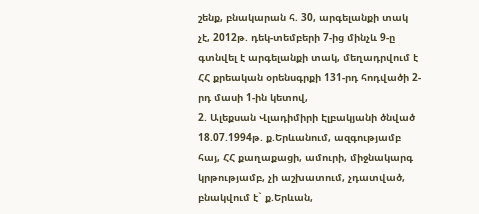շենք, բնակարան հ. 30, արգելանքի տակ չէ, 2012թ. դեկ-տեմբերի 7-ից մինչև 9-ը գտնվել է արգելանքի տակ, մեղադրվում է ՀՀ քրեական օրենսգրքի 131-րդ հոդվածի 2-րդ մասի 1-ին կետով,
2. Ալեքսան Վլադիմիրի Էլբակյանի ծնված 18.07.1994թ. ք.Երևանում, ազգությամբ հայ, ՀՀ քաղաքացի, ամուրի, միջնակարգ կրթությամբ, չի աշխատում, չդատված, բնակվում է` ք.Երևան,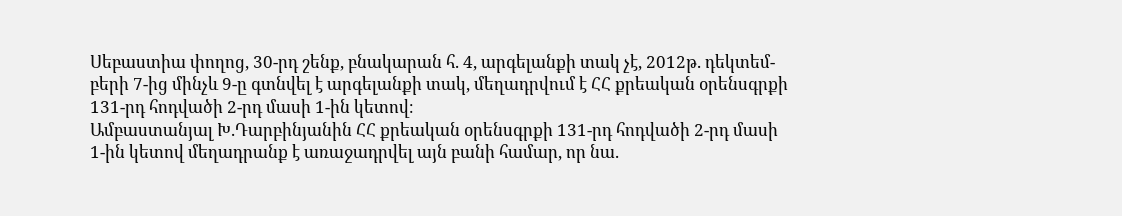Սեբաստիա փողոց, 30-րդ շենք, բնակարան հ. 4, արգելանքի տակ չէ, 2012թ. դեկտեմ-բերի 7-ից մինչև 9-ը գտնվել է արգելանքի տակ, մեղադրվում է ՀՀ քրեական օրենսգրքի 131-րդ հոդվածի 2-րդ մասի 1-ին կետով։
Ամբաստանյալ Խ.Դարբինյանին ՀՀ քրեական օրենսգրքի 131-րդ հոդվածի 2-րդ մասի 1-ին կետով մեղադրանք է առաջադրվել այն բանի համար, որ նա.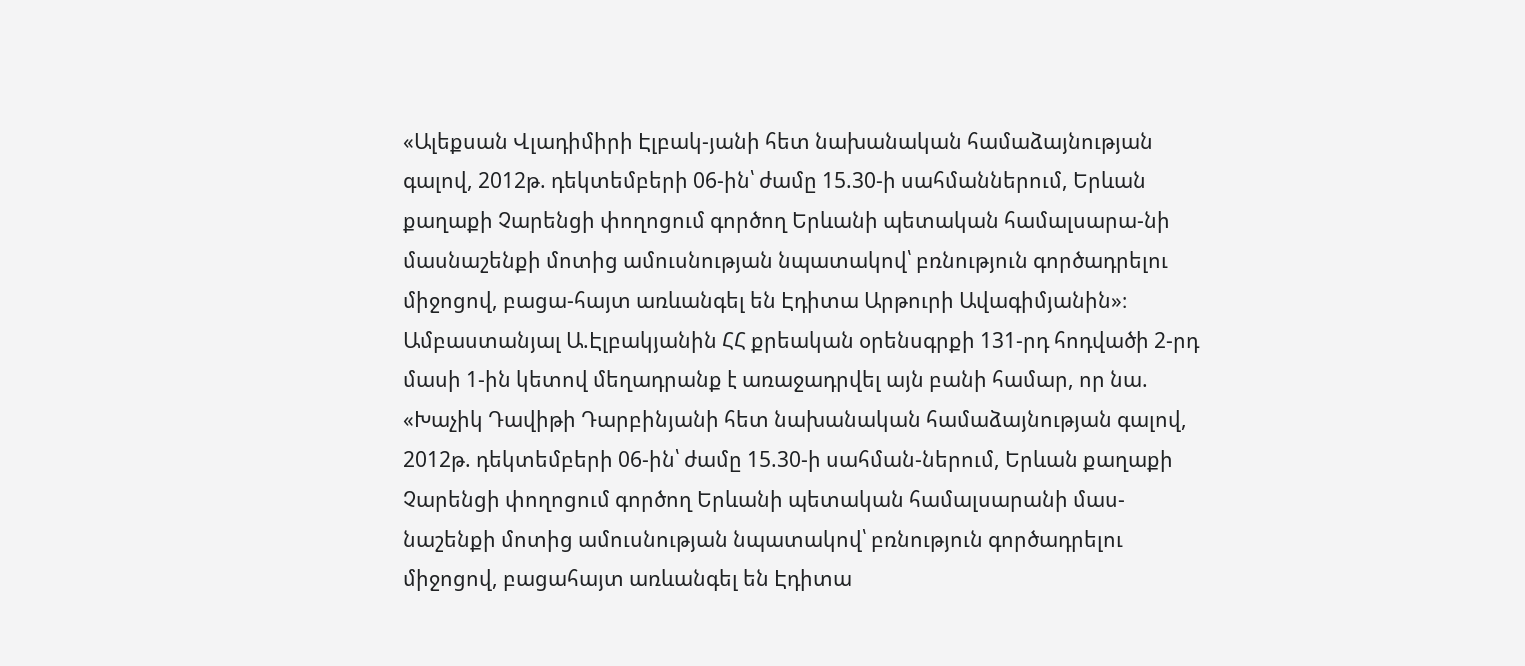«Ալեքսան Վլադիմիրի Էլբակ-յանի հետ նախանական համաձայնության գալով, 2012թ. դեկտեմբերի 06-ին՝ ժամը 15.30-ի սահմաններում, Երևան քաղաքի Չարենցի փողոցում գործող Երևանի պետական համալսարա-նի մասնաշենքի մոտից ամուսնության նպատակով՝ բռնություն գործադրելու միջոցով, բացա-հայտ առևանգել են Էդիտա Արթուրի Ավագիմյանին»։
Ամբաստանյալ Ա.Էլբակյանին ՀՀ քրեական օրենսգրքի 131-րդ հոդվածի 2-րդ մասի 1-ին կետով մեղադրանք է առաջադրվել այն բանի համար, որ նա. «Խաչիկ Դավիթի Դարբինյանի հետ նախանական համաձայնության գալով, 2012թ. դեկտեմբերի 06-ին՝ ժամը 15.30-ի սահման-ներում, Երևան քաղաքի Չարենցի փողոցում գործող Երևանի պետական համալսարանի մաս-նաշենքի մոտից ամուսնության նպատակով՝ բռնություն գործադրելու միջոցով, բացահայտ առևանգել են Էդիտա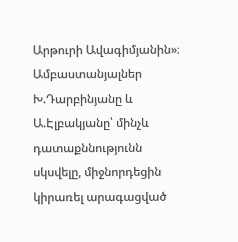Արթուրի Ավագիմյանին»։
Ամբաստանյալներ Խ.Դարբինյանը և Ա.Էլբակյանը՝ մինչև դատաքննությունն սկսվելը, միջնորդեցին կիրառել արագացված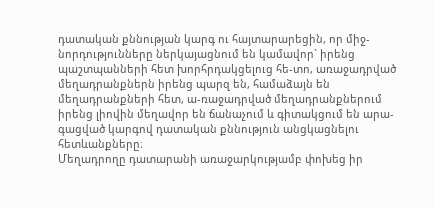դատական քննության կարգ ու հայտարարեցին, որ միջ-նորդությունները ներկայացնում են կամավոր` իրենց պաշտպանների հետ խորհրդակցելուց հե-տո, առաջադրված մեղադրանքներն իրենց պարզ են, համաձայն են մեղադրանքների հետ, ա-ռաջադրված մեղադրանքներում իրենց լիովին մեղավոր են ճանաչում և գիտակցում են արա-գացված կարգով դատական քննություն անցկացնելու հետևանքները։
Մեղադրողը դատարանի առաջարկությամբ փոխեց իր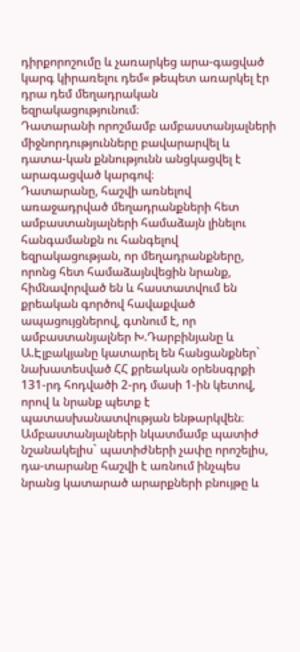դիրքորոշումը և չառարկեց արա-գացված կարգ կիրառելու դեմ« թեպետ առարկել էր դրա դեմ մեղադրական եզրակացությունում։
Դատարանի որոշմամբ ամբաստանյալների միջնորդությունները բավարարվել և դատա-կան քննությունն անցկացվել է արագացված կարգով։
Դատարանը, հաշվի առնելով առաջադրված մեղադրանքների հետ ամբաստանյալների համաձայն լինելու հանգամանքն ու հանգելով եզրակացության, որ մեղադրանքները, որոնց հետ համաձայնվեցին նրանք, հիմնավորված են և հաստատվում են քրեական գործով հավաքված ապացույցներով, գտնում է, որ ամբաստանյալներ Խ.Դարբինյանը և Ա.Էլբակյանը կատարել են հանցանքներ` նախատեսված ՀՀ քրեական օրենսգրքի 131-րդ հոդվածի 2-րդ մասի 1-ին կետով, որով և նրանք պետք է պատասխանատվության ենթարկվեն։
Ամբաստանյալների նկատմամբ պատիժ նշանակելիս` պատիժների չափը որոշելիս, դա-տարանը հաշվի է առնում ինչպես նրանց կատարած արարքների բնույթը և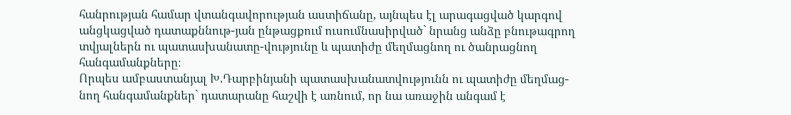հանրության համար վտանգավորության աստիճանը, այնպես էլ արագացված կարգով անցկացված դատաքննութ-յան ընթացքում ուսումնասիրված` նրանց անձը բնութագրող տվյալներն ու պատասխանատը-վությունը և պատիժը մեղմացնող ու ծանրացնող հանգամանքները։
Որպես ամբաստանյալ Խ.Դարբինյանի պատասխանատվությունն ու պատիժը մեղմաց-նող հանգամանքներ` դատարանը հաշվի է առնում, որ նա առաջին անգամ է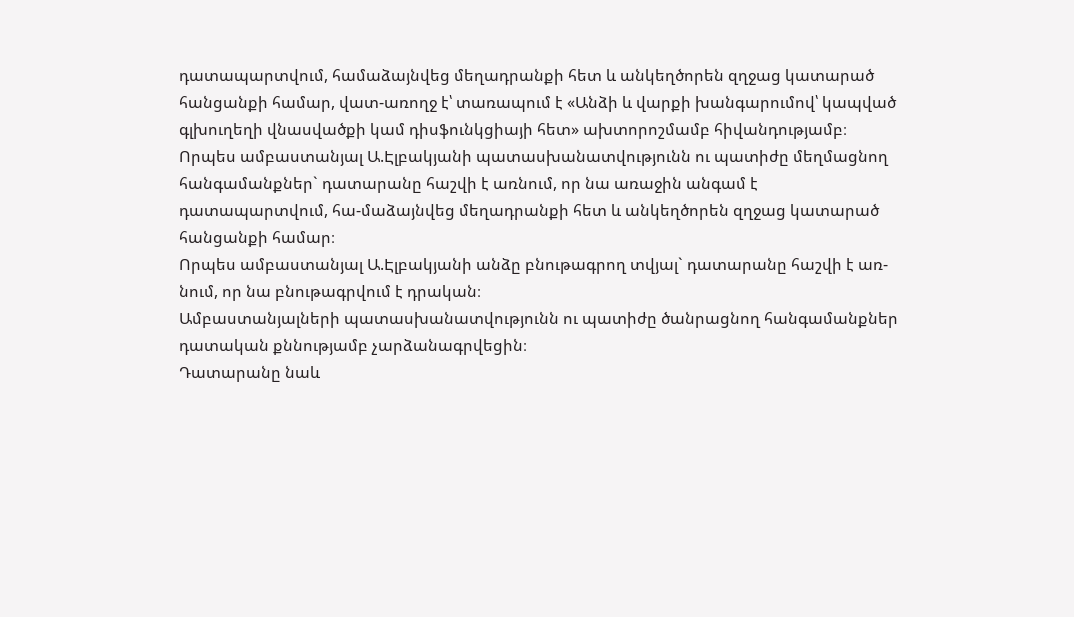դատապարտվում, համաձայնվեց մեղադրանքի հետ և անկեղծորեն զղջաց կատարած հանցանքի համար, վատ-առողջ է՝ տառապում է «Անձի և վարքի խանգարումով՝ կապված գլխուղեղի վնասվածքի կամ դիսֆունկցիայի հետ» ախտորոշմամբ հիվանդությամբ։
Որպես ամբաստանյալ Ա.Էլբակյանի պատասխանատվությունն ու պատիժը մեղմացնող հանգամանքներ` դատարանը հաշվի է առնում, որ նա առաջին անգամ է դատապարտվում, հա-մաձայնվեց մեղադրանքի հետ և անկեղծորեն զղջաց կատարած հանցանքի համար։
Որպես ամբաստանյալ Ա.Էլբակյանի անձը բնութագրող տվյալ` դատարանը հաշվի է առ-նում, որ նա բնութագրվում է դրական։
Ամբաստանյալների պատասխանատվությունն ու պատիժը ծանրացնող հանգամանքներ դատական քննությամբ չարձանագրվեցին։
Դատարանը նաև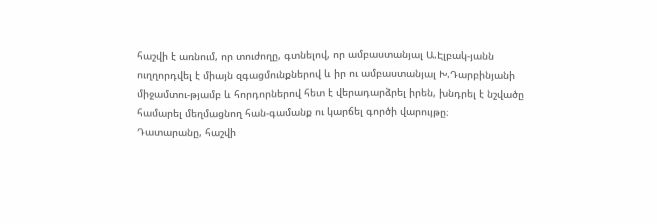հաշվի է առնում, որ տուժողը, գտնելով, որ ամբաստանյալ Ա.Էլբակ-յանն ուղղորդվել է միայն զգացմունքներով և իր ու ամբաստանյալ Խ.Դարբինյանի միջամտու-թյամբ և հորդորներով հետ է վերադարձրել իրեն, խնդրել է նշվածը համարել մեղմացնող հան-գամանք ու կարճել գործի վարույթը։
Դատարանը, հաշվի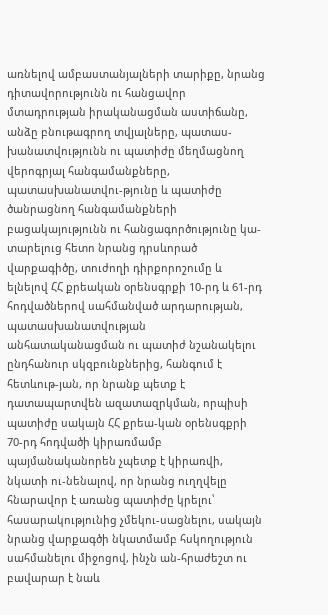առնելով ամբաստանյալների տարիքը, նրանց դիտավորությունն ու հանցավոր մտադրության իրականացման աստիճանը, անձը բնութագրող տվյալները, պատաս-խանատվությունն ու պատիժը մեղմացնող վերոգրյալ հանգամանքները, պատասխանատվու-թյունը և պատիժը ծանրացնող հանգամանքների բացակայությունն ու հանցագործությունը կա-տարելուց հետո նրանց դրսևորած վարքագիծը, տուժողի դիրքորոշումը և ելնելով ՀՀ քրեական օրենսգրքի 10-րդ և 61-րդ հոդվածներով սահմանված արդարության, պատասխանատվության անհատականացման ու պատիժ նշանակելու ընդհանուր սկզբունքներից, հանգում է հետևութ-յան, որ նրանք պետք է դատապարտվեն ազատազրկման, որպիսի պատիժը սակայն ՀՀ քրեա-կան օրենսգքրի 70-րդ հոդվածի կիրառմամբ պայմանականորեն չպետք է կիրառվի, նկատի ու-նենալով, որ նրանց ուղղվելը հնարավոր է առանց պատիժը կրելու՝ հասարակությունից չմեկու-սացնելու, սակայն նրանց վարքագծի նկատմամբ հսկողություն սահմանելու միջոցով, ինչն ան-հրաժեշտ ու բավարար է նաև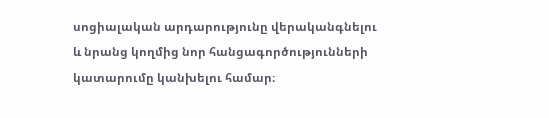սոցիալական արդարությունը վերականգնելու և նրանց կողմից նոր հանցագործությունների կատարումը կանխելու համար։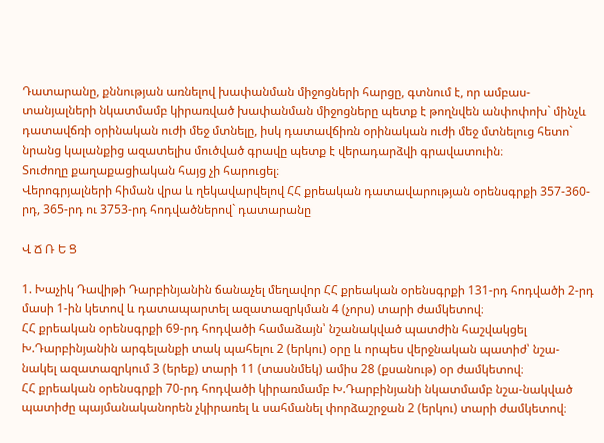Դատարանը, քննության առնելով խափանման միջոցների հարցը, գտնում է, որ ամբաս-տանյալների նկատմամբ կիրառված խափանման միջոցները պետք է թողնվեն անփոփոխ` մինչև դատավճռի օրինական ուժի մեջ մտնելը, իսկ դատավճիռն օրինական ուժի մեջ մտնելուց հետո` նրանց կալանքից ազատելիս մուծված գրավը պետք է վերադարձվի գրավատուին։
Տուժողը քաղաքացիական հայց չի հարուցել։
Վերոգրյալների հիման վրա և ղեկավարվելով ՀՀ քրեական դատավարության օրենսգրքի 357-360-րդ, 365-րդ ու 3753-րդ հոդվածներով` դատարանը

Վ Ճ Ռ Ե Ց

1. Խաչիկ Դավիթի Դարբինյանին ճանաչել մեղավոր ՀՀ քրեական օրենսգրքի 131-րդ հոդվածի 2-րդ մասի 1-ին կետով և դատապարտել ազատազրկման 4 (չորս) տարի ժամկետով։
ՀՀ քրեական օրենսգրքի 69-րդ հոդվածի համաձայն՝ նշանակված պատժին հաշվակցել Խ.Դարբինյանին արգելանքի տակ պահելու 2 (երկու) օրը և որպես վերջնական պատիժ՝ նշա-նակել ազատազրկում 3 (երեք) տարի 11 (տասնմեկ) ամիս 28 (քսանութ) օր ժամկետով։
ՀՀ քրեական օրենսգրքի 70-րդ հոդվածի կիրառմամբ Խ.Դարբինյանի նկատմամբ նշա-նակված պատիժը պայմանականորեն չկիրառել և սահմանել փորձաշրջան 2 (երկու) տարի ժամկետով։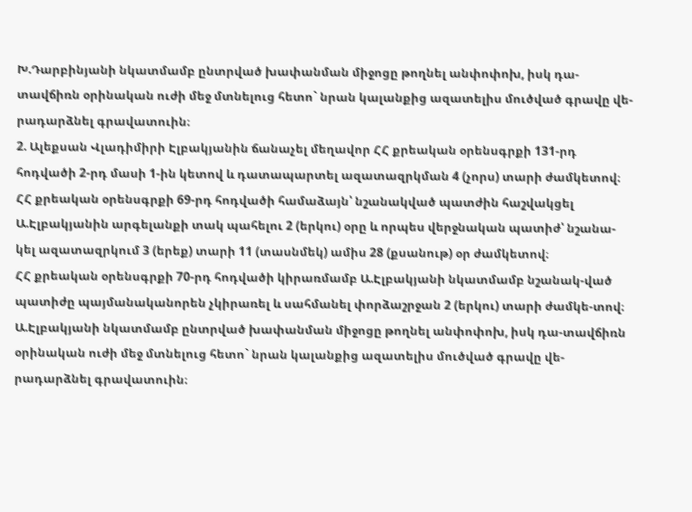Խ.Դարբինյանի նկատմամբ ընտրված խափանման միջոցը թողնել անփոփոխ, իսկ դա-տավճիռն օրինական ուժի մեջ մտնելուց հետո` նրան կալանքից ազատելիս մուծված գրավը վե-րադարձնել գրավատուին։
2. Ալեքսան Վլադիմիրի Էլբակյանին ճանաչել մեղավոր ՀՀ քրեական օրենսգրքի 131-րդ հոդվածի 2-րդ մասի 1-ին կետով և դատապարտել ազատազրկման 4 (չորս) տարի ժամկետով։
ՀՀ քրեական օրենսգրքի 69-րդ հոդվածի համաձայն՝ նշանակված պատժին հաշվակցել Ա.Էլբակյանին արգելանքի տակ պահելու 2 (երկու) օրը և որպես վերջնական պատիժ՝ նշանա-կել ազատազրկում 3 (երեք) տարի 11 (տասնմեկ) ամիս 28 (քսանութ) օր ժամկետով։
ՀՀ քրեական օրենսգրքի 70-րդ հոդվածի կիրառմամբ Ա.Էլբակյանի նկատմամբ նշանակ-ված պատիժը պայմանականորեն չկիրառել և սահմանել փորձաշրջան 2 (երկու) տարի ժամկե-տով։
Ա.Էլբակյանի նկատմամբ ընտրված խափանման միջոցը թողնել անփոփոխ, իսկ դա-տավճիռն օրինական ուժի մեջ մտնելուց հետո` նրան կալանքից ազատելիս մուծված գրավը վե-րադարձնել գրավատուին։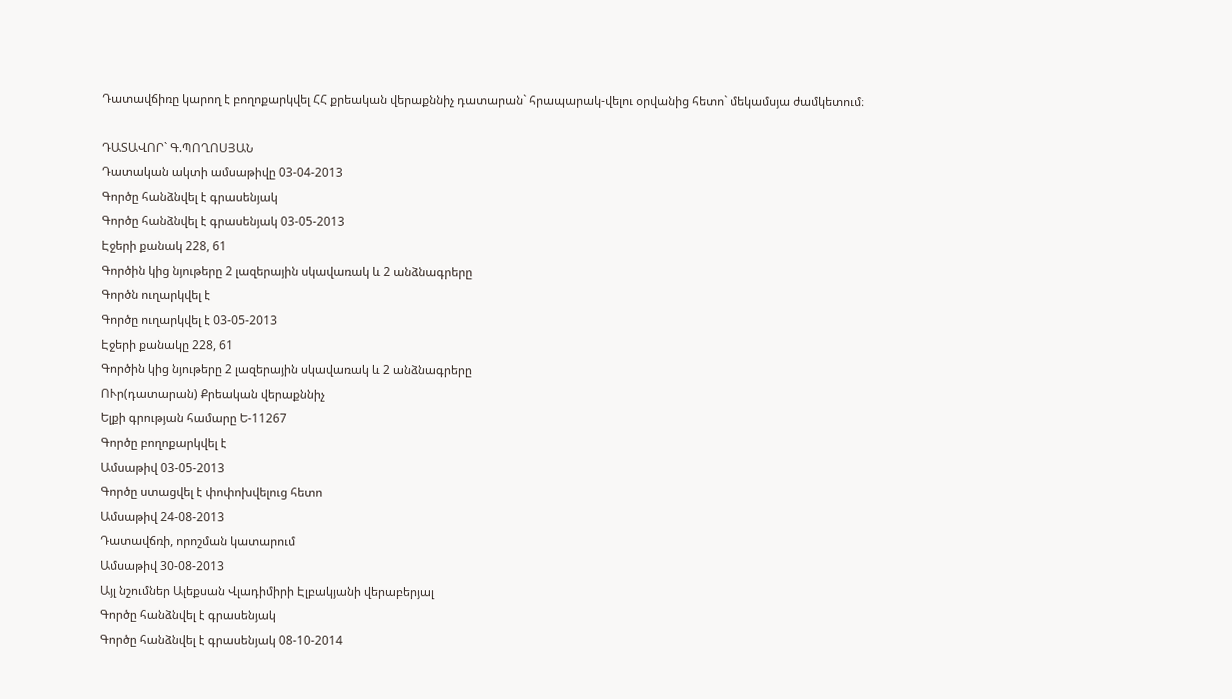Դատավճիռը կարող է բողոքարկվել ՀՀ քրեական վերաքննիչ դատարան` հրապարակ-վելու օրվանից հետո` մեկամսյա ժամկետում։

ԴԱՏԱՎՈՐ` Գ.ՊՈՂՈՍՅԱՆ
Դատական ակտի ամսաթիվը 03-04-2013
Գործը հանձնվել է գրասենյակ
Գործը հանձնվել է գրասենյակ 03-05-2013
Էջերի քանակ 228, 61
Գործին կից նյութերը 2 լազերային սկավառակ և 2 անձնագրերը
Գործն ուղարկվել է
Գործը ուղարկվել է 03-05-2013
Էջերի քանակը 228, 61
Գործին կից նյութերը 2 լազերային սկավառակ և 2 անձնագրերը
ՈՒր(դատարան) Քրեական վերաքննիչ
Ելքի գրության համարը Ե-11267
Գործը բողոքարկվել է
Ամսաթիվ 03-05-2013
Գործը ստացվել է փոփոխվելուց հետո
Ամսաթիվ 24-08-2013
Դատավճռի, որոշման կատարում
Ամսաթիվ 30-08-2013
Այլ նշումներ Ալեքսան Վլադիմիրի Էլբակյանի վերաբերյալ
Գործը հանձնվել է գրասենյակ
Գործը հանձնվել է գրասենյակ 08-10-2014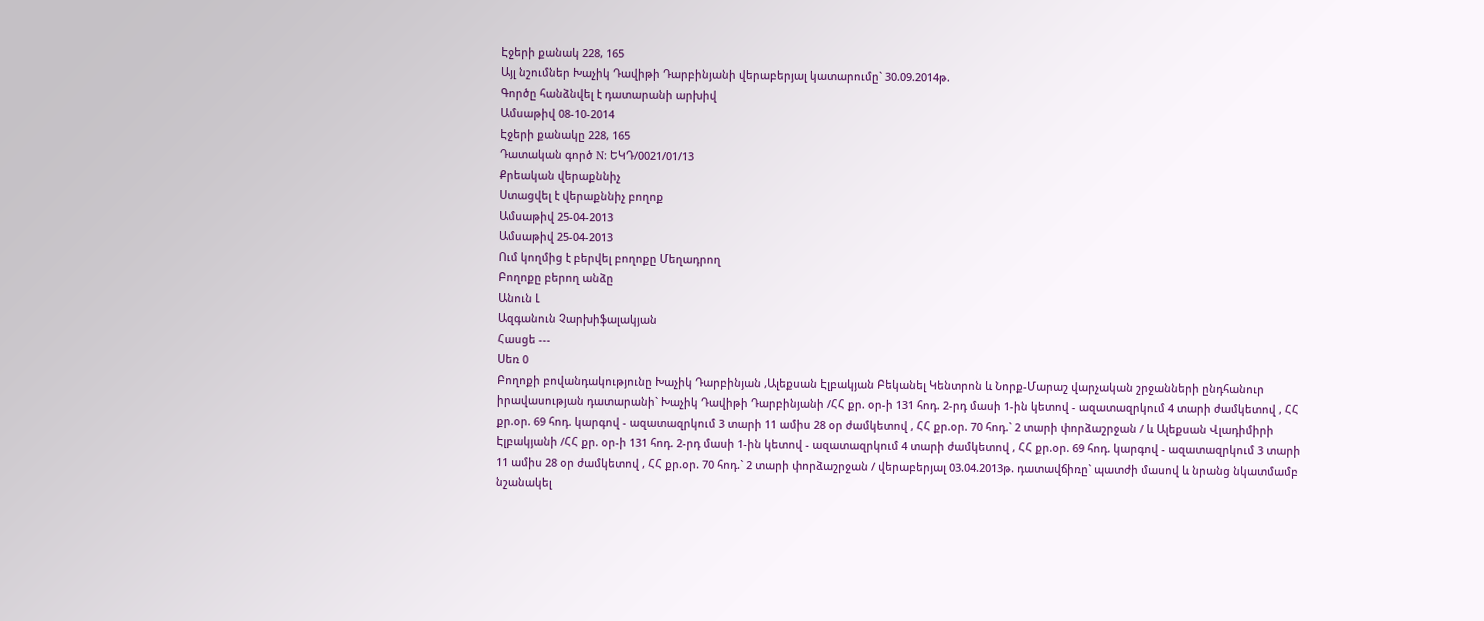Էջերի քանակ 228, 165
Այլ նշումներ Խաչիկ Դավիթի Դարբինյանի վերաբերյալ կատարումը` 30.09.2014թ.
Գործը հանձնվել է դատարանի արխիվ
Ամսաթիվ 08-10-2014
Էջերի քանակը 228, 165
Դատական գործ N: ԵԿԴ/0021/01/13
Քրեական վերաքննիչ
Ստացվել է վերաքննիչ բողոք
Ամսաթիվ 25-04-2013
Ամսաթիվ 25-04-2013
Ում կողմից է բերվել բողոքը Մեղադրող
Բողոքը բերող անձը
Անուն Լ
Ազգանուն Չարխիֆալակյան
Հասցե ---
Սեռ 0
Բողոքի բովանդակությունը Խաչիկ Դարբինյան ,Ալեքսան Էլբակյան Բեկանել Կենտրոն և Նորք-Մարաշ վարչական շրջանների ընդհանուր իրավասության դատարանի` Խաչիկ Դավիթի Դարբինյանի /ՀՀ քր. օր-ի 131 հոդ. 2-րդ մասի 1-ին կետով - ազատազրկում 4 տարի ժամկետով , ՀՀ քր.օր. 69 հոդ. կարգով - ազատազրկում 3 տարի 11 ամիս 28 օր ժամկետով , ՀՀ քր.օր. 70 հոդ.` 2 տարի փորձաշրջան / և Ալեքսան Վլադիմիրի Էլբակյանի /ՀՀ քր. օր-ի 131 հոդ. 2-րդ մասի 1-ին կետով - ազատազրկում 4 տարի ժամկետով , ՀՀ քր.օր. 69 հոդ. կարգով - ազատազրկում 3 տարի 11 ամիս 28 օր ժամկետով , ՀՀ քր.օր. 70 հոդ.` 2 տարի փորձաշրջան / վերաբերյալ 03.04.2013թ. դատավճիռը` պատժի մասով և նրանց նկատմամբ նշանակել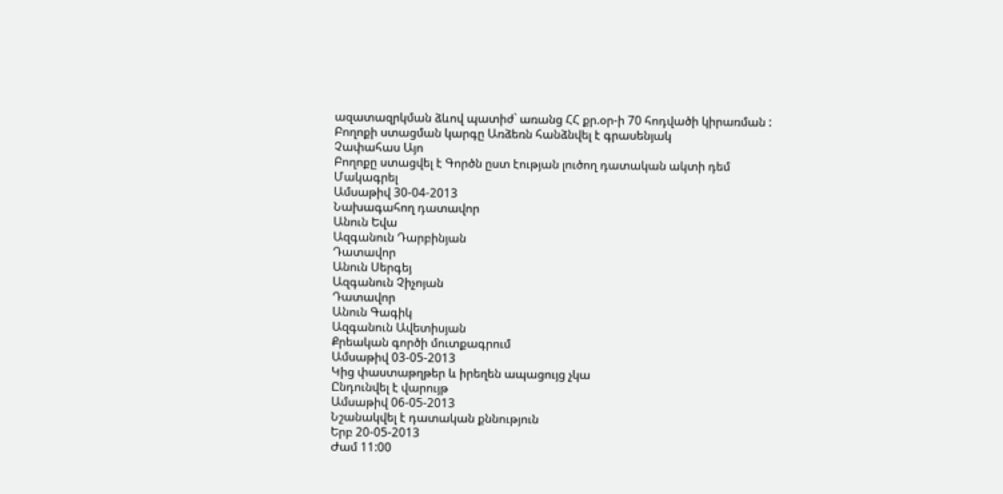ազատազրկման ձևով պատիժ` առանց ՀՀ քր.օր-ի 70 հոդվածի կիրառման :
Բողոքի ստացման կարգը Առձեռն հանձնվել է գրասենյակ
Չափահաս Այո
Բողոքը ստացվել է Գործն ըստ էության լուծող դատական ակտի դեմ
Մակագրել
Ամսաթիվ 30-04-2013
Նախագահող դատավոր
Անուն Եվա
Ազգանուն Դարբինյան
Դատավոր
Անուն Սերգեյ
Ազգանուն Չիչոյան
Դատավոր
Անուն Գագիկ
Ազգանուն Ավետիսյան
Քրեական գործի մուտքագրում
Ամսաթիվ 03-05-2013
Կից փաստաթղթեր և իրեղեն ապացույց չկա
Ընդունվել է վարույթ
Ամսաթիվ 06-05-2013
Նշանակվել է դատական քննություն
Երբ 20-05-2013
Ժամ 11:00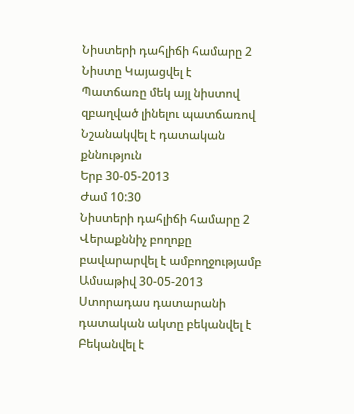Նիստերի դահլիճի համարը 2
Նիստը Կայացվել է
Պատճառը մեկ այլ նիստով զբաղված լինելու պատճառով
Նշանակվել է դատական քննություն
Երբ 30-05-2013
Ժամ 10:30
Նիստերի դահլիճի համարը 2
Վերաքննիչ բողոքը բավարարվել է ամբողջությամբ
Ամսաթիվ 30-05-2013
Ստորադաս դատարանի դատական ակտը բեկանվել է Բեկանվել է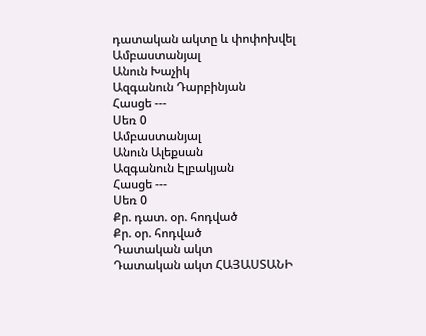դատական ակտը և փոփոխվել
Ամբաստանյալ
Անուն Խաչիկ
Ազգանուն Դարբինյան
Հասցե ---
Սեռ 0
Ամբաստանյալ
Անուն Ալեքսան
Ազգանուն Էլբակյան
Հասցե ---
Սեռ 0
Քր. դատ. օր. հոդված
Քր. օր. հոդված
Դատական ակտ
Դատական ակտ ՀԱՅԱՍՏԱՆԻ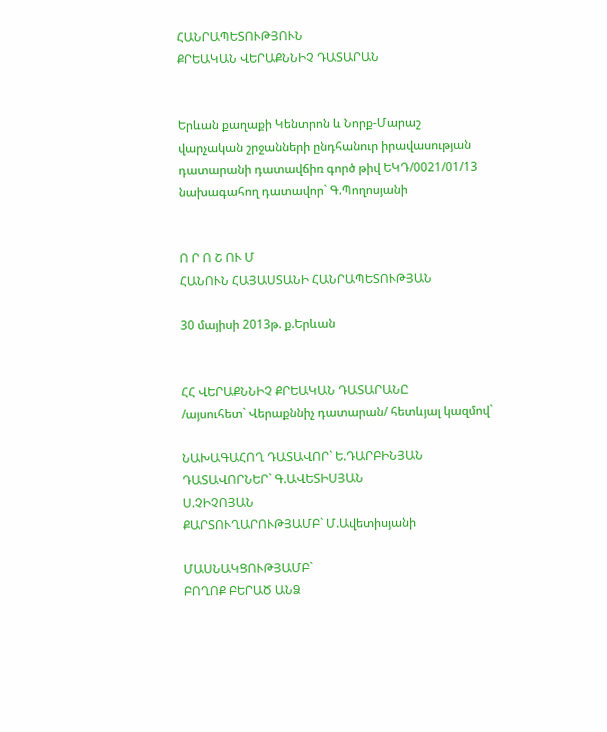ՀԱՆՐԱՊԵՏՈՒԹՅՈՒՆ
ՔՐԵԱԿԱՆ ՎԵՐԱՔՆՆԻՉ ԴԱՏԱՐԱՆ


Երևան քաղաքի Կենտրոն և Նորք-Մարաշ
վարչական շրջանների ընդհանուր իրավասության
դատարանի դատավճիռ գործ թիվ ԵԿԴ/0021/01/13
նախագահող դատավոր` Գ.Պողոսյանի


Ո Ր Ո Շ ՈՒ Մ
ՀԱՆՈՒՆ ՀԱՅԱՍՏԱՆԻ ՀԱՆՐԱՊԵՏՈՒԹՅԱՆ

30 մայիսի 2013թ. ք.Երևան


ՀՀ ՎԵՐԱՔՆՆԻՉ ՔՐԵԱԿԱՆ ԴԱՏԱՐԱՆԸ
/այսուհետ` Վերաքննիչ դատարան/ հետևյալ կազմով`

ՆԱԽԱԳԱՀՈՂ ԴԱՏԱՎՈՐ` Ե.ԴԱՐԲԻՆՅԱՆ
ԴԱՏԱՎՈՐՆԵՐ` Գ.ԱՎԵՏԻՍՅԱՆ
Ս.ՉԻՉՈՅԱՆ
ՔԱՐՏՈՒՂԱՐՈՒԹՅԱՄԲ` Մ.Ավետիսյանի

ՄԱՍՆԱԿՑՈՒԹՅԱՄԲ`
ԲՈՂՈՔ ԲԵՐԱԾ ԱՆՁ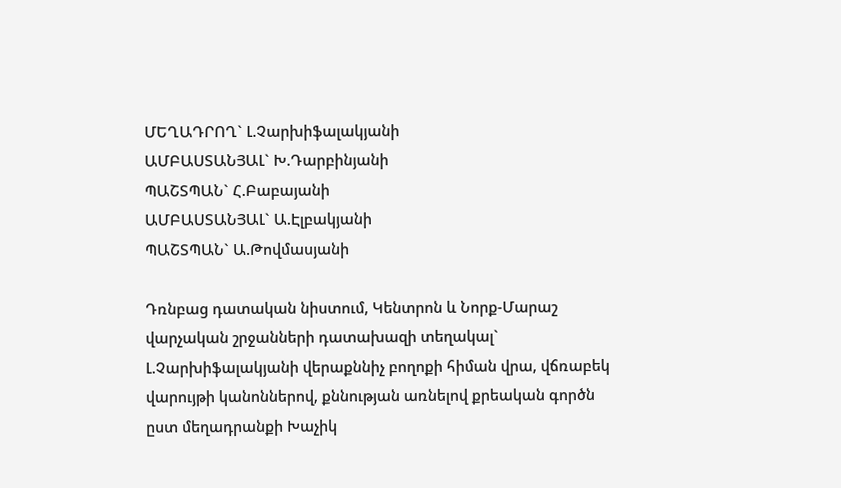ՄԵՂԱԴՐՈՂ` Լ.Չարխիֆալակյանի
ԱՄԲԱՍՏԱՆՅԱԼ` Խ.Դարբինյանի
ՊԱՇՏՊԱՆ` Հ.Բաբայանի
ԱՄԲԱՍՏԱՆՅԱԼ` Ա.Էլբակյանի
ՊԱՇՏՊԱՆ` Ա.Թովմասյանի

Դռնբաց դատական նիստում, Կենտրոն և Նորք-Մարաշ վարչական շրջանների դատախազի տեղակալ` Լ.Չարխիֆալակյանի վերաքննիչ բողոքի հիման վրա, վճռաբեկ վարույթի կանոններով, քննության առնելով քրեական գործն ըստ մեղադրանքի Խաչիկ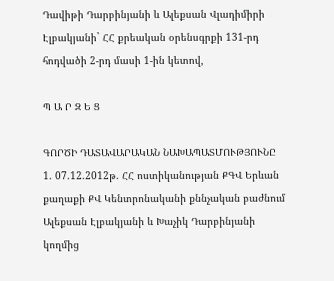Դավիթի Դարբինյանի և Ալեքսան Վլադիմիրի Էլբակյանի` ՀՀ քրեական օրենսգրքի 131-րդ հոդվածի 2-րդ մասի 1-ին կետով,

Պ Ա Ր Զ Ե Ց

ԳՈՐԾԻ ԴԱՏԱՎԱՐԱԿԱՆ ՆԱԽԱՊԱՏՄՈՒԹՅՈՒՆԸ
1. 07.12.2012թ. ՀՀ ոստիկանության ՔԳՎ Երևան քաղաքի ՔՎ Կենտրոնականի քննչական բաժնում Ալեքսան Էլբակյանի և Խաչիկ Դարբինյանի կողմից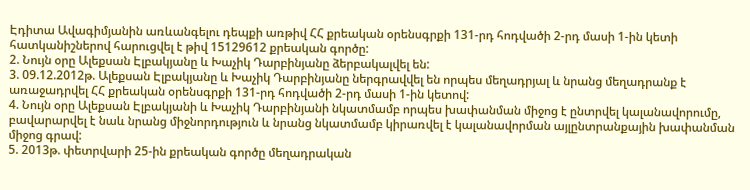Էդիտա Ավագիմյանին առևանգելու դեպքի առթիվ ՀՀ քրեական օրենսգրքի 131-րդ հոդվածի 2-րդ մասի 1-ին կետի հատկանիշներով հարուցվել է թիվ 15129612 քրեական գործը:
2. Նույն օրը Ալեքսան Էլբակյանը և Խաչիկ Դարբինյանը ձերբակալվել են:
3. 09.12.2012թ. Ալեքսան Էլբակյանը և Խաչիկ Դարբինյանը ներգրավվել են որպես մեղադրյալ և նրանց մեղադրանք է առաջադրվել ՀՀ քրեական օրենսգրքի 131-րդ հոդվածի 2-րդ մասի 1-ին կետով:
4. Նույն օրը Ալեքսան Էլբակյանի և Խաչիկ Դարբինյանի նկատմամբ որպես խափանման միջոց է ընտրվել կալանավորումը, բավարարվել է նաև նրանց միջնորդություն և նրանց նկատմամբ կիրառվել է կալանավորման այլընտրանքային խափանման միջոց գրավ:
5. 2013թ. փետրվարի 25-ին քրեական գործը մեղադրական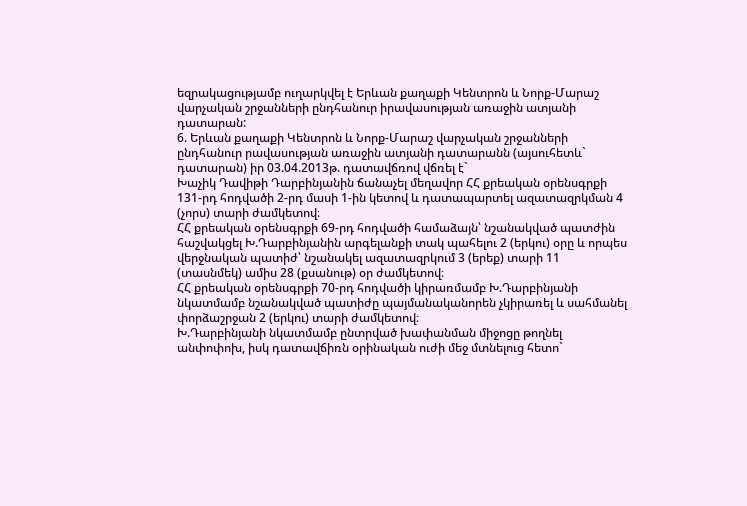եզրակացությամբ ուղարկվել է Երևան քաղաքի Կենտրոն և Նորք-Մարաշ վարչական շրջանների ընդհանուր իրավասության առաջին ատյանի դատարան:
6. Երևան քաղաքի Կենտրոն և Նորք-Մարաշ վարչական շրջանների ընդհանուր րավասության առաջին ատյանի դատարանն (այսուհետև` դատարան) իր 03.04.2013թ. դատավճռով վճռել է`
Խաչիկ Դավիթի Դարբինյանին ճանաչել մեղավոր ՀՀ քրեական օրենսգրքի 131-րդ հոդվածի 2-րդ մասի 1-ին կետով և դատապարտել ազատազրկման 4 (չորս) տարի ժամկետով։
ՀՀ քրեական օրենսգրքի 69-րդ հոդվածի համաձայն՝ նշանակված պատժին հաշվակցել Խ.Դարբինյանին արգելանքի տակ պահելու 2 (երկու) օրը և որպես վերջնական պատիժ՝ նշանակել ազատազրկում 3 (երեք) տարի 11 (տասնմեկ) ամիս 28 (քսանութ) օր ժամկետով։
ՀՀ քրեական օրենսգրքի 70-րդ հոդվածի կիրառմամբ Խ.Դարբինյանի նկատմամբ նշանակված պատիժը պայմանականորեն չկիրառել և սահմանել փորձաշրջան 2 (երկու) տարի ժամկետով։
Խ.Դարբինյանի նկատմամբ ընտրված խափանման միջոցը թողնել անփոփոխ, իսկ դատավճիռն օրինական ուժի մեջ մտնելուց հետո`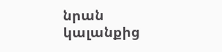նրան կալանքից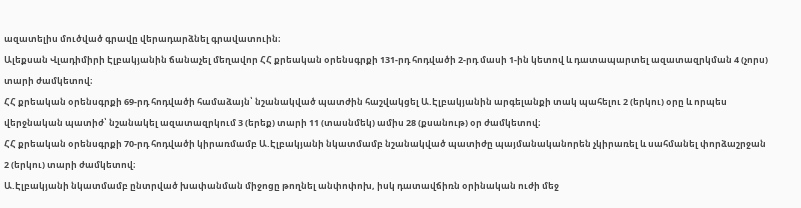ազատելիս մուծված գրավը վերադարձնել գրավատուին։
Ալեքսան Վլադիմիրի Էլբակյանին ճանաչել մեղավոր ՀՀ քրեական օրենսգրքի 131-րդ հոդվածի 2-րդ մասի 1-ին կետով և դատապարտել ազատազրկման 4 (չորս) տարի ժամկետով։
ՀՀ քրեական օրենսգրքի 69-րդ հոդվածի համաձայն՝ նշանակված պատժին հաշվակցել Ա.Էլբակյանին արգելանքի տակ պահելու 2 (երկու) օրը և որպես վերջնական պատիժ՝ նշանակել ազատազրկում 3 (երեք) տարի 11 (տասնմեկ) ամիս 28 (քսանութ) օր ժամկետով։
ՀՀ քրեական օրենսգրքի 70-րդ հոդվածի կիրառմամբ Ա.Էլբակյանի նկատմամբ նշանակված պատիժը պայմանականորեն չկիրառել և սահմանել փորձաշրջան 2 (երկու) տարի ժամկետով։
Ա.Էլբակյանի նկատմամբ ընտրված խափանման միջոցը թողնել անփոփոխ, իսկ դատավճիռն օրինական ուժի մեջ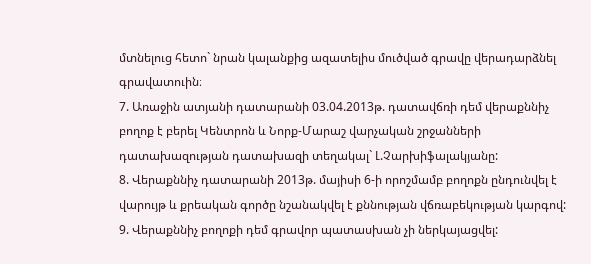մտնելուց հետո` նրան կալանքից ազատելիս մուծված գրավը վերադարձնել գրավատուին։
7. Առաջին ատյանի դատարանի 03.04.2013թ. դատավճռի դեմ վերաքննիչ բողոք է բերել Կենտրոն և Նորք-Մարաշ վարչական շրջանների դատախազության դատախազի տեղակալ` Լ.Չարխիֆալակյանը:
8. Վերաքննիչ դատարանի 2013թ. մայիսի 6-ի որոշմամբ բողոքն ընդունվել է վարույթ և քրեական գործը նշանակվել է քննության վճռաբեկության կարգով:
9. Վերաքննիչ բողոքի դեմ գրավոր պատասխան չի ներկայացվել: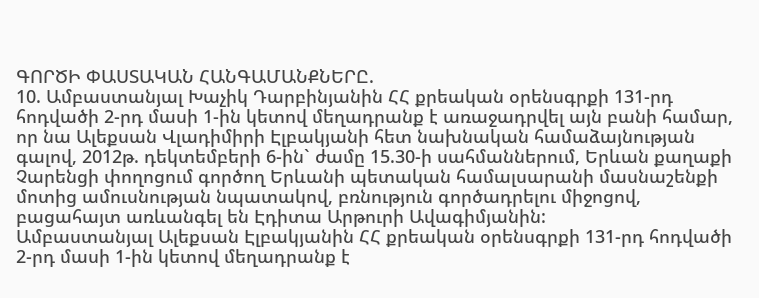ԳՈՐԾԻ ՓԱՍՏԱԿԱՆ ՀԱՆԳԱՄԱՆՔՆԵՐԸ.
10. Ամբաստանյալ Խաչիկ Դարբինյանին ՀՀ քրեական օրենսգրքի 131-րդ հոդվածի 2-րդ մասի 1-ին կետով մեղադրանք է առաջադրվել այն բանի համար, որ նա Ալեքսան Վլադիմիրի Էլբակյանի հետ նախնական համաձայնության գալով, 2012թ. դեկտեմբերի 6-ին` ժամը 15.30-ի սահմաններում, Երևան քաղաքի Չարենցի փողոցում գործող Երևանի պետական համալսարանի մասնաշենքի մոտից ամուսնության նպատակով, բռնություն գործադրելու միջոցով, բացահայտ առևանգել են Էդիտա Արթուրի Ավագիմյանին:
Ամբաստանյալ Ալեքսան Էլբակյանին ՀՀ քրեական օրենսգրքի 131-րդ հոդվածի 2-րդ մասի 1-ին կետով մեղադրանք է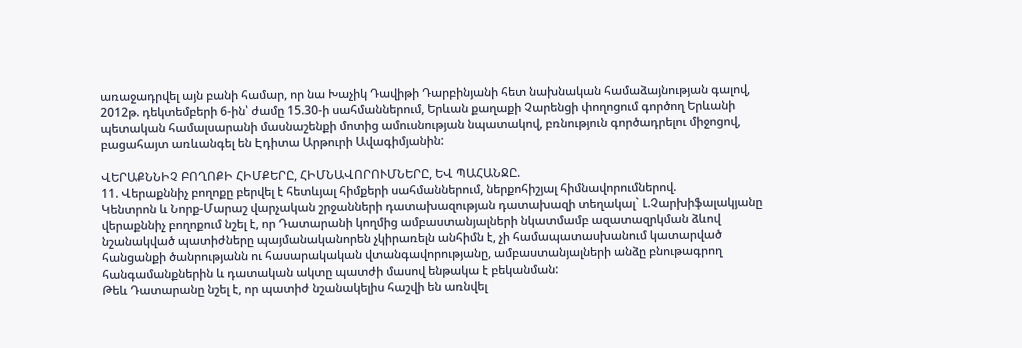առաջադրվել այն բանի համար, որ նա Խաչիկ Դավիթի Դարբինյանի հետ նախնական համաձայնության գալով, 2012թ. դեկտեմբերի 6-ին՝ ժամը 15.30-ի սահմաններում, Երևան քաղաքի Չարենցի փողոցում գործող Երևանի պետական համալսարանի մասնաշենքի մոտից ամուսնության նպատակով, բռնություն գործադրելու միջոցով, բացահայտ առևանգել են Էդիտա Արթուրի Ավագիմյանին:

ՎԵՐԱՔՆՆԻՉ ԲՈՂՈՔԻ ՀԻՄՔԵՐԸ, ՀԻՄՆԱՎՈՐՈՒՄՆԵՐԸ, ԵՎ ՊԱՀԱՆՋԸ.
11. Վերաքննիչ բողոքը բերվել է հետևյալ հիմքերի սահմաններում, ներքոհիշյալ հիմնավորումներով.
Կենտրոն և Նորք-Մարաշ վարչական շրջանների դատախազության դատախազի տեղակալ` Լ.Չարխիֆալակյանը վերաքննիչ բողոքում նշել է, որ Դատարանի կողմից ամբաստանյալների նկատմամբ ազատազրկման ձևով նշանակված պատիժները պայմանականորեն չկիրառելն անհիմն է, չի համապատասխանում կատարված հանցանքի ծանրությանն ու հասարակական վտանգավորությանը, ամբաստանյալների անձը բնութագրող հանգամանքներին և դատական ակտը պատժի մասով ենթակա է բեկանման:
Թեև Դատարանը նշել է, որ պատիժ նշանակելիս հաշվի են առնվել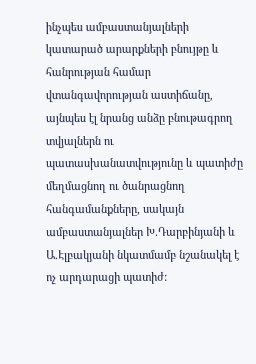ինչպես ամբաստանյալների կատարած արարքների բնույթը և հանրության համար վտանգավորության աստիճանը, այնպես էլ նրանց անձը բնութագրող տվյալներն ու պատասխանատվությունը և պատիժը մեղմացնող ու ծանրացնող հանգամանքները, սակայն ամբաստանյալներ Խ.Դարբինյանի և Ա.Էլբակյանի նկատմամբ նշանակել է ոչ արդարացի պատիժ: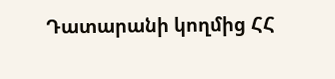Դատարանի կողմից ՀՀ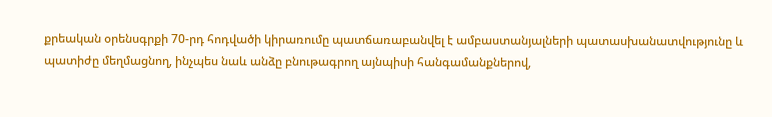քրեական օրենսգրքի 70-րդ հոդվածի կիրառումը պատճառաբանվել է ամբաստանյալների պատասխանատվությունը և պատիժը մեղմացնող, ինչպես նաև անձը բնութագրող այնպիսի հանգամանքներով,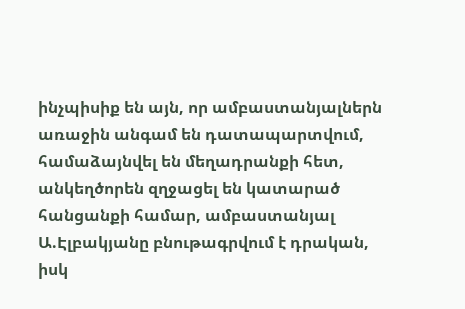ինչպիսիք են այն, որ ամբաստանյալներն առաջին անգամ են դատապարտվում, համաձայնվել են մեղադրանքի հետ, անկեղծորեն զղջացել են կատարած հանցանքի համար, ամբաստանյալ Ա.Էլբակյանը բնութագրվում է դրական, իսկ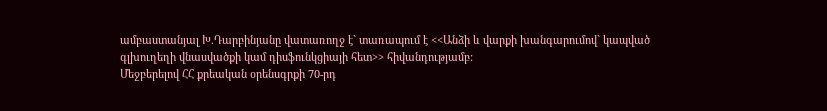ամբաստանյալ Խ.Դարբինյանը վատառողջ է` տառապում է <<Անձի և վարքի խանգարումով` կապված գլխուղեղի վնասվածքի կամ դիսֆունկցիայի հետ>> հիվանդությամբ:
Մեջբերելով ՀՀ քրեական օրենսգրքի 70-րդ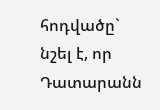հոդվածը` նշել է, որ Դատարանն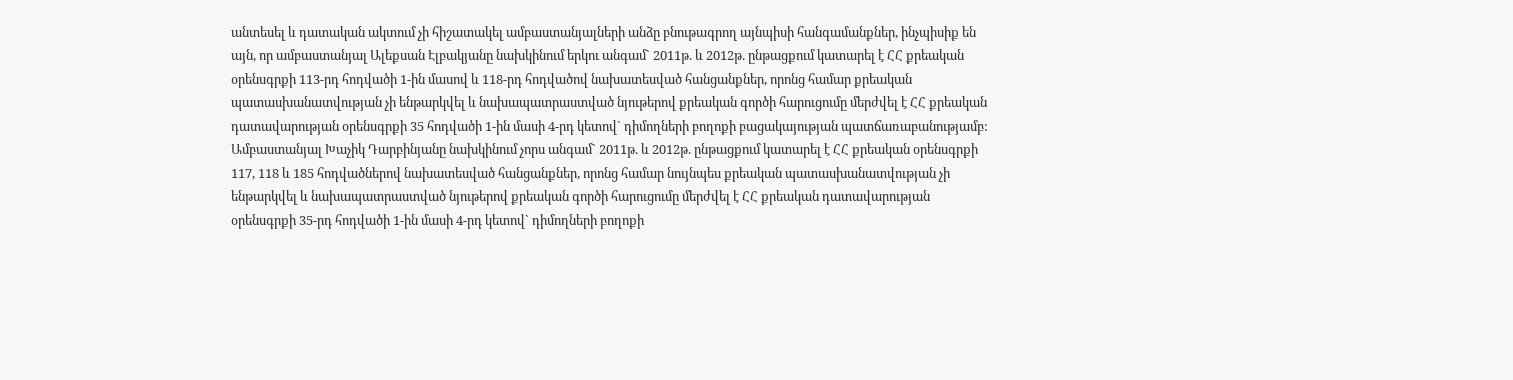անտեսել և դատական ակտում չի հիշատակել ամբաստանյալների անձը բնութագրող այնպիսի հանգամանքներ, ինչպիսիք են այն, որ ամբաստանյալ Ալեքսան Էլբակյանը նախկինում երկու անգամ` 2011թ. և 2012թ. ընթացքում կատարել է ՀՀ քրեական օրենսգրքի 113-րդ հոդվածի 1-ին մասով և 118-րդ հոդվածով նախատեսված հանցանքներ, որոնց համար քրեական պատասխանատվության չի ենթարկվել և նախապատրաստված նյութերով քրեական գործի հարուցումը մերժվել է ՀՀ քրեական դատավարության օրենսգրքի 35 հոդվածի 1-ին մասի 4-րդ կետով` դիմողների բողոքի բացակայության պատճառաբանությամբ:
Ամբաստանյալ Խաչիկ Դարբինյանը նախկինում չորս անգամ` 2011թ. և 2012թ. ընթացքում կատարել է ՀՀ քրեական օրենսգրքի 117, 118 և 185 հոդվածներով նախատեսված հանցանքներ, որոնց համար նույնպես քրեական պատասխանատվության չի ենթարկվել և նախապատրաստված նյութերով քրեական գործի հարուցումը մերժվել է ՀՀ քրեական դատավարության օրենսգրքի 35-րդ հոդվածի 1-ին մասի 4-րդ կետով` դիմողների բողոքի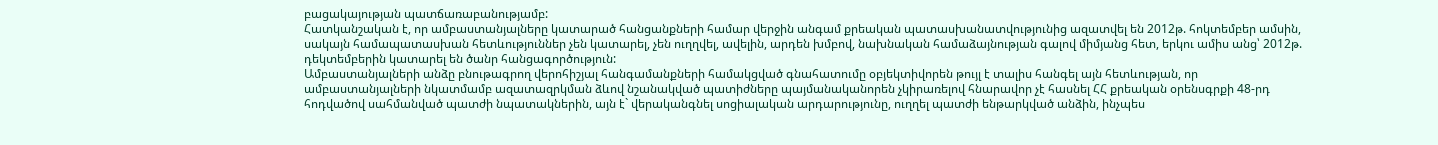բացակայության պատճառաբանությամբ:
Հատկանշական է, որ ամբաստանյալները կատարած հանցանքների համար վերջին անգամ քրեական պատասխանատվությունից ազատվել են 2012թ. հոկտեմբեր ամսին, սակայն համապատասխան հետևություններ չեն կատարել, չեն ուղղվել, ավելին, արդեն խմբով, նախնական համաձայնության գալով միմյանց հետ, երկու ամիս անց՝ 2012թ. դեկտեմբերին կատարել են ծանր հանցագործություն:
Ամբաստանյալների անձը բնութագրող վերոհիշյալ հանգամանքների համակցված գնահատումը օբյեկտիվորեն թույլ է տալիս հանգել այն հետևության, որ ամբաստանյալների նկատմամբ ազատազրկման ձևով նշանակված պատիժները պայմանականորեն չկիրառելով հնարավոր չէ հասնել ՀՀ քրեական օրենսգրքի 48-րդ հոդվածով սահմանված պատժի նպատակներին, այն է` վերականգնել սոցիալական արդարությունը, ուղղել պատժի ենթարկված անձին, ինչպես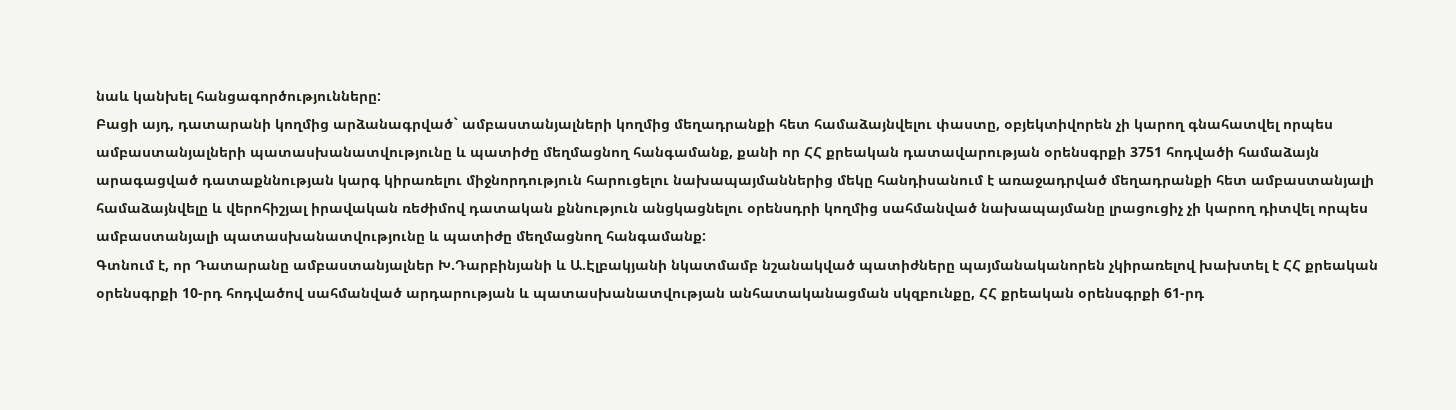նաև կանխել հանցագործությունները:
Բացի այդ, դատարանի կողմից արձանագրված` ամբաստանյալների կողմից մեղադրանքի հետ համաձայնվելու փաստը, օբյեկտիվորեն չի կարող գնահատվել որպես ամբաստանյալների պատասխանատվությունը և պատիժը մեղմացնող հանգամանք, քանի որ ՀՀ քրեական դատավարության օրենսգրքի 3751 հոդվածի համաձայն արագացված դատաքննության կարգ կիրառելու միջնորդություն հարուցելու նախապայմաններից մեկը հանդիսանում է առաջադրված մեղադրանքի հետ ամբաստանյալի համաձայնվելը և վերոհիշյալ իրավական ռեժիմով դատական քննություն անցկացնելու օրենսդրի կողմից սահմանված նախապայմանը լրացուցիչ չի կարող դիտվել որպես ամբաստանյալի պատասխանատվությունը և պատիժը մեղմացնող հանգամանք:
Գտնում է, որ Դատարանը ամբաստանյալներ Խ.Դարբինյանի և Ա.Էլբակյանի նկատմամբ նշանակված պատիժները պայմանականորեն չկիրառելով խախտել է ՀՀ քրեական օրենսգրքի 10-րդ հոդվածով սահմանված արդարության և պատասխանատվության անհատականացման սկզբունքը, ՀՀ քրեական օրենսգրքի 61-րդ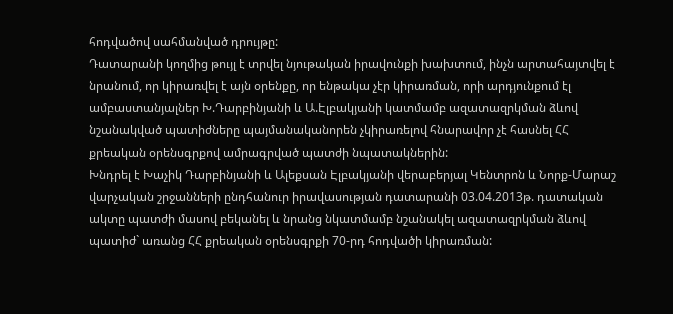հոդվածով սահմանված դրույթը:
Դատարանի կողմից թույլ է տրվել նյութական իրավունքի խախտում, ինչն արտահայտվել է նրանում, որ կիրառվել է այն օրենքը, որ ենթակա չէր կիրառման, որի արդյունքում էլ ամբաստանյալներ Խ.Դարբինյանի և Ա.Էլբակյանի կատմամբ ազատազրկման ձևով նշանակված պատիժները պայմանականորեն չկիրառելով հնարավոր չէ հասնել ՀՀ քրեական օրենսգրքով ամրագրված պատժի նպատակներին:
Խնդրել է Խաչիկ Դարբինյանի և Ալեքսան Էլբակյանի վերաբերյալ Կենտրոն և Նորք-Մարաշ վարչական շրջանների ընդհանուր իրավասության դատարանի 03.04.2013թ. դատական ակտը պատժի մասով բեկանել և նրանց նկատմամբ նշանակել ազատազրկման ձևով պատիժ` առանց ՀՀ քրեական օրենսգրքի 70-րդ հոդվածի կիրառման: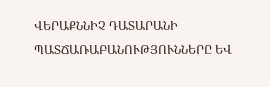ՎԵՐԱՔՆՆԻՉ ԴԱՏԱՐԱՆԻ ՊԱՏՃԱՌԱԲԱՆՈՒԹՅՈՒՆՆԵՐԸ ԵՎ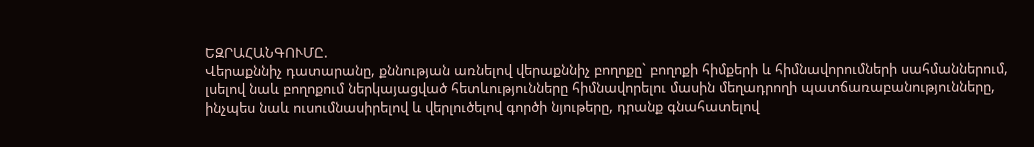ԵԶՐԱՀԱՆԳՈՒՄԸ.
Վերաքննիչ դատարանը, քննության առնելով վերաքննիչ բողոքը` բողոքի հիմքերի և հիմնավորումների սահմաններում, լսելով նաև բողոքում ներկայացված հետևությունները հիմնավորելու մասին մեղադրողի պատճառաբանությունները, ինչպես նաև ուսումնասիրելով և վերլուծելով գործի նյութերը, դրանք գնահատելով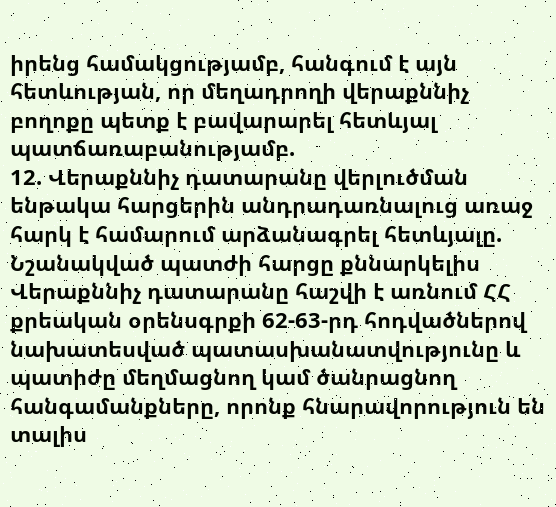իրենց համակցությամբ, հանգում է այն հետևության, որ մեղադրողի վերաքննիչ բողոքը պետք է բավարարել հետևյալ պատճառաբանությամբ.
12. Վերաքննիչ դատարանը վերլուծման ենթակա հարցերին անդրադառնալուց առաջ հարկ է համարում արձանագրել հետևյալը.
Նշանակված պատժի հարցը քննարկելիս Վերաքննիչ դատարանը հաշվի է առնում ՀՀ քրեական օրենսգրքի 62-63-րդ հոդվածներով նախատեսված պատասխանատվությունը և պատիժը մեղմացնող կամ ծանրացնող հանգամանքները, որոնք հնարավորություն են տալիս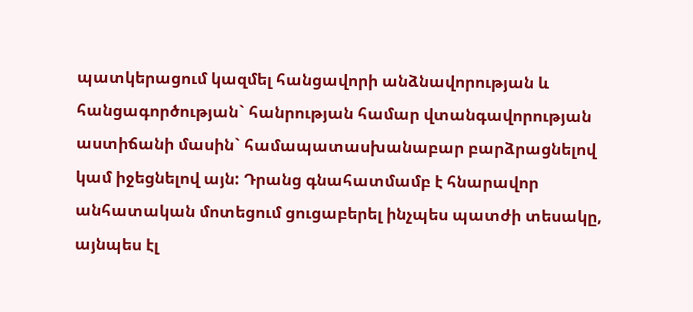պատկերացում կազմել հանցավորի անձնավորության և հանցագործության` հանրության համար վտանգավորության աստիճանի մասին` համապատասխանաբար բարձրացնելով կամ իջեցնելով այն: Դրանց գնահատմամբ է հնարավոր անհատական մոտեցում ցուցաբերել ինչպես պատժի տեսակը, այնպես էլ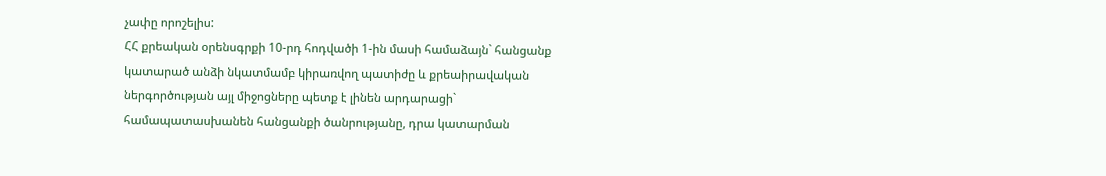չափը որոշելիս:
ՀՀ քրեական օրենսգրքի 10-րդ հոդվածի 1-ին մասի համաձայն` հանցանք կատարած անձի նկատմամբ կիրառվող պատիժը և քրեաիրավական ներգործության այլ միջոցները պետք է լինեն արդարացի` համապատասխանեն հանցանքի ծանրությանը, դրա կատարման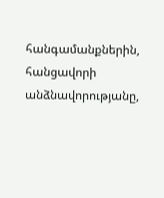հանգամանքներին, հանցավորի անձնավորությանը,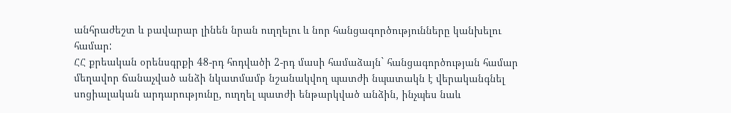անհրաժեշտ և բավարար լինեն նրան ուղղելու և նոր հանցագործությունները կանխելու համար:
ՀՀ քրեական օրենսգրքի 48-րդ հոդվածի 2-րդ մասի համաձայն` հանցագործության համար մեղավոր ճանաչված անձի նկատմամբ նշանակվող պատժի նպատակն է վերականգնել սոցիալական արդարությունը, ուղղել պատժի ենթարկված անձին, ինչպես նաև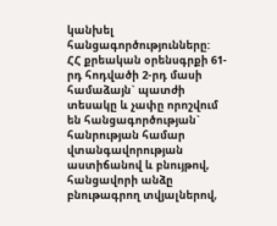կանխել հանցագործությունները:
ՀՀ քրեական օրենսգրքի 61-րդ հոդվածի 2-րդ մասի համաձայն` պատժի տեսակը և չափը որոշվում են հանցագործության` հանրության համար վտանգավորության աստիճանով և բնույթով, հանցավորի անձը բնութագրող տվյալներով,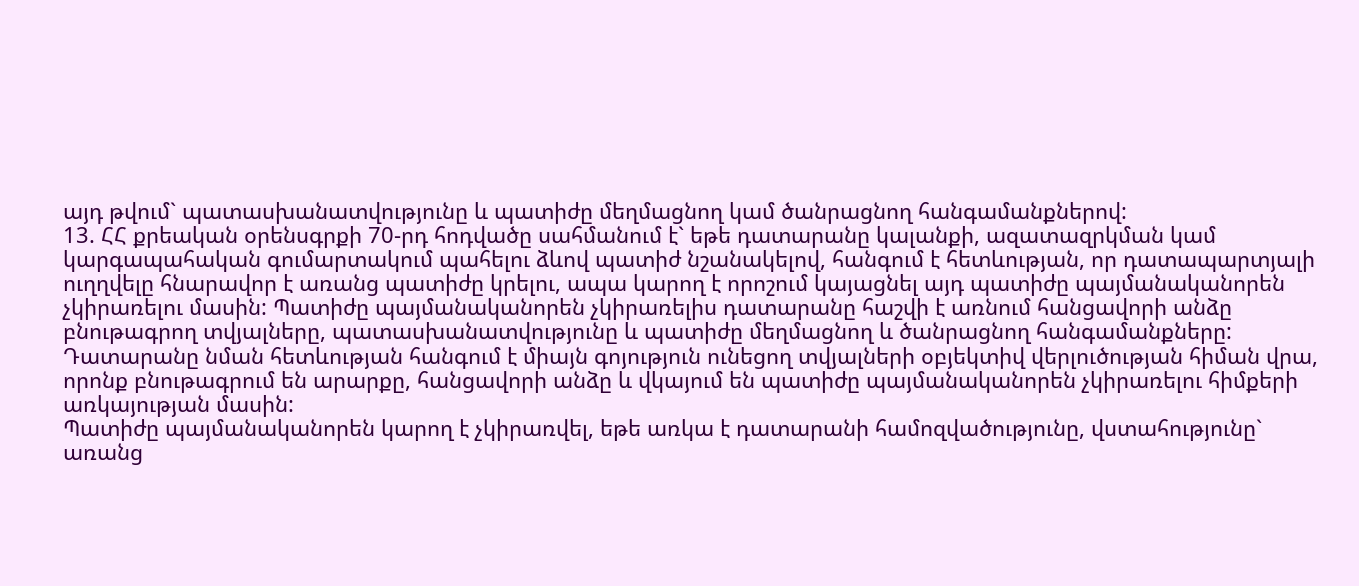այդ թվում` պատասխանատվությունը և պատիժը մեղմացնող կամ ծանրացնող հանգամանքներով:
13. ՀՀ քրեական օրենսգրքի 70-րդ հոդվածը սահմանում է` եթե դատարանը կալանքի, ազատազրկման կամ կարգապահական գումարտակում պահելու ձևով պատիժ նշանակելով, հանգում է հետևության, որ դատապարտյալի ուղղվելը հնարավոր է առանց պատիժը կրելու, ապա կարող է որոշում կայացնել այդ պատիժը պայմանականորեն չկիրառելու մասին: Պատիժը պայմանականորեն չկիրառելիս դատարանը հաշվի է առնում հանցավորի անձը բնութագրող տվյալները, պատասխանատվությունը և պատիժը մեղմացնող և ծանրացնող հանգամանքները:
Դատարանը նման հետևության հանգում է միայն գոյություն ունեցող տվյալների օբյեկտիվ վերլուծության հիման վրա, որոնք բնութագրում են արարքը, հանցավորի անձը և վկայում են պատիժը պայմանականորեն չկիրառելու հիմքերի առկայության մասին:
Պատիժը պայմանականորեն կարող է չկիրառվել, եթե առկա է դատարանի համոզվածությունը, վստահությունը` առանց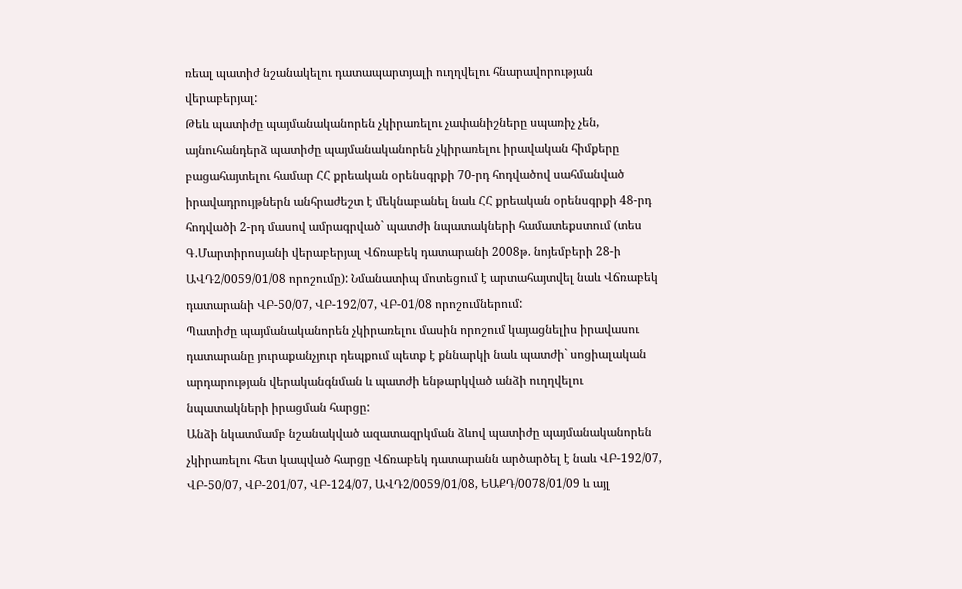ռեալ պատիժ նշանակելու դատապարտյալի ուղղվելու հնարավորության վերաբերյալ:
Թեև պատիժը պայմանականորեն չկիրառելու չափանիշները սպառիչ չեն, այնուհանդերձ պատիժը պայմանականորեն չկիրառելու իրավական հիմքերը բացահայտելու համար ՀՀ քրեական օրենսգրքի 70-րդ հոդվածով սահմանված իրավադրույթներն անհրաժեշտ է մեկնաբանել նաև ՀՀ քրեական օրենսգրքի 48-րդ հոդվածի 2-րդ մասով ամրագրված` պատժի նպատակների համատեքստում (տես Գ.Մարտիրոսյանի վերաբերյալ Վճռաբեկ դատարանի 2008թ. նոյեմբերի 28-ի ԱՎԴ2/0059/01/08 որոշումը): Նմանատիպ մոտեցում է արտահայտվել նաև Վճռաբեկ դատարանի ՎԲ-50/07, ՎԲ-192/07, ՎԲ-01/08 որոշումներում:
Պատիժը պայմանականորեն չկիրառելու մասին որոշում կայացնելիս իրավասու դատարանը յուրաքանչյուր դեպքում պետք է քննարկի նաև պատժի` սոցիալական արդարության վերականգնման և պատժի ենթարկված անձի ուղղվելու նպատակների իրացման հարցը:
Անձի նկատմամբ նշանակված ազատազրկման ձևով պատիժը պայմանականորեն չկիրառելու հետ կապված հարցը Վճռաբեկ դատարանն արծարծել է նաև ՎԲ-192/07, ՎԲ-50/07, ՎԲ-201/07, ՎԲ-124/07, ԱՎԴ2/0059/01/08, ԵԱՔԴ/0078/01/09 և այլ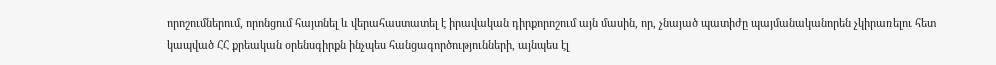որոշումներում, որոնցում հայտնել և վերահաստատել է իրավական դիրքորոշում այն մասին, որ, չնայած պատիժը պայմանականորեն չկիրառելու հետ կապված ՀՀ քրեական օրենսգիրքն ինչպես հանցագործությունների, այնպես էլ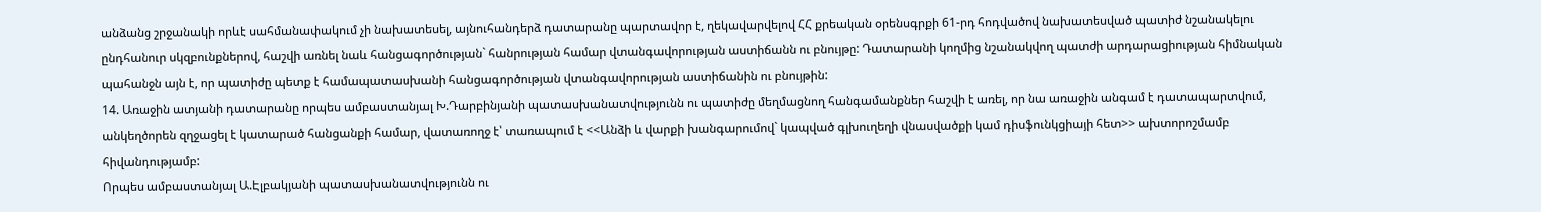անձանց շրջանակի որևէ սահմանափակում չի նախատեսել, այնուհանդերձ դատարանը պարտավոր է, ղեկավարվելով ՀՀ քրեական օրենսգրքի 61-րդ հոդվածով նախատեսված պատիժ նշանակելու ընդհանուր սկզբունքներով, հաշվի առնել նաև հանցագործության` հանրության համար վտանգավորության աստիճանն ու բնույթը: Դատարանի կողմից նշանակվող պատժի արդարացիության հիմնական պահանջն այն է, որ պատիժը պետք է համապատասխանի հանցագործության վտանգավորության աստիճանին ու բնույթին:
14. Առաջին ատյանի դատարանը որպես ամբաստանյալ Խ.Դարբինյանի պատասխանատվությունն ու պատիժը մեղմացնող հանգամանքներ հաշվի է առել, որ նա առաջին անգամ է դատապարտվում, անկեղծորեն զղջացել է կատարած հանցանքի համար, վատառողջ է՝ տառապում է <<Անձի և վարքի խանգարումով` կապված գլխուղեղի վնասվածքի կամ դիսֆունկցիայի հետ>> ախտորոշմամբ հիվանդությամբ:
Որպես ամբաստանյալ Ա.Էլբակյանի պատասխանատվությունն ու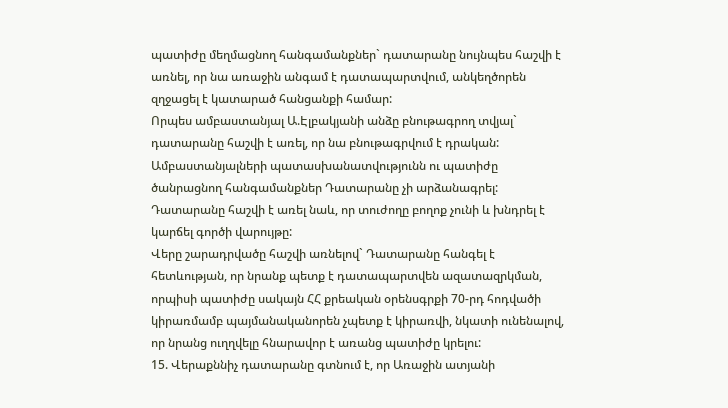պատիժը մեղմացնող հանգամանքներ` դատարանը նույնպես հաշվի է առնել, որ նա առաջին անգամ է դատապարտվում, անկեղծորեն զղջացել է կատարած հանցանքի համար:
Որպես ամբաստանյալ Ա.Էլբակյանի անձը բնութագրող տվյալ` դատարանը հաշվի է առել, որ նա բնութագրվում է դրական:
Ամբաստանյալների պատասխանատվությունն ու պատիժը ծանրացնող հանգամանքներ Դատարանը չի արձանագրել:
Դատարանը հաշվի է առել նաև, որ տուժողը բողոք չունի և խնդրել է կարճել գործի վարույթը:
Վերը շարադրվածը հաշվի առնելով` Դատարանը հանգել է հետևության, որ նրանք պետք է դատապարտվեն ազատազրկման, որպիսի պատիժը սակայն ՀՀ քրեական օրենսգրքի 70-րդ հոդվածի կիրառմամբ պայմանականորեն չպետք է կիրառվի, նկատի ունենալով, որ նրանց ուղղվելը հնարավոր է առանց պատիժը կրելու:
15. Վերաքննիչ դատարանը գտնում է, որ Առաջին ատյանի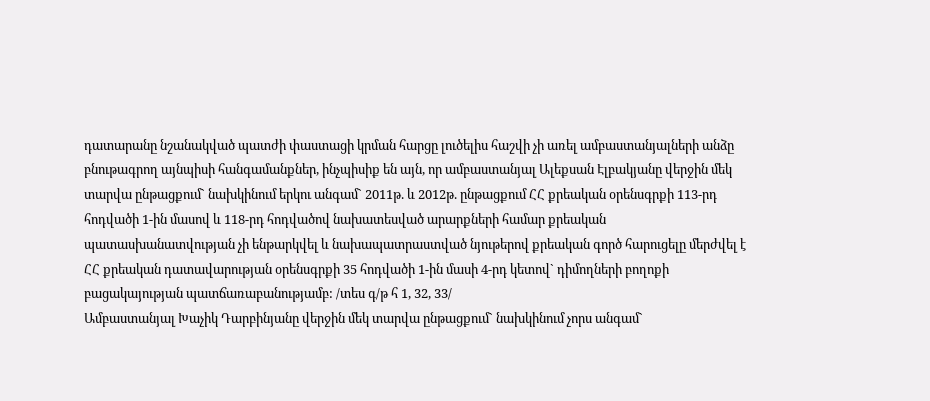դատարանը նշանակված պատժի փաստացի կրման հարցը լուծելիս հաշվի չի առել ամբաստանյալների անձը բնութագրող այնպիսի հանգամանքներ, ինչպիսիք են այն, որ ամբաստանյալ Ալեքսան Էլբակյանը վերջին մեկ տարվա ընթացքում` նախկինում երկու անգամ` 2011թ. և 2012թ. ընթացքում ՀՀ քրեական օրենսգրքի 113-րդ հոդվածի 1-ին մասով և 118-րդ հոդվածով նախատեսված արարքների համար քրեական պատասխանատվության չի ենթարկվել և նախապատրաստված նյութերով քրեական գործ հարուցելը մերժվել է ՀՀ քրեական դատավարության օրենսգրքի 35 հոդվածի 1-ին մասի 4-րդ կետով` դիմողների բողոքի բացակայության պատճառաբանությամբ: /տես գ/թ հ 1, 32, 33/
Ամբաստանյալ Խաչիկ Դարբինյանը վերջին մեկ տարվա ընթացքում` նախկինում չորս անգամ`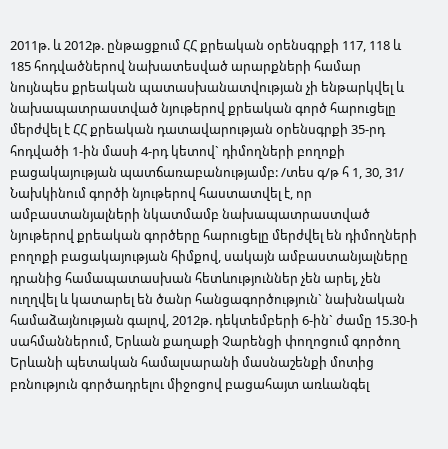2011թ. և 2012թ. ընթացքում ՀՀ քրեական օրենսգրքի 117, 118 և 185 հոդվածներով նախատեսված արարքների համար նույնպես քրեական պատասխանատվության չի ենթարկվել և նախապատրաստված նյութերով քրեական գործ հարուցելը մերժվել է ՀՀ քրեական դատավարության օրենսգրքի 35-րդ հոդվածի 1-ին մասի 4-րդ կետով` դիմողների բողոքի բացակայության պատճառաբանությամբ: /տես գ/թ հ 1, 30, 31/
Նախկինում գործի նյութերով հաստատվել է, որ ամբաստանյալների նկատմամբ նախապատրաստված նյութերով քրեական գործերը հարուցելը մերժվել են դիմողների բողոքի բացակայության հիմքով, սակայն ամբաստանյալները դրանից համապատասխան հետևություններ չեն արել, չեն ուղղվել և կատարել են ծանր հանցագործություն` նախնական համաձայնության գալով, 2012թ. դեկտեմբերի 6-ին` ժամը 15.30-ի սահմաններում, Երևան քաղաքի Չարենցի փողոցում գործող Երևանի պետական համալսարանի մասնաշենքի մոտից բռնություն գործադրելու միջոցով բացահայտ առևանգել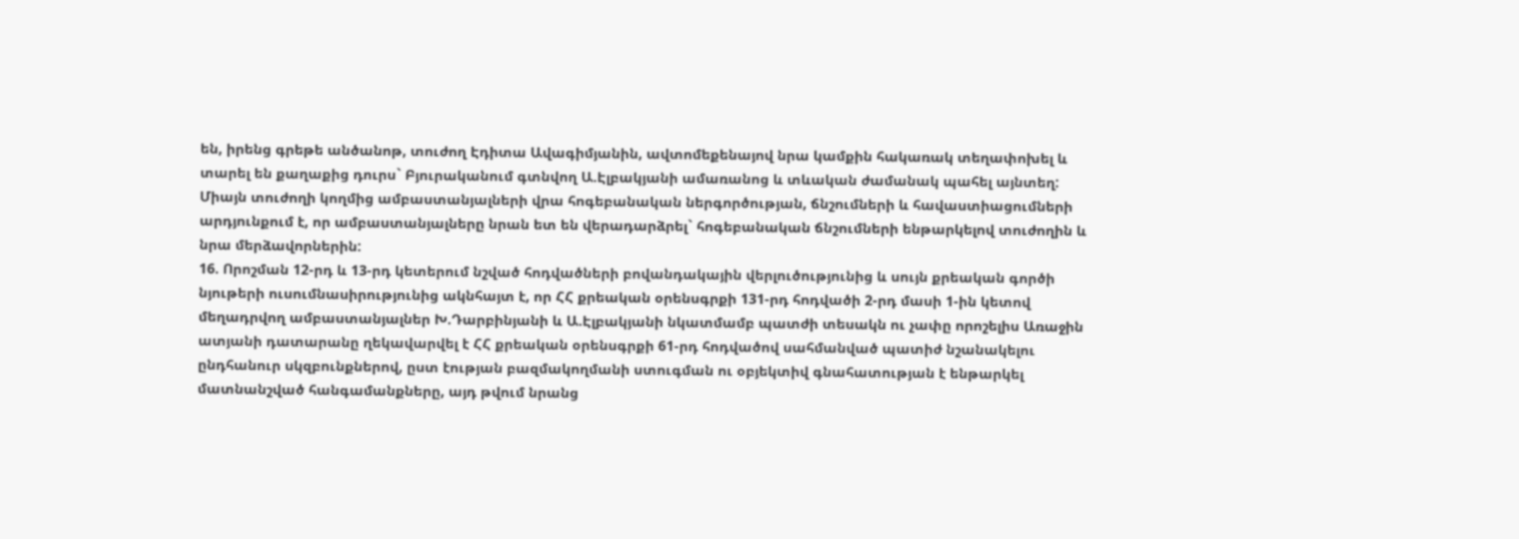են, իրենց գրեթե անծանոթ, տուժող Էդիտա Ավագիմյանին, ավտոմեքենայով նրա կամքին հակառակ տեղափոխել և տարել են քաղաքից դուրս` Բյուրականում գտնվող Ա.Էլբակյանի ամառանոց և տևական ժամանակ պահել այնտեղ: Միայն տուժողի կողմից ամբաստանյալների վրա հոգեբանական ներգործության, ճնշումների և հավաստիացումների արդյունքում է, որ ամբաստանյալները նրան ետ են վերադարձրել` հոգեբանական ճնշումների ենթարկելով տուժողին և նրա մերձավորներին:
16. Որոշման 12-րդ և 13-րդ կետերում նշված հոդվածների բովանդակային վերլուծությունից և սույն քրեական գործի նյութերի ուսումնասիրությունից ակնհայտ է, որ ՀՀ քրեական օրենսգրքի 131-րդ հոդվածի 2-րդ մասի 1-ին կետով մեղադրվող ամբաստանյալներ Խ.Դարբինյանի և Ա.Էլբակյանի նկատմամբ պատժի տեսակն ու չափը որոշելիս Առաջին ատյանի դատարանը ղեկավարվել է ՀՀ քրեական օրենսգրքի 61-րդ հոդվածով սահմանված պատիժ նշանակելու ընդհանուր սկզբունքներով, ըստ էության բազմակողմանի ստուգման ու օբյեկտիվ գնահատության է ենթարկել մատնանշված հանգամանքները, այդ թվում նրանց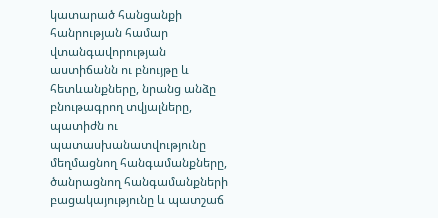կատարած հանցանքի հանրության համար վտանգավորության աստիճանն ու բնույթը և հետևանքները, նրանց անձը բնութագրող տվյալները, պատիժն ու պատասխանատվությունը մեղմացնող հանգամանքները, ծանրացնող հանգամանքների բացակայությունը և պատշաճ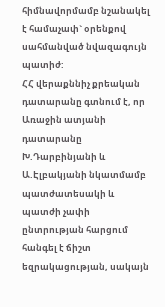հիմնավորմամբ նշանակել է համաչափ` օրենքով սահմանված նվազագույն պատիժ:
ՀՀ վերաքննիչ քրեական դատարանը գտնում է, որ Առաջին ատյանի դատարանը Խ.Դարբինյանի և Ա.Էլբակյանի նկատմամբ պատժատեսակի և պատժի չափի ընտրության հարցում հանգել է ճիշտ եզրակացության, սակայն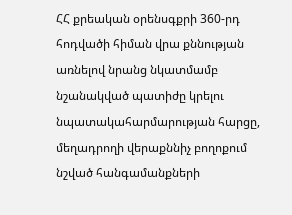ՀՀ քրեական օրենսգքրի 360-րդ հոդվածի հիման վրա քննության առնելով նրանց նկատմամբ նշանակված պատիժը կրելու նպատակահարմարության հարցը, մեղադրողի վերաքննիչ բողոքում նշված հանգամանքների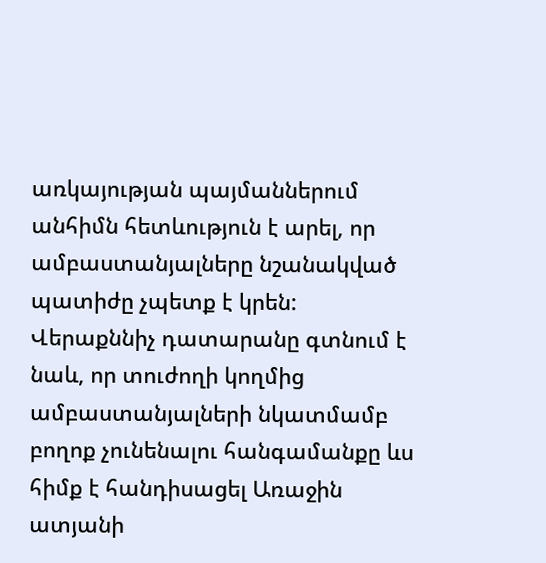առկայության պայմաններում անհիմն հետևություն է արել, որ ամբաստանյալները նշանակված պատիժը չպետք է կրեն:
Վերաքննիչ դատարանը գտնում է նաև, որ տուժողի կողմից ամբաստանյալների նկատմամբ բողոք չունենալու հանգամանքը ևս հիմք է հանդիսացել Առաջին ատյանի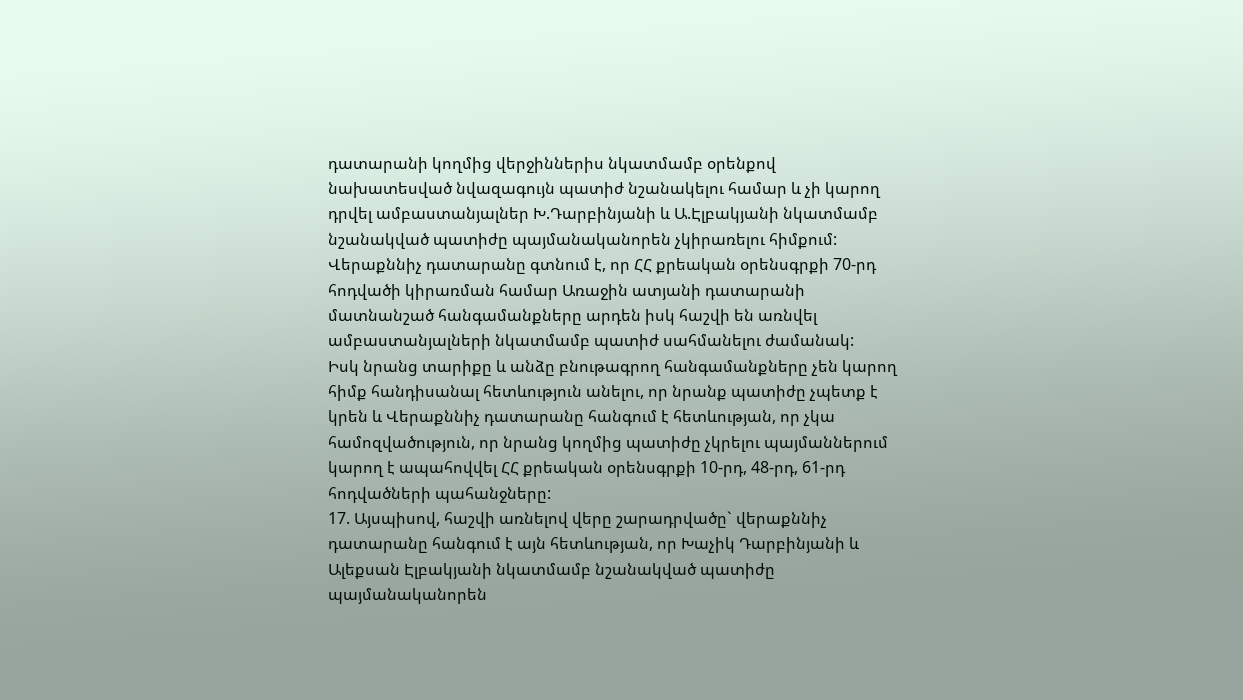դատարանի կողմից վերջիններիս նկատմամբ օրենքով նախատեսված նվազագույն պատիժ նշանակելու համար և չի կարող դրվել ամբաստանյալներ Խ.Դարբինյանի և Ա.Էլբակյանի նկատմամբ նշանակված պատիժը պայմանականորեն չկիրառելու հիմքում:
Վերաքննիչ դատարանը գտնում է, որ ՀՀ քրեական օրենսգրքի 70-րդ հոդվածի կիրառման համար Առաջին ատյանի դատարանի մատնանշած հանգամանքները արդեն իսկ հաշվի են առնվել ամբաստանյալների նկատմամբ պատիժ սահմանելու ժամանակ:
Իսկ նրանց տարիքը և անձը բնութագրող հանգամանքները չեն կարող հիմք հանդիսանալ հետևություն անելու, որ նրանք պատիժը չպետք է կրեն և Վերաքննիչ դատարանը հանգում է հետևության, որ չկա համոզվածություն, որ նրանց կողմից պատիժը չկրելու պայմաններում կարող է ապահովվել ՀՀ քրեական օրենսգրքի 10-րդ, 48-րդ, 61-րդ հոդվածների պահանջները:
17. Այսպիսով, հաշվի առնելով վերը շարադրվածը` վերաքննիչ դատարանը հանգում է այն հետևության, որ Խաչիկ Դարբինյանի և Ալեքսան Էլբակյանի նկատմամբ նշանակված պատիժը պայմանականորեն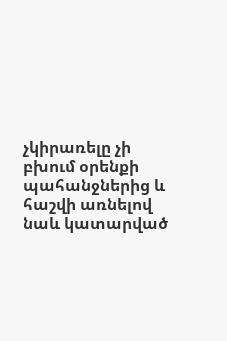չկիրառելը չի բխում օրենքի պահանջներից և հաշվի առնելով նաև կատարված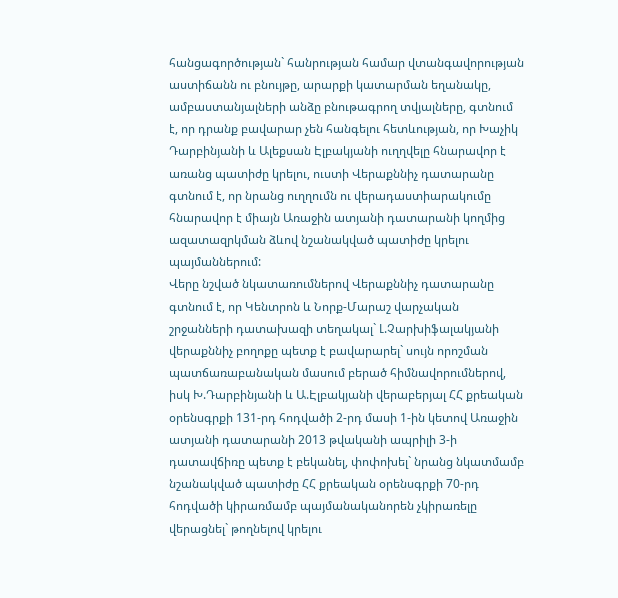հանցագործության` հանրության համար վտանգավորության աստիճանն ու բնույթը, արարքի կատարման եղանակը, ամբաստանյալների անձը բնութագրող տվյալները, գտնում է, որ դրանք բավարար չեն հանգելու հետևության, որ Խաչիկ Դարբինյանի և Ալեքսան Էլբակյանի ուղղվելը հնարավոր է առանց պատիժը կրելու, ուստի Վերաքննիչ դատարանը գտնում է, որ նրանց ուղղումն ու վերադաստիարակումը հնարավոր է միայն Առաջին ատյանի դատարանի կողմից ազատազրկման ձևով նշանակված պատիժը կրելու պայմաններում:
Վերը նշված նկատառումներով Վերաքննիչ դատարանը գտնում է, որ Կենտրոն և Նորք-Մարաշ վարչական շրջանների դատախազի տեղակալ` Լ.Չարխիֆալակյանի վերաքննիչ բողոքը պետք է բավարարել` սույն որոշման պատճառաբանական մասում բերած հիմնավորումներով, իսկ Խ.Դարբինյանի և Ա.Էլբակյանի վերաբերյալ ՀՀ քրեական օրենսգրքի 131-րդ հոդվածի 2-րդ մասի 1-ին կետով Առաջին ատյանի դատարանի 2013 թվականի ապրիլի 3-ի դատավճիռը պետք է բեկանել, փոփոխել` նրանց նկատմամբ նշանակված պատիժը ՀՀ քրեական օրենսգրքի 70-րդ հոդվածի կիրառմամբ պայմանականորեն չկիրառելը վերացնել` թողնելով կրելու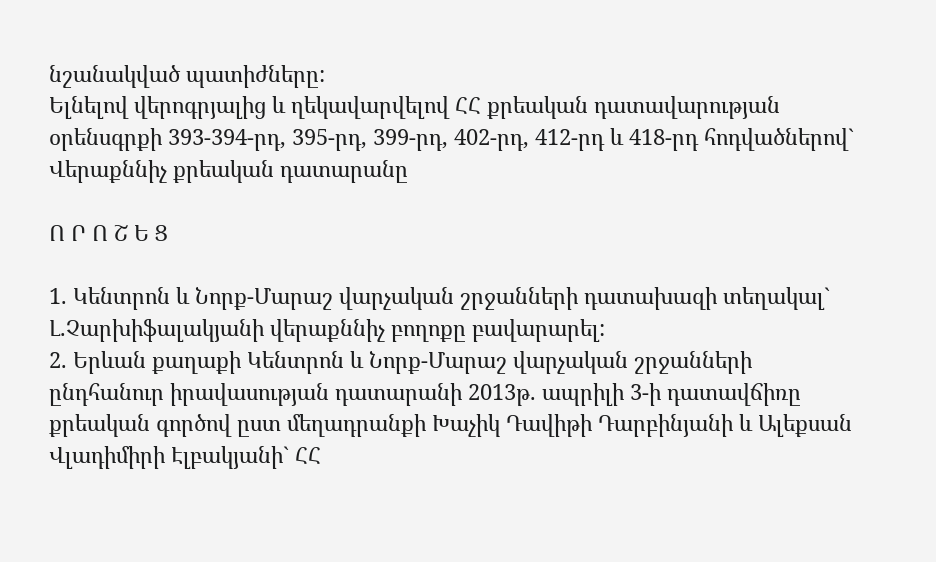նշանակված պատիժները:
Ելնելով վերոգրյալից և ղեկավարվելով ՀՀ քրեական դատավարության օրենսգրքի 393-394-րդ, 395-րդ, 399-րդ, 402-րդ, 412-րդ և 418-րդ հոդվածներով` Վերաքննիչ քրեական դատարանը

Ո Ր Ո Շ Ե Ց

1. Կենտրոն և Նորք-Մարաշ վարչական շրջանների դատախազի տեղակալ` Լ.Չարխիֆալակյանի վերաքննիչ բողոքը բավարարել:
2. Երևան քաղաքի Կենտրոն և Նորք-Մարաշ վարչական շրջանների ընդհանուր իրավասության դատարանի 2013թ. ապրիլի 3-ի դատավճիռը քրեական գործով ըստ մեղադրանքի Խաչիկ Դավիթի Դարբինյանի և Ալեքսան Վլադիմիրի Էլբակյանի` ՀՀ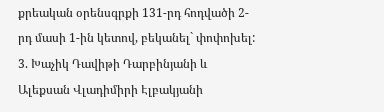քրեական օրենսգրքի 131-րդ հոդվածի 2-րդ մասի 1-ին կետով, բեկանել` փոփոխել:
3. Խաչիկ Դավիթի Դարբինյանի և Ալեքսան Վլադիմիրի Էլբակյանի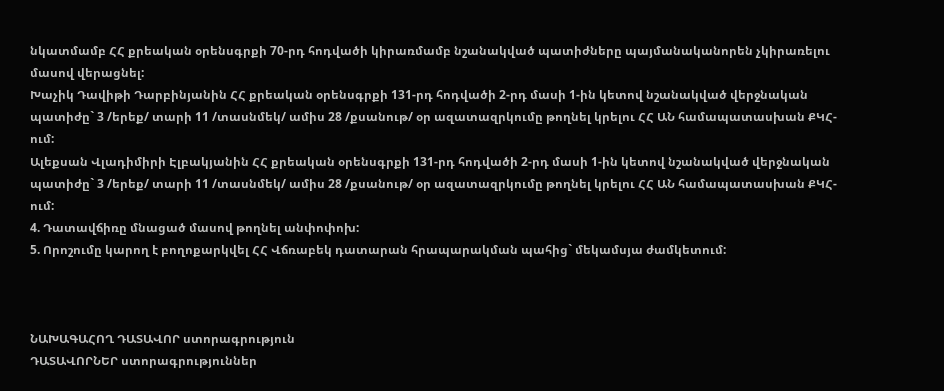նկատմամբ ՀՀ քրեական օրենսգրքի 70-րդ հոդվածի կիրառմամբ նշանակված պատիժները պայմանականորեն չկիրառելու մասով վերացնել:
Խաչիկ Դավիթի Դարբինյանին ՀՀ քրեական օրենսգրքի 131-րդ հոդվածի 2-րդ մասի 1-ին կետով նշանակված վերջնական պատիժը` 3 /երեք/ տարի 11 /տասնմեկ/ ամիս 28 /քսանութ/ օր ազատազրկումը թողնել կրելու ՀՀ ԱՆ համապատասխան ՔԿՀ-ում:
Ալեքսան Վլադիմիրի Էլբակյանին ՀՀ քրեական օրենսգրքի 131-րդ հոդվածի 2-րդ մասի 1-ին կետով նշանակված վերջնական պատիժը` 3 /երեք/ տարի 11 /տասնմեկ/ ամիս 28 /քսանութ/ օր ազատազրկումը թողնել կրելու ՀՀ ԱՆ համապատասխան ՔԿՀ-ում:
4. Դատավճիռը մնացած մասով թողնել անփոփոխ:
5. Որոշումը կարող է բողոքարկվել ՀՀ Վճռաբեկ դատարան հրապարակման պահից` մեկամսյա ժամկետում:



ՆԱԽԱԳԱՀՈՂ ԴԱՏԱՎՈՐ ստորագրություն
ԴԱՏԱՎՈՐՆԵՐ ստորագրություններ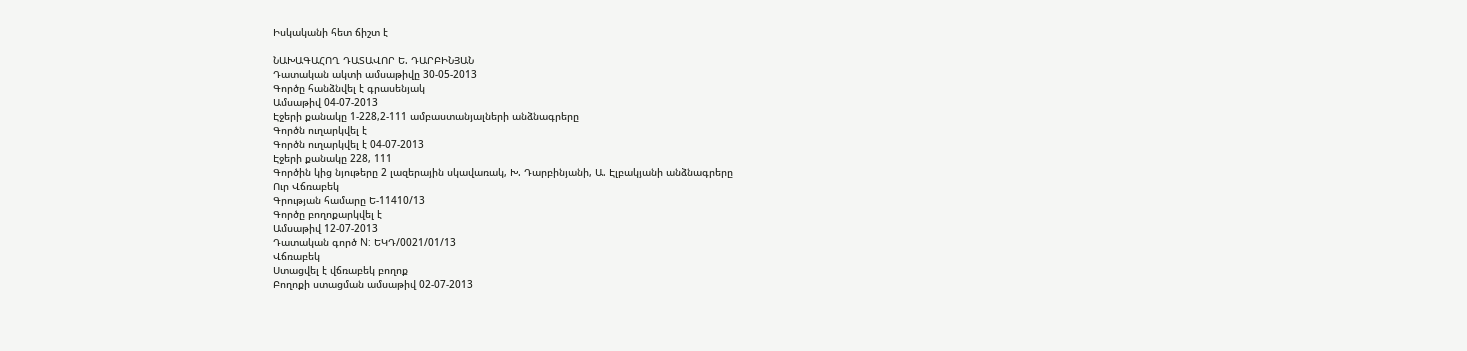Իսկականի հետ ճիշտ է

ՆԱԽԱԳԱՀՈՂ ԴԱՏԱՎՈՐ Ե. ԴԱՐԲԻՆՅԱՆ
Դատական ակտի ամսաթիվը 30-05-2013
Գործը հանձնվել է գրասենյակ
Ամսաթիվ 04-07-2013
Էջերի քանակը 1-228,2-111 ամբաստանյալների անձնագրերը
Գործն ուղարկվել է
Գործն ուղարկվել է 04-07-2013
Էջերի քանակը 228, 111
Գործին կից նյութերը 2 լազերային սկավառակ, Խ. Դարբինյանի, Ա. Էլբակյանի անձնագրերը
Ուր Վճռաբեկ
Գրության համարը Ե-11410/13
Գործը բողոքարկվել է
Ամսաթիվ 12-07-2013
Դատական գործ N: ԵԿԴ/0021/01/13
Վճռաբեկ
Ստացվել է վճռաբեկ բողոք
Բողոքի ստացման ամսաթիվ 02-07-2013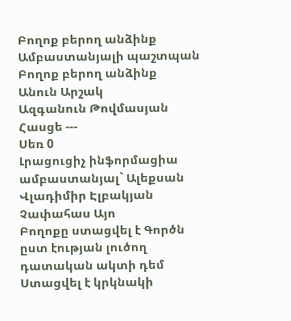Բողոք բերող անձինք Ամբաստանյալի պաշտպան
Բողոք բերող անձինք
Անուն Արշակ
Ազգանուն Թովմասյան
Հասցե ---
Սեռ 0
Լրացուցիչ ինֆորմացիա ամբաստանյալ` Ալեքսան Վլադիմիր Էլբակյան
Չափահաս Այո
Բողոքը ստացվել է Գործն ըստ էության լուծող դատական ակտի դեմ
Ստացվել է կրկնակի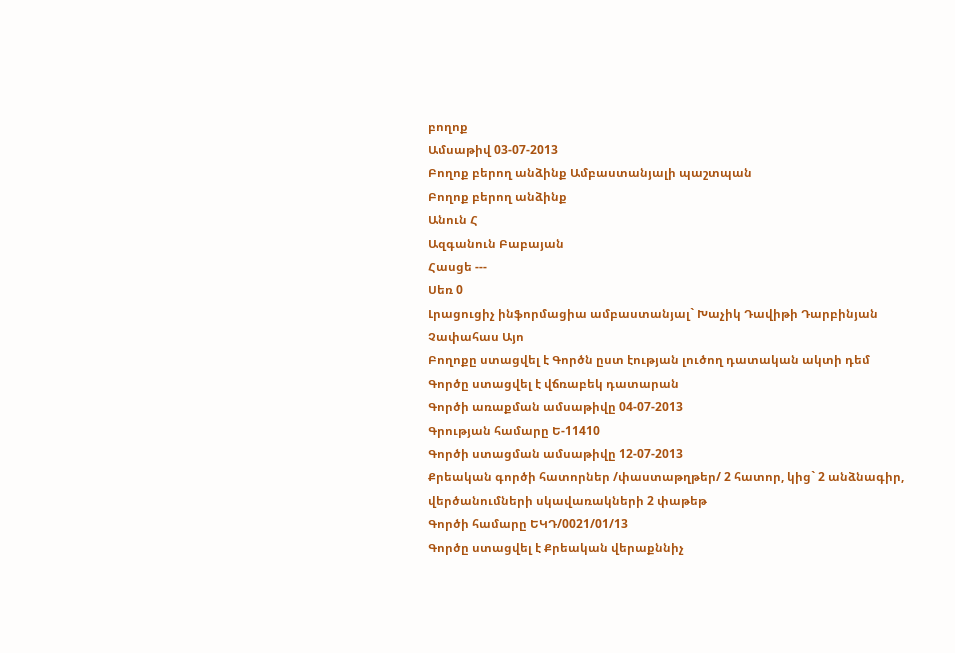բողոք
Ամսաթիվ 03-07-2013
Բողոք բերող անձինք Ամբաստանյալի պաշտպան
Բողոք բերող անձինք
Անուն Հ
Ազգանուն Բաբայան
Հասցե ---
Սեռ 0
Լրացուցիչ ինֆորմացիա ամբաստանյալ` Խաչիկ Դավիթի Դարբինյան
Չափահաս Այո
Բողոքը ստացվել է Գործն ըստ էության լուծող դատական ակտի դեմ
Գործը ստացվել է վճռաբեկ դատարան
Գործի առաքման ամսաթիվը 04-07-2013
Գրության համարը Ե-11410
Գործի ստացման ամսաթիվը 12-07-2013
Քրեական գործի հատորներ /փաստաթղթեր/ 2 հատոր, կից` 2 անձնագիր, վերծանումների սկավառակների 2 փաթեթ
Գործի համարը ԵԿԴ/0021/01/13
Գործը ստացվել է Քրեական վերաքննիչ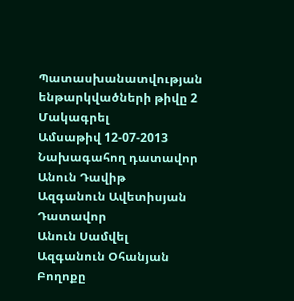Պատասխանատվության ենթարկվածների թիվը 2
Մակագրել
Ամսաթիվ 12-07-2013
Նախագահող դատավոր
Անուն Դավիթ
Ազգանուն Ավետիսյան
Դատավոր
Անուն Սամվել
Ազգանուն Օհանյան
Բողոքը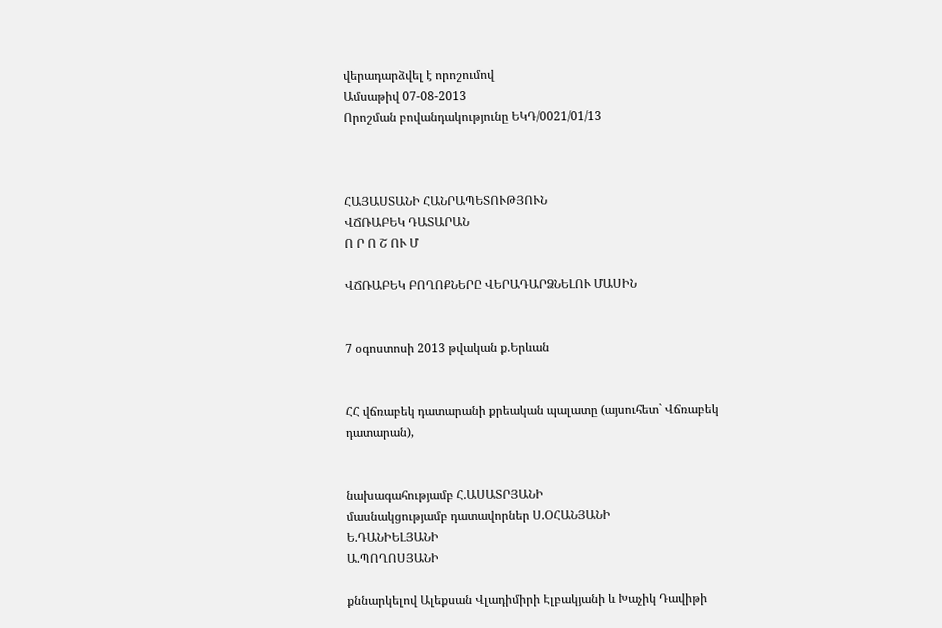վերադարձվել է որոշումով
Ամսաթիվ 07-08-2013
Որոշման բովանդակությունը ԵԿԴ/0021/01/13



ՀԱՅԱՍՏԱՆԻ ՀԱՆՐԱՊԵՏՈՒԹՅՈՒՆ
ՎՃՌԱԲԵԿ ԴԱՏԱՐԱՆ
Ո Ր Ո Շ ՈՒ Մ

ՎՃՌԱԲԵԿ ԲՈՂՈՔՆԵՐԸ ՎԵՐԱԴԱՐՁՆԵԼՈՒ ՄԱՍԻՆ


7 օգոստոսի 2013 թվական ք.Երևան


ՀՀ վճռաբեկ դատարանի քրեական պալատը (այսուհետ` Վճռաբեկ դատարան),


նախագահությամբ Հ.ԱՍԱՏՐՅԱՆԻ
մասնակցությամբ դատավորներ Ս.ՕՀԱՆՅԱՆԻ
Ե.ԴԱՆԻԵԼՅԱՆԻ
Ա.ՊՈՂՈՍՅԱՆԻ

քննարկելով Ալեքսան Վլադիմիրի Էլբակյանի և Խաչիկ Դավիթի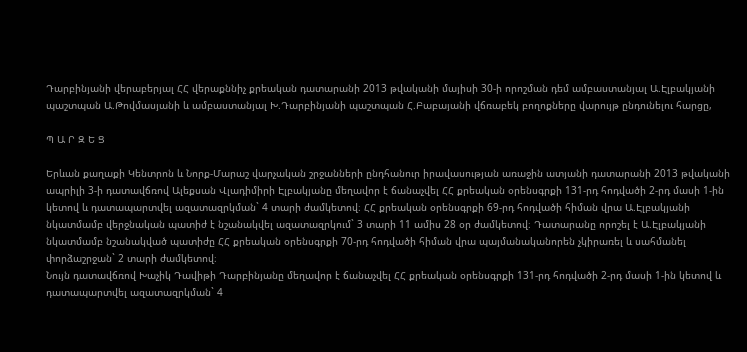Դարբինյանի վերաբերյալ ՀՀ վերաքննիչ քրեական դատարանի 2013 թվականի մայիսի 30-ի որոշման դեմ ամբաստանյալ Ա.Էլբակյանի պաշտպան Ա.Թովմասյանի և ամբաստանյալ Խ.Դարբինյանի պաշտպան Հ.Բաբայանի վճռաբեկ բողոքները վարույթ ընդունելու հարցը,

Պ Ա Ր Զ Ե Ց

Երևան քաղաքի Կենտրոն և Նորք-Մարաշ վարչական շրջանների ընդհանուր իրավասության առաջին ատյանի դատարանի 2013 թվականի ապրիլի 3-ի դատավճռով Ալեքսան Վլադիմիրի Էլբակյանը մեղավոր է ճանաչվել ՀՀ քրեական օրենսգրքի 131-րդ հոդվածի 2-րդ մասի 1-ին կետով և դատապարտվել ազատազրկման` 4 տարի ժամկետով։ ՀՀ քրեական օրենսգրքի 69-րդ հոդվածի հիման վրա Ա.Էլբակյանի նկատմամբ վերջնական պատիժ է նշանակվել ազատազրկում` 3 տարի 11 ամիս 28 օր ժամկետով։ Դատարանը որոշել է Ա.Էլբակյանի նկատմամբ նշանակված պատիժը ՀՀ քրեական օրենսգրքի 70-րդ հոդվածի հիման վրա պայմանականորեն չկիրառել և սահմանել փորձաշրջան` 2 տարի ժամկետով։
Նույն դատավճռով Խաչիկ Դավիթի Դարբինյանը մեղավոր է ճանաչվել ՀՀ քրեական օրենսգրքի 131-րդ հոդվածի 2-րդ մասի 1-ին կետով և դատապարտվել ազատազրկման` 4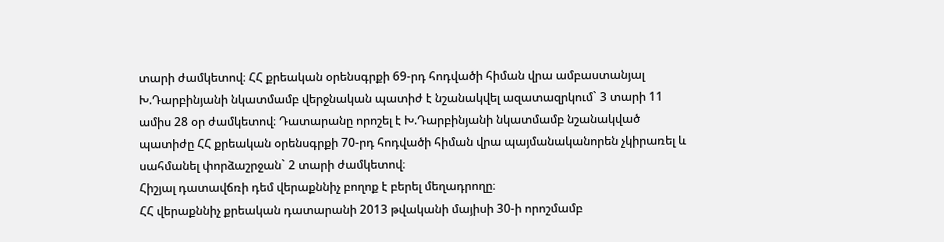տարի ժամկետով։ ՀՀ քրեական օրենսգրքի 69-րդ հոդվածի հիման վրա ամբաստանյալ Խ.Դարբինյանի նկատմամբ վերջնական պատիժ է նշանակվել ազատազրկում` 3 տարի 11 ամիս 28 օր ժամկետով։ Դատարանը որոշել է Խ.Դարբինյանի նկատմամբ նշանակված պատիժը ՀՀ քրեական օրենսգրքի 70-րդ հոդվածի հիման վրա պայմանականորեն չկիրառել և սահմանել փորձաշրջան` 2 տարի ժամկետով։
Հիշյալ դատավճռի դեմ վերաքննիչ բողոք է բերել մեղադրողը։
ՀՀ վերաքննիչ քրեական դատարանի 2013 թվականի մայիսի 30-ի որոշմամբ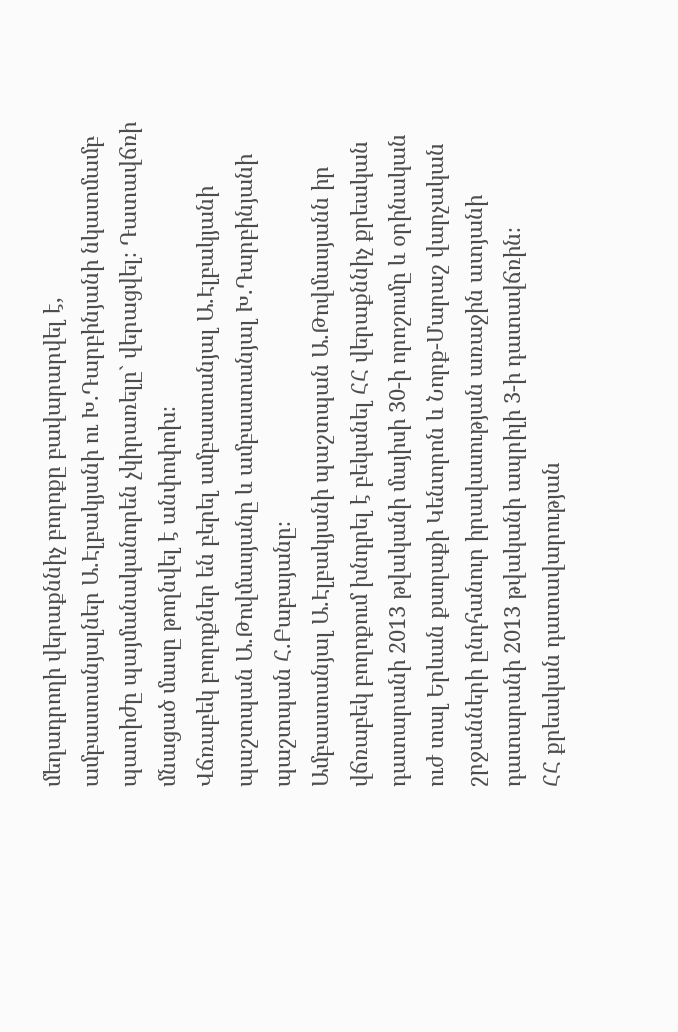մեղադրողի վերաքննիչ բողոքը բավարարվել է, ամբաստանյալներ Ա.Էլբակյանի ու Խ.Դարբինյանի նկատմամբ պատիժը պայմանականորեն չկիրառելը` վերացվել։ Դատավճռի մնացած մասը թողնվել է անփոփոխ։
Վճռաբեկ բողոքներ են բերել ամբաստանյալ Ա.Էլբակյանի պաշտպան Ա.Թովմասյանը և ամբաստանյալ Խ.Դարբինյանի պաշտպան Հ.Բաբայանը։
Ամբաստանյալ Ա.Էլբակյանի պաշտպան Ա.Թովմասյանն իր վճռաբեկ բողոքում խնդրել է բեկանել ՀՀ վերաքննիչ քրեական դատարանի 2013 թվականի մայիսի 30-ի որոշումը և օրինական ուժ տալ Երևան քաղաքի Կենտրոն և Նորք-Մարաշ վարչական շրջանների ընդհանուր իրավասության առաջին ատյանի դատարանի 2013 թվականի ապրիլի 3-ի դատավճռին։
ՀՀ քրեական դատավարության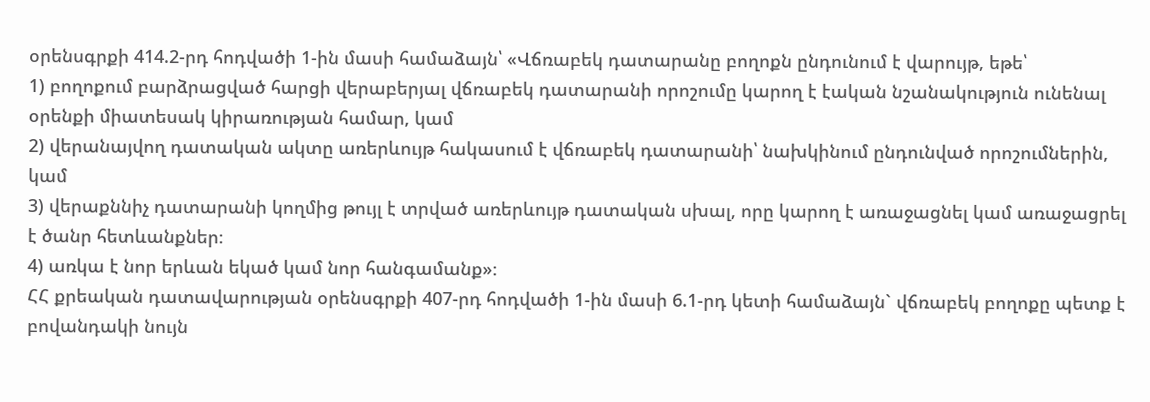օրենսգրքի 414.2-րդ հոդվածի 1-ին մասի համաձայն՝ «Վճռաբեկ դատարանը բողոքն ընդունում է վարույթ, եթե՝
1) բողոքում բարձրացված հարցի վերաբերյալ վճռաբեկ դատարանի որոշումը կարող է էական նշանակություն ունենալ օրենքի միատեսակ կիրառության համար, կամ
2) վերանայվող դատական ակտը առերևույթ հակասում է վճռաբեկ դատարանի՝ նախկինում ընդունված որոշումներին, կամ
3) վերաքննիչ դատարանի կողմից թույլ է տրված առերևույթ դատական սխալ, որը կարող է առաջացնել կամ առաջացրել է ծանր հետևանքներ։
4) առկա է նոր երևան եկած կամ նոր հանգամանք»։
ՀՀ քրեական դատավարության օրենսգրքի 407-րդ հոդվածի 1-ին մասի 6.1-րդ կետի համաձայն` վճռաբեկ բողոքը պետք է բովանդակի նույն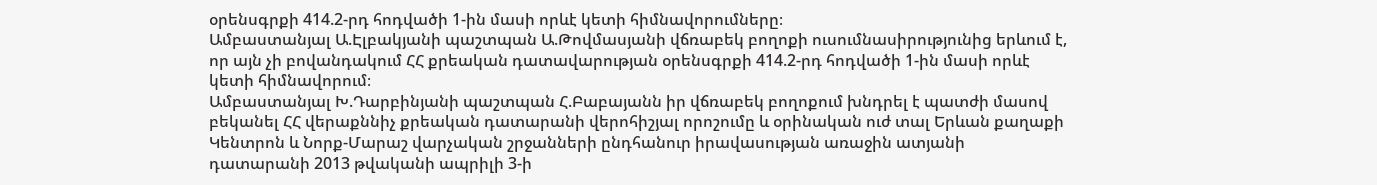օրենսգրքի 414.2-րդ հոդվածի 1-ին մասի որևէ կետի հիմնավորումները։
Ամբաստանյալ Ա.Էլբակյանի պաշտպան Ա.Թովմասյանի վճռաբեկ բողոքի ուսումնասիրությունից երևում է, որ այն չի բովանդակում ՀՀ քրեական դատավարության օրենսգրքի 414.2-րդ հոդվածի 1-ին մասի որևէ կետի հիմնավորում։
Ամբաստանյալ Խ.Դարբինյանի պաշտպան Հ.Բաբայանն իր վճռաբեկ բողոքում խնդրել է պատժի մասով բեկանել ՀՀ վերաքննիչ քրեական դատարանի վերոհիշյալ որոշումը և օրինական ուժ տալ Երևան քաղաքի Կենտրոն և Նորք-Մարաշ վարչական շրջանների ընդհանուր իրավասության առաջին ատյանի դատարանի 2013 թվականի ապրիլի 3-ի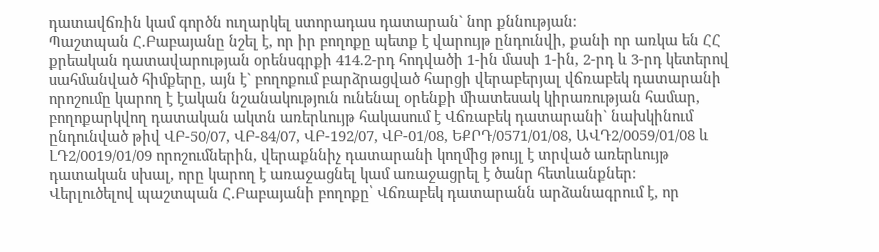դատավճռին կամ գործն ուղարկել ստորադաս դատարան` նոր քննության։
Պաշտպան Հ.Բաբայանը նշել է, որ իր բողոքը պետք է վարույթ ընդունվի, քանի որ առկա են ՀՀ քրեական դատավարության օրենսգրքի 414.2-րդ հոդվածի 1-ին մասի 1-ին, 2-րդ և 3-րդ կետերով սահմանված հիմքերը, այն է` բողոքում բարձրացված հարցի վերաբերյալ վճռաբեկ դատարանի որոշումը կարող է էական նշանակություն ունենալ օրենքի միատեսակ կիրառության համար, բողոքարկվող դատական ակտն առերևույթ հակասում է Վճռաբեկ դատարանի` նախկինում ընդունված թիվ ՎԲ-50/07, ՎԲ-84/07, ՎԲ-192/07, ՎԲ-01/08, ԵՔՐԴ/0571/01/08, ԱՎԴ2/0059/01/08 և ԼԴ2/0019/01/09 որոշումներին, վերաքննիչ դատարանի կողմից թույլ է տրված առերևույթ դատական սխալ, որը կարող է առաջացնել կամ առաջացրել է ծանր հետևանքներ։
Վերլուծելով պաշտպան Հ.Բաբայանի բողոքը՝ Վճռաբեկ դատարանն արձանագրում է, որ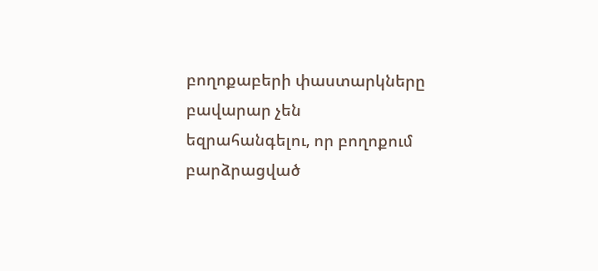բողոքաբերի փաստարկները բավարար չեն եզրահանգելու, որ բողոքում բարձրացված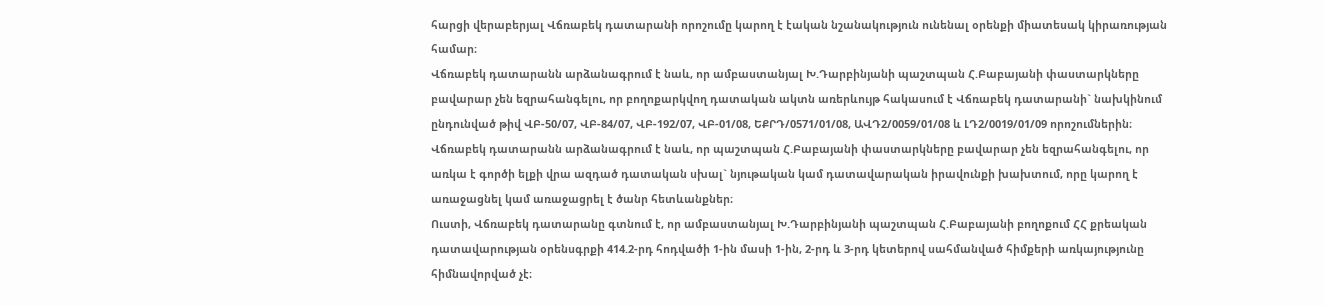հարցի վերաբերյալ Վճռաբեկ դատարանի որոշումը կարող է էական նշանակություն ունենալ օրենքի միատեսակ կիրառության համար։
Վճռաբեկ դատարանն արձանագրում է նաև, որ ամբաստանյալ Խ.Դարբինյանի պաշտպան Հ.Բաբայանի փաստարկները բավարար չեն եզրահանգելու, որ բողոքարկվող դատական ակտն առերևույթ հակասում է Վճռաբեկ դատարանի` նախկինում ընդունված թիվ ՎԲ-50/07, ՎԲ-84/07, ՎԲ-192/07, ՎԲ-01/08, ԵՔՐԴ/0571/01/08, ԱՎԴ2/0059/01/08 և ԼԴ2/0019/01/09 որոշումներին։
Վճռաբեկ դատարանն արձանագրում է նաև, որ պաշտպան Հ.Բաբայանի փաստարկները բավարար չեն եզրահանգելու, որ առկա է գործի ելքի վրա ազդած դատական սխալ` նյութական կամ դատավարական իրավունքի խախտում, որը կարող է առաջացնել կամ առաջացրել է ծանր հետևանքներ։
Ուստի, Վճռաբեկ դատարանը գտնում է, որ ամբաստանյալ Խ.Դարբինյանի պաշտպան Հ.Բաբայանի բողոքում ՀՀ քրեական դատավարության օրենսգրքի 414.2-րդ հոդվածի 1-ին մասի 1-ին, 2-րդ և 3-րդ կետերով սահմանված հիմքերի առկայությունը հիմնավորված չէ։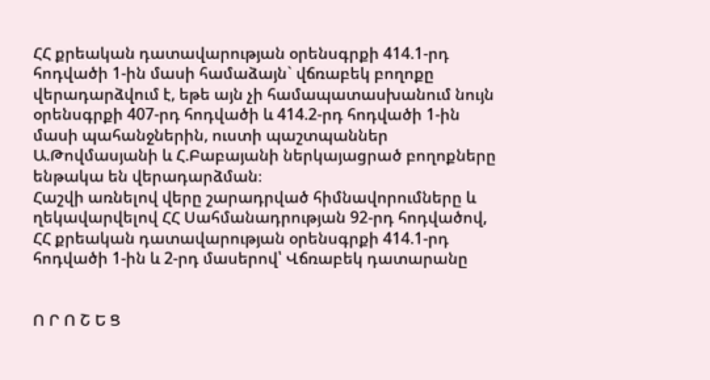ՀՀ քրեական դատավարության օրենսգրքի 414.1-րդ հոդվածի 1-ին մասի համաձայն` վճռաբեկ բողոքը վերադարձվում է, եթե այն չի համապատասխանում նույն օրենսգրքի 407-րդ հոդվածի և 414.2-րդ հոդվածի 1-ին մասի պահանջներին, ուստի պաշտպաններ Ա.Թովմասյանի և Հ.Բաբայանի ներկայացրած բողոքները ենթակա են վերադարձման։
Հաշվի առնելով վերը շարադրված հիմնավորումները և ղեկավարվելով ՀՀ Սահմանադրության 92-րդ հոդվածով, ՀՀ քրեական դատավարության օրենսգրքի 414.1-րդ հոդվածի 1-ին և 2-րդ մասերով՝ Վճռաբեկ դատարանը


Ո Ր Ո Շ Ե Ց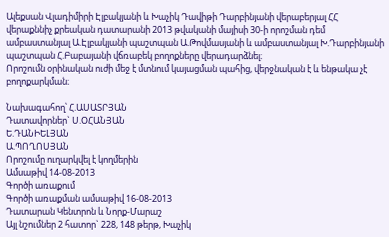Ալեքսան Վլադիմիրի Էլբակյանի և Խաչիկ Դավիթի Դարբինյանի վերաբերյալ ՀՀ վերաքննիչ քրեական դատարանի 2013 թվականի մայիսի 30-ի որոշման դեմ ամբաստանյալ Ա.Էլբակյանի պաշտպան Ա.Թովմասյանի և ամբաստանյալ Խ.Դարբինյանի պաշտպան Հ.Բաբայանի վճռաբեկ բողոքները վերադարձնել։
Որոշումն օրինական ուժի մեջ է մտնում կայացման պահից, վերջնական է և ենթակա չէ բողոքարկման։

Նախագահող՝ Հ.ԱՍԱՏՐՅԱՆ
Դատավորներ` Ս.ՕՀԱՆՅԱՆ
Ե.ԴԱՆԻԵԼՅԱՆ
Ա.ՊՈՂՈՍՅԱՆ
Որոշումը ուղարկվել է կողմերին
Ամսաթիվ 14-08-2013
Գործի առաքում
Գործի առաքման ամսաթիվ 16-08-2013
Դատարան Կենտրոն և Նորք-Մարաշ
Այլ նշումներ 2 հատոր` 228, 148 թերթ, Խաչիկ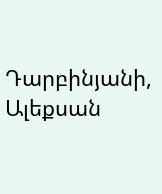Դարբինյանի, Ալեքսան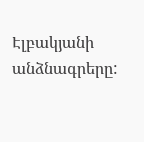Էլբակյանի անձնագրերը: